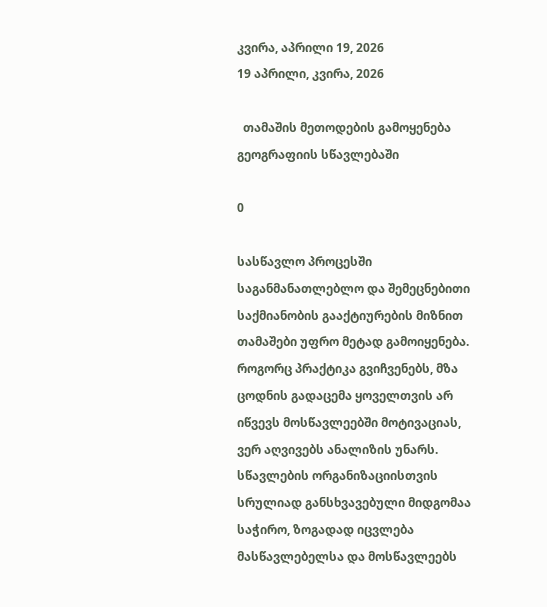კვირა, აპრილი 19, 2026
19 აპრილი, კვირა, 2026

  თამაშის მეთოდების გამოყენება გეოგრაფიის სწავლებაში

0

სასწავლო პროცესში საგანმანათლებლო და შემეცნებითი საქმიანობის გააქტიურების მიზნით თამაშები უფრო მეტად გამოიყენება. როგორც პრაქტიკა გვიჩვენებს, მზა ცოდნის გადაცემა ყოველთვის არ იწვევს მოსწავლეებში მოტივაციას, ვერ აღვივებს ანალიზის უნარს. სწავლების ორგანიზაციისთვის სრულიად განსხვავებული მიდგომაა საჭირო, ზოგადად იცვლება მასწავლებელსა და მოსწავლეებს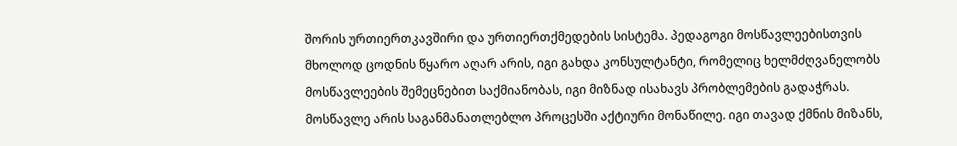შორის ურთიერთკავშირი და ურთიერთქმედების სისტემა. პედაგოგი მოსწავლეებისთვის მხოლოდ ცოდნის წყარო აღარ არის, იგი გახდა კონსულტანტი, რომელიც ხელმძღვანელობს მოსწავლეების შემეცნებით საქმიანობას, იგი მიზნად ისახავს პრობლემების გადაჭრას. მოსწავლე არის საგანმანათლებლო პროცესში აქტიური მონაწილე. იგი თავად ქმნის მიზანს,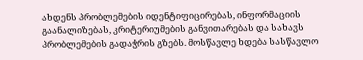ახდენს პრობლემების იდენტიფიცირებას, ინფორმაციის გაანალიზებას, კრიტერიუმების განვითარებას და სახავს პრობლემების გადაჭრის გზებს. მოსწავლე ხდება სასწავლო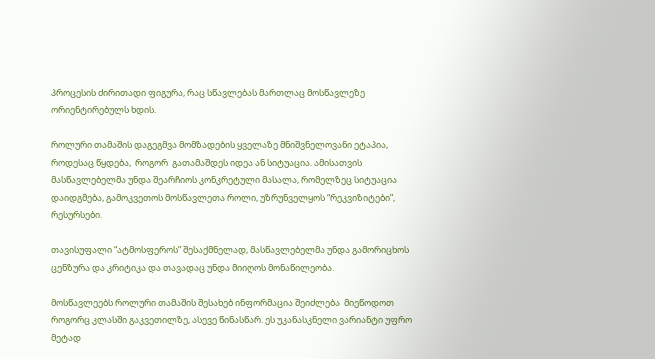პროცესის ძირითადი ფიგურა, რაც სწავლებას მართლაც მოსწავლეზე ორიენტირებულს ხდის.

როლური თამაშის დაგეგმვა მომზადების ყველაზე მნიშვნელოვანი ეტაპია, როდესაც წყდება,  როგორ  გათამაშდეს იდეა ან სიტუაცია. ამისათვის მასწავლებელმა უნდა შეარჩიოს კონკრეტული მასალა, რომელზეც სიტუაცია დაიდგმება, გამოკვეთოს მოსწავლეთა როლი, უზრუნველყოს “რეკვიზიტები”, რესურსები.

თავისუფალი “ატმოსფეროს” შესაქმნელად, მასწავლებელმა უნდა გამორიცხოს ცენზურა და კრიტიკა და თავადაც უნდა მიიღოს მონაწილეობა.

მოსწავლეებს როლური თამაშის შესახებ ინფორმაცია შეიძლება  მიეწოდოთ როგორც კლასში გაკვეთილზე, ასევე წინასწარ. ეს უკანასკნელი ვარიანტი უფრო მეტად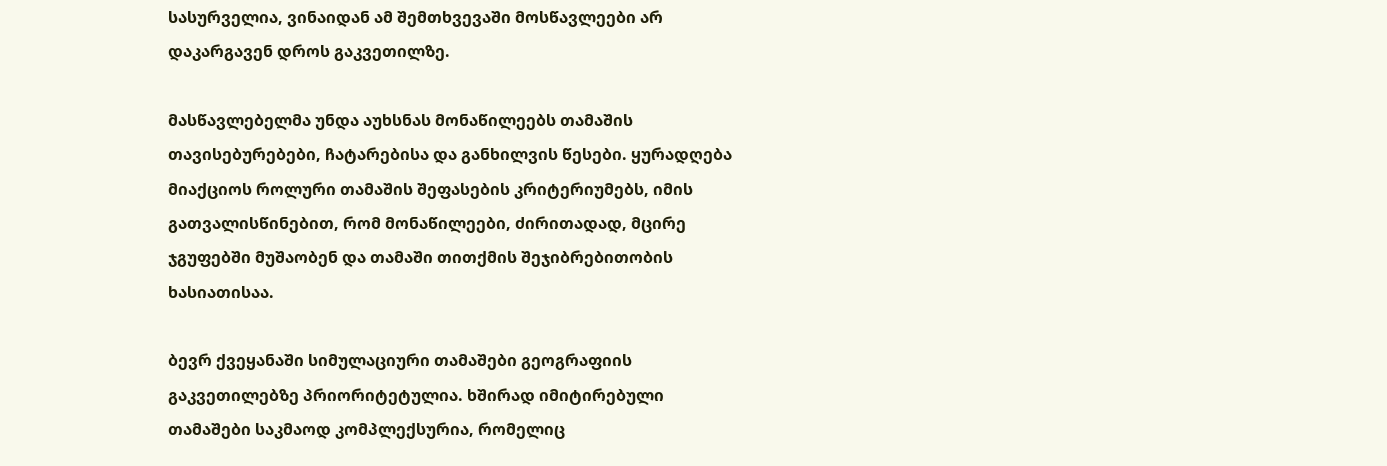სასურველია, ვინაიდან ამ შემთხვევაში მოსწავლეები არ დაკარგავენ დროს გაკვეთილზე.

მასწავლებელმა უნდა აუხსნას მონაწილეებს თამაშის თავისებურებები, ჩატარებისა და განხილვის წესები. ყურადღება მიაქციოს როლური თამაშის შეფასების კრიტერიუმებს, იმის გათვალისწინებით, რომ მონაწილეები, ძირითადად, მცირე ჯგუფებში მუშაობენ და თამაში თითქმის შეჯიბრებითობის ხასიათისაა.

ბევრ ქვეყანაში სიმულაციური თამაშები გეოგრაფიის გაკვეთილებზე პრიორიტეტულია. ხშირად იმიტირებული თამაშები საკმაოდ კომპლექსურია, რომელიც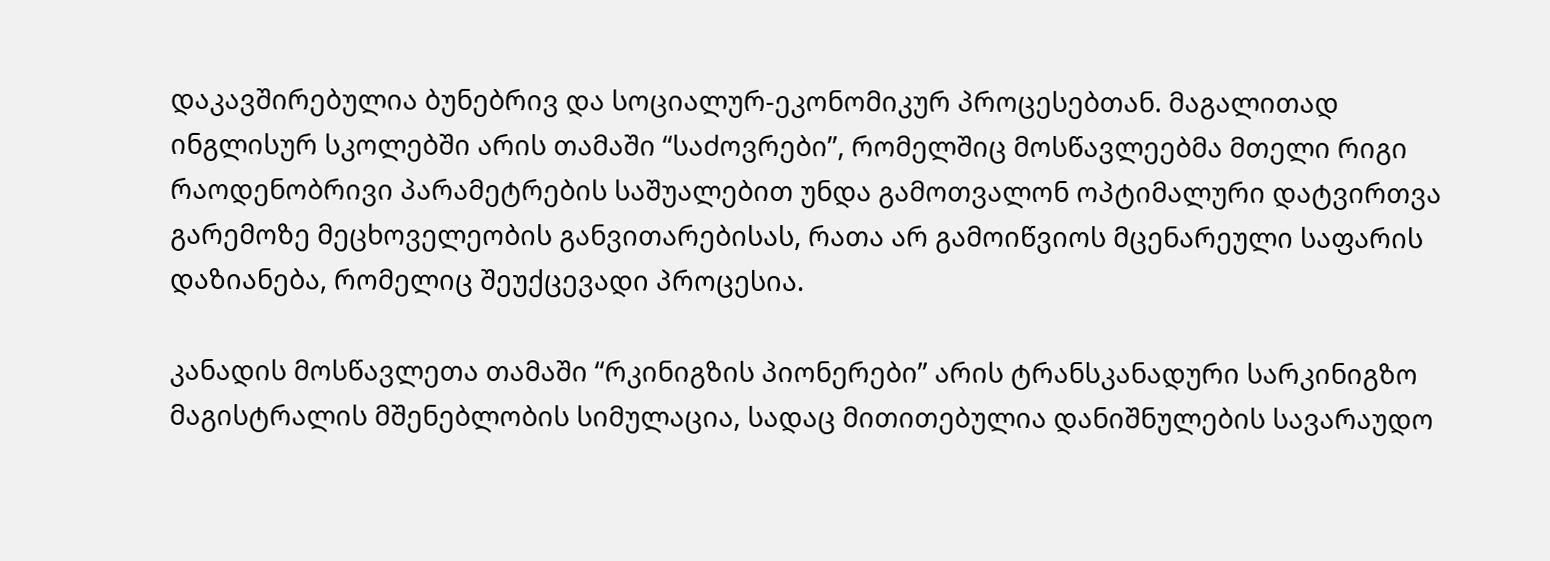დაკავშირებულია ბუნებრივ და სოციალურ-ეკონომიკურ პროცესებთან. მაგალითად ინგლისურ სკოლებში არის თამაში “საძოვრები”, რომელშიც მოსწავლეებმა მთელი რიგი რაოდენობრივი პარამეტრების საშუალებით უნდა გამოთვალონ ოპტიმალური დატვირთვა გარემოზე მეცხოველეობის განვითარებისას, რათა არ გამოიწვიოს მცენარეული საფარის დაზიანება, რომელიც შეუქცევადი პროცესია.

კანადის მოსწავლეთა თამაში “რკინიგზის პიონერები” არის ტრანსკანადური სარკინიგზო მაგისტრალის მშენებლობის სიმულაცია, სადაც მითითებულია დანიშნულების სავარაუდო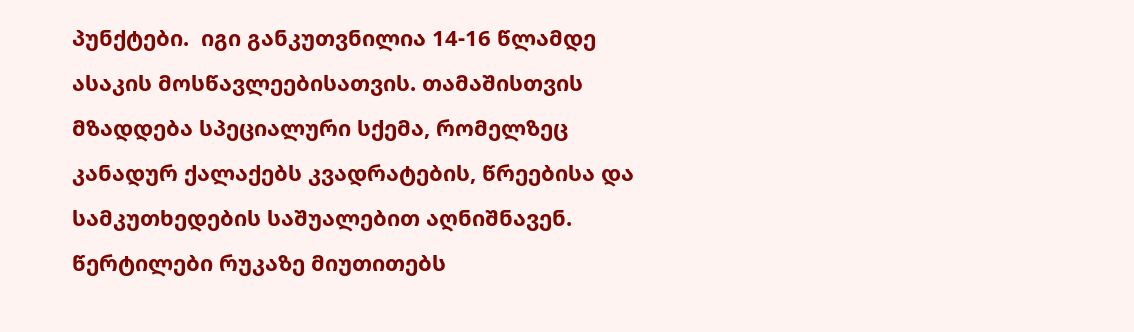პუნქტები.  იგი განკუთვნილია 14-16 წლამდე ასაკის მოსწავლეებისათვის. თამაშისთვის მზადდება სპეციალური სქემა, რომელზეც კანადურ ქალაქებს კვადრატების, წრეებისა და სამკუთხედების საშუალებით აღნიშნავენ. წერტილები რუკაზე მიუთითებს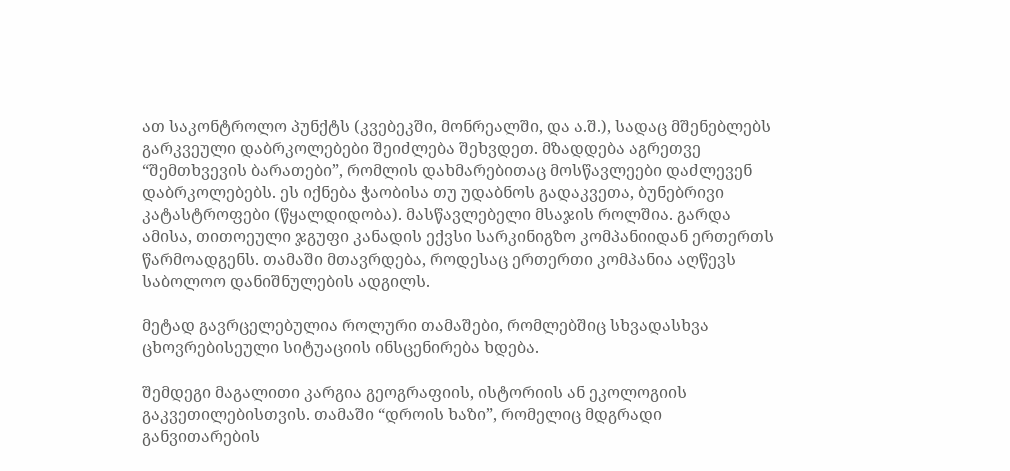ათ საკონტროლო პუნქტს (კვებეკში, მონრეალში, და ა.შ.), სადაც მშენებლებს გარკვეული დაბრკოლებები შეიძლება შეხვდეთ. მზადდება აგრეთვე “შემთხვევის ბარათები”, რომლის დახმარებითაც მოსწავლეები დაძლევენ დაბრკოლებებს. ეს იქნება ჭაობისა თუ უდაბნოს გადაკვეთა, ბუნებრივი კატასტროფები (წყალდიდობა). მასწავლებელი მსაჯის როლშია. გარდა ამისა, თითოეული ჯგუფი კანადის ექვსი სარკინიგზო კომპანიიდან ერთერთს წარმოადგენს. თამაში მთავრდება, როდესაც ერთერთი კომპანია აღწევს საბოლოო დანიშნულების ადგილს.

მეტად გავრცელებულია როლური თამაშები, რომლებშიც სხვადასხვა ცხოვრებისეული სიტუაციის ინსცენირება ხდება.

შემდეგი მაგალითი კარგია გეოგრაფიის, ისტორიის ან ეკოლოგიის გაკვეთილებისთვის. თამაში “დროის ხაზი”, რომელიც მდგრადი განვითარების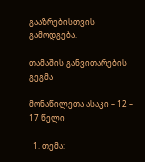გააზრებისთვის გამოდგება.

თამაშის განვითარების გეგმა

მონაწილეთა ასაკი – 12 – 17 წელი

  1. თემა: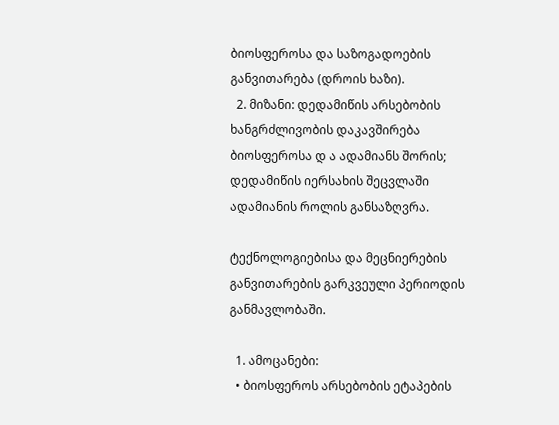ბიოსფეროსა და საზოგადოების განვითარება (დროის ხაზი).
  2. მიზანი: დედამიწის არსებობის ხანგრძლივობის დაკავშირება ბიოსფეროსა დ ა ადამიანს შორის; დედამიწის იერსახის შეცვლაში ადამიანის როლის განსაზღვრა.

ტექნოლოგიებისა და მეცნიერების განვითარების გარკვეული პერიოდის განმავლობაში.

  1. ამოცანები:
  • ბიოსფეროს არსებობის ეტაპების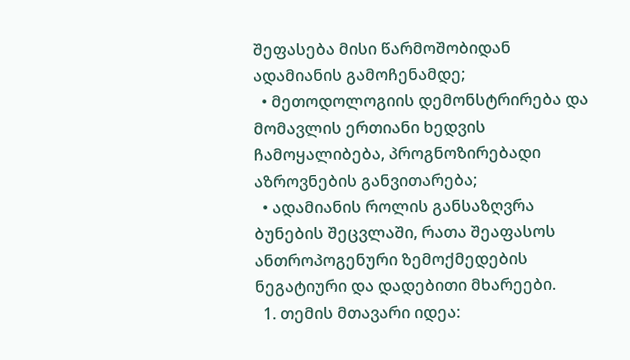შეფასება მისი წარმოშობიდან ადამიანის გამოჩენამდე;
  • მეთოდოლოგიის დემონსტრირება და მომავლის ერთიანი ხედვის ჩამოყალიბება, პროგნოზირებადი აზროვნების განვითარება;
  • ადამიანის როლის განსაზღვრა ბუნების შეცვლაში, რათა შეაფასოს ანთროპოგენური ზემოქმედების ნეგატიური და დადებითი მხარეები.
  1. თემის მთავარი იდეა: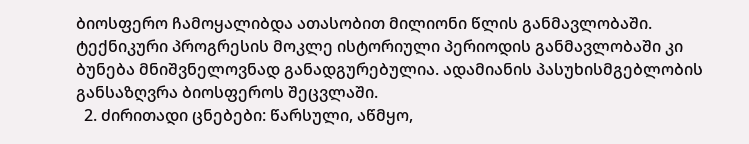ბიოსფერო ჩამოყალიბდა ათასობით მილიონი წლის განმავლობაში. ტექნიკური პროგრესის მოკლე ისტორიული პერიოდის განმავლობაში კი ბუნება მნიშვნელოვნად განადგურებულია. ადამიანის პასუხისმგებლობის განსაზღვრა ბიოსფეროს შეცვლაში.
  2. ძირითადი ცნებები: წარსული, აწმყო,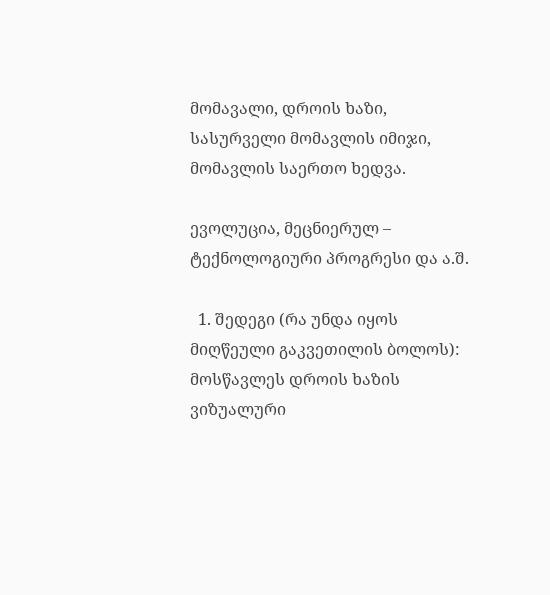მომავალი, დროის ხაზი, სასურველი მომავლის იმიჯი, მომავლის საერთო ხედვა.

ევოლუცია, მეცნიერულ – ტექნოლოგიური პროგრესი და ა.შ.

  1. შედეგი (რა უნდა იყოს მიღწეული გაკვეთილის ბოლოს): მოსწავლეს დროის ხაზის ვიზუალური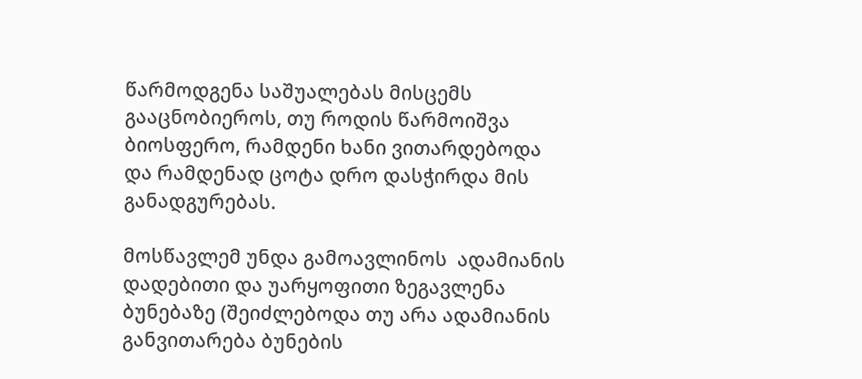წარმოდგენა საშუალებას მისცემს გააცნობიეროს, თუ როდის წარმოიშვა ბიოსფერო, რამდენი ხანი ვითარდებოდა და რამდენად ცოტა დრო დასჭირდა მის განადგურებას.

მოსწავლემ უნდა გამოავლინოს  ადამიანის დადებითი და უარყოფითი ზეგავლენა ბუნებაზე (შეიძლებოდა თუ არა ადამიანის განვითარება ბუნების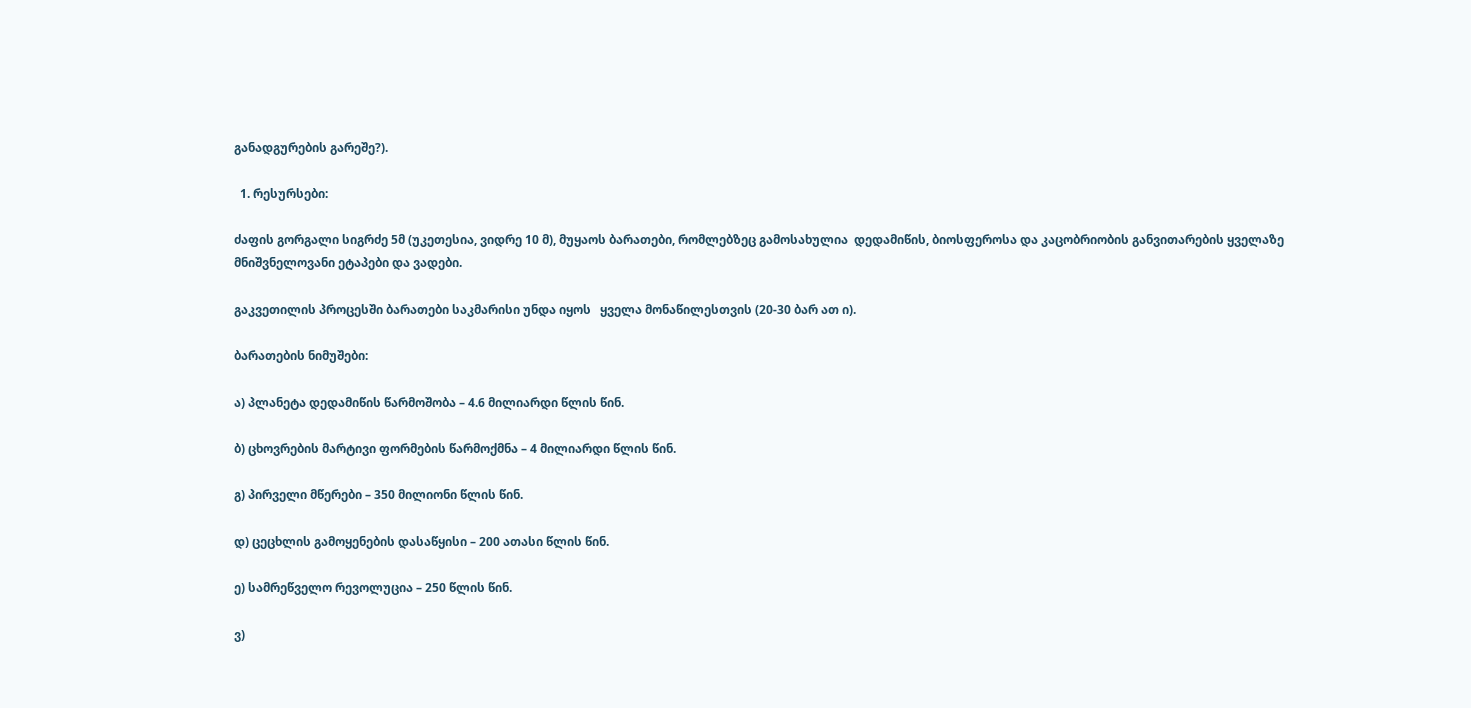განადგურების გარეშე?).

  1. რესურსები:

ძაფის გორგალი სიგრძე 5მ (უკეთესია, ვიდრე 10 მ), მუყაოს ბარათები, რომლებზეც გამოსახულია  დედამიწის, ბიოსფეროსა და კაცობრიობის განვითარების ყველაზე მნიშვნელოვანი ეტაპები და ვადები.

გაკვეთილის პროცესში ბარათები საკმარისი უნდა იყოს   ყველა მონაწილესთვის (20-30 ბარ ათ ი).

ბარათების ნიმუშები:

ა) პლანეტა დედამიწის წარმოშობა – 4.6 მილიარდი წლის წინ.

ბ) ცხოვრების მარტივი ფორმების წარმოქმნა – 4 მილიარდი წლის წინ.

გ) პირველი მწერები – 350 მილიონი წლის წინ.

დ) ცეცხლის გამოყენების დასაწყისი – 200 ათასი წლის წინ.

ე) სამრეწველო რევოლუცია – 250 წლის წინ.

ვ)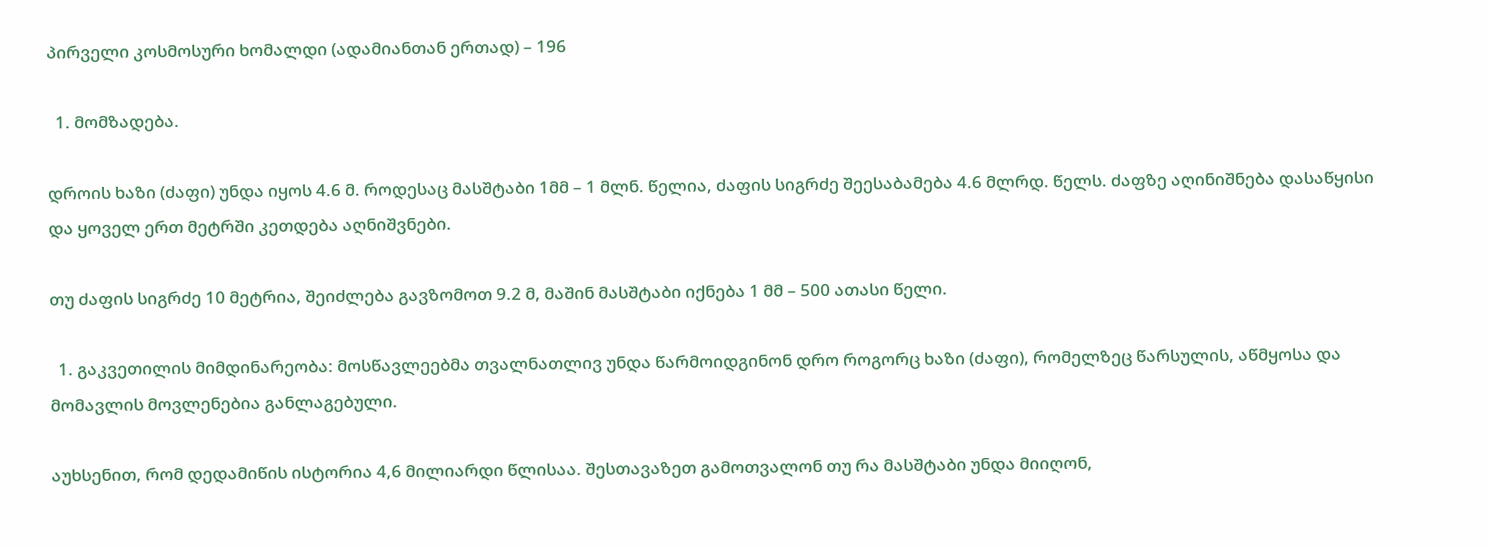პირველი კოსმოსური ხომალდი (ადამიანთან ერთად) – 196

  1. მომზადება.

დროის ხაზი (ძაფი) უნდა იყოს 4.6 მ. როდესაც მასშტაბი 1მმ – 1 მლნ. წელია, ძაფის სიგრძე შეესაბამება 4.6 მლრდ. წელს. ძაფზე აღინიშნება დასაწყისი და ყოველ ერთ მეტრში კეთდება აღნიშვნები.

თუ ძაფის სიგრძე 10 მეტრია, შეიძლება გავზომოთ 9.2 მ, მაშინ მასშტაბი იქნება 1 მმ – 500 ათასი წელი.

  1. გაკვეთილის მიმდინარეობა: მოსწავლეებმა თვალნათლივ უნდა წარმოიდგინონ დრო როგორც ხაზი (ძაფი), რომელზეც წარსულის, აწმყოსა და მომავლის მოვლენებია განლაგებული.

აუხსენით, რომ დედამიწის ისტორია 4,6 მილიარდი წლისაა. შესთავაზეთ გამოთვალონ თუ რა მასშტაბი უნდა მიიღონ,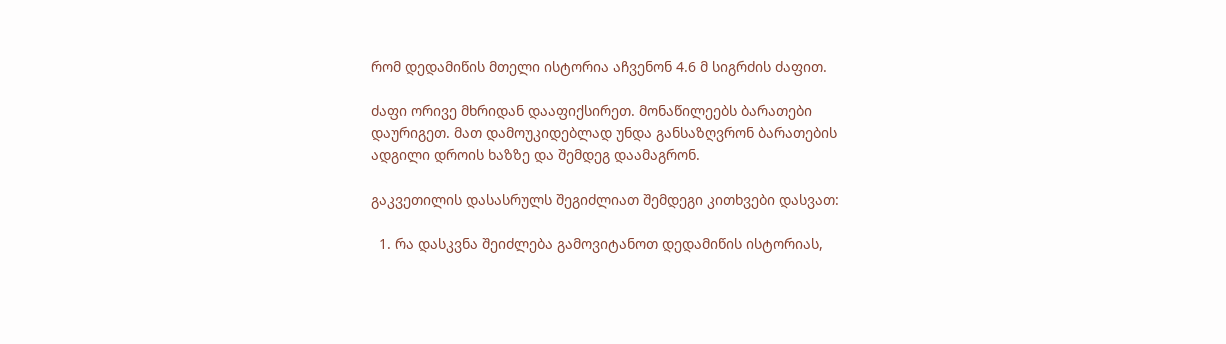რომ დედამიწის მთელი ისტორია აჩვენონ 4.6 მ სიგრძის ძაფით.

ძაფი ორივე მხრიდან დააფიქსირეთ. მონაწილეებს ბარათები დაურიგეთ. მათ დამოუკიდებლად უნდა განსაზღვრონ ბარათების ადგილი დროის ხაზზე და შემდეგ დაამაგრონ.

გაკვეთილის დასასრულს შეგიძლიათ შემდეგი კითხვები დასვათ:

  1. რა დასკვნა შეიძლება გამოვიტანოთ დედამიწის ისტორიას,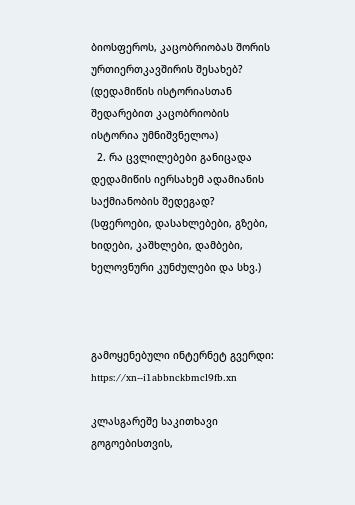ბიოსფეროს, კაცობრიობას შორის ურთიერთკავშირის შესახებ? (დედამიწის ისტორიასთან შედარებით კაცობრიობის ისტორია უმნიშვნელოა)
  2. რა ცვლილებები განიცადა დედამიწის იერსახემ ადამიანის საქმიანობის შედეგად? (სფეროები, დასახლებები, გზები, ხიდები, კაშხლები, დამბები, ხელოვნური კუნძულები და სხვ.)



გამოყენებული ინტერნეტ გვერდი: https://xn--i1abbnckbmcl9fb.xn

კლასგარეშე საკითხავი გოგოებისთვის,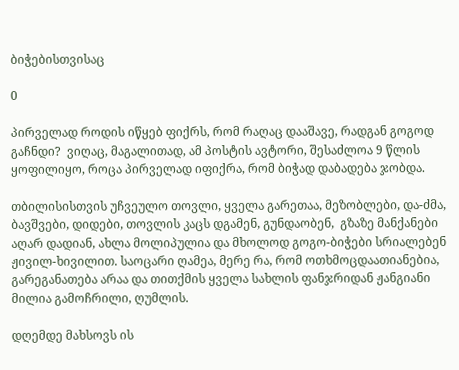ბიჭებისთვისაც

0

პირველად როდის იწყებ ფიქრს, რომ რაღაც დააშავე, რადგან გოგოდ გაჩნდი?  ვიღაც, მაგალითად, ამ პოსტის ავტორი, შესაძლოა 9 წლის ყოფილიყო, როცა პირველად იფიქრა, რომ ბიჭად დაბადება ჯობდა.

თბილისისთვის უჩვეულო თოვლი, ყველა გარეთაა, მეზობლები, და-ძმა, ბავშვები, დიდები, თოვლის კაცს დგამენ, გუნდაობენ,  გზაზე მანქანები აღარ დადიან, ახლა მოლიპულია და მხოლოდ გოგო-ბიჭები სრიალებენ ჟივილ-ხივილით. საოცარი ღამეა, მერე რა, რომ ოთხმოცდაათიანებია, გარეგანათება არაა და თითქმის ყველა სახლის ფანჯრიდან ჟანგიანი მილია გამოჩრილი, ღუმლის.

დღემდე მახსოვს ის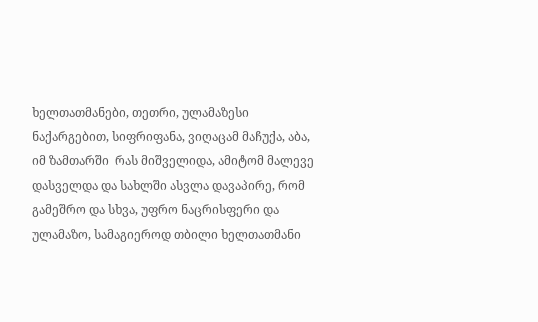ხელთათმანები, თეთრი, ულამაზესი ნაქარგებით, სიფრიფანა, ვიღაცამ მაჩუქა, აბა, იმ ზამთარში  რას მიშველიდა, ამიტომ მალევე დასველდა და სახლში ასვლა დავაპირე, რომ გამეშრო და სხვა, უფრო ნაცრისფერი და ულამაზო, სამაგიეროდ თბილი ხელთათმანი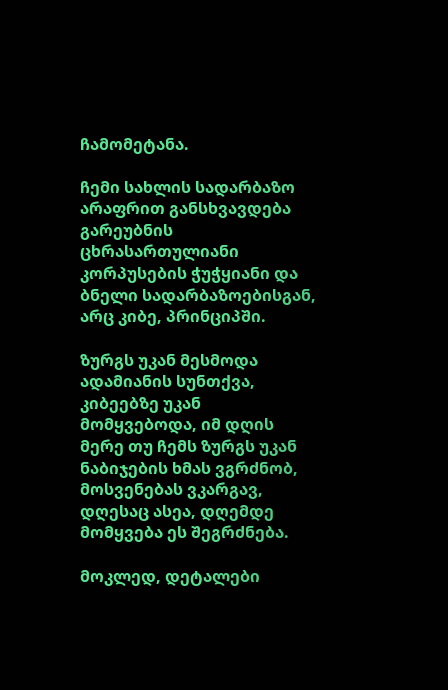ჩამომეტანა.

ჩემი სახლის სადარბაზო არაფრით განსხვავდება გარეუბნის ცხრასართულიანი კორპუსების ჭუჭყიანი და ბნელი სადარბაზოებისგან, არც კიბე, პრინციპში.

ზურგს უკან მესმოდა ადამიანის სუნთქვა, კიბეებზე უკან მომყვებოდა, იმ დღის მერე თუ ჩემს ზურგს უკან ნაბიჯების ხმას ვგრძნობ, მოსვენებას ვკარგავ, დღესაც ასეა, დღემდე მომყვება ეს შეგრძნება.

მოკლედ, დეტალები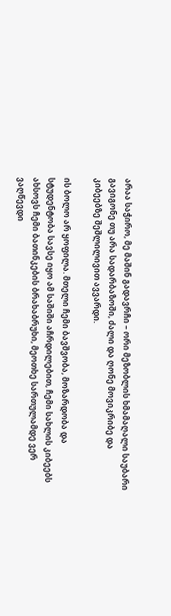არაა საჭირო, მე მაშინ გადავრჩი – ორი მეზობლის ხმამაღალი საუბარი გავიგონე თუ არა სადარბაზოში, ძალი და ღონე მოვიკრიბე და კიბეებზე შეშლილივით ავვარდი.

ის ბოლო არ ყოფილა. მთელი ჩემი ბავშვობა, მოზარდობა და სტუდენტობა სავსე იყო ამ საშიში აჩრდილებით, ჩემი სახლის კიბეებს ახსოვს ჩემი ბათინკების ბრახაბრუხი, მეოთხე სართულამდე ვერ ვაღწევდი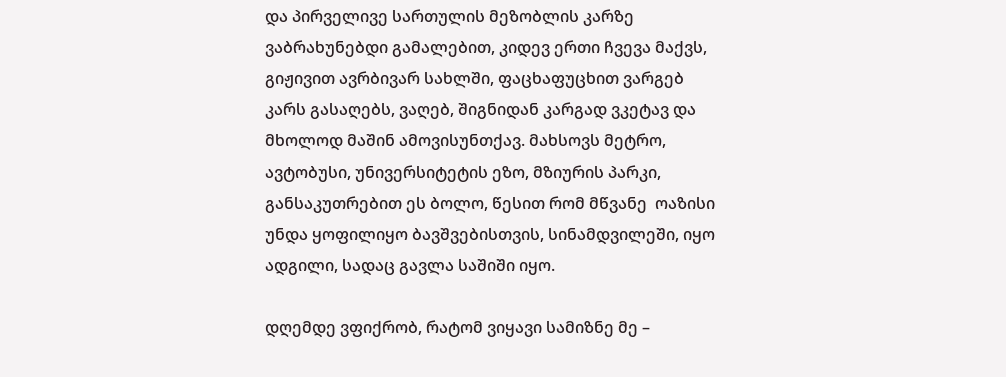და პირველივე სართულის მეზობლის კარზე ვაბრახუნებდი გამალებით, კიდევ ერთი ჩვევა მაქვს, გიჟივით ავრბივარ სახლში, ფაცხაფუცხით ვარგებ კარს გასაღებს, ვაღებ, შიგნიდან კარგად ვკეტავ და მხოლოდ მაშინ ამოვისუნთქავ. მახსოვს მეტრო, ავტობუსი, უნივერსიტეტის ეზო, მზიურის პარკი, განსაკუთრებით ეს ბოლო, წესით რომ მწვანე  ოაზისი უნდა ყოფილიყო ბავშვებისთვის, სინამდვილეში, იყო ადგილი, სადაც გავლა საშიში იყო.

დღემდე ვფიქრობ, რატომ ვიყავი სამიზნე მე –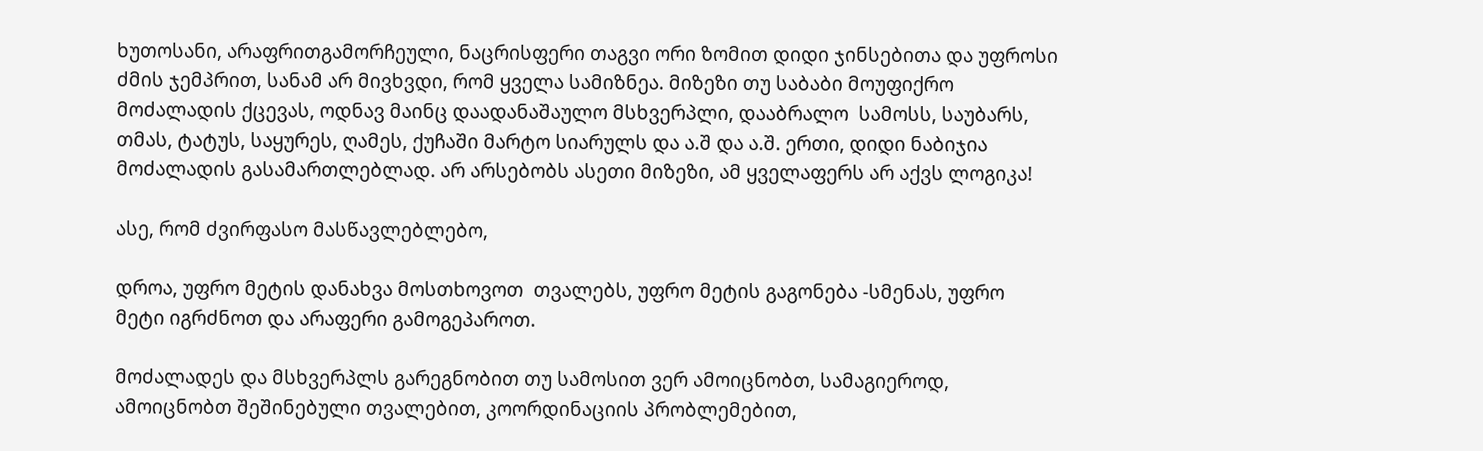ხუთოსანი, არაფრითგამორჩეული, ნაცრისფერი თაგვი ორი ზომით დიდი ჯინსებითა და უფროსი ძმის ჯემპრით, სანამ არ მივხვდი, რომ ყველა სამიზნეა. მიზეზი თუ საბაბი მოუფიქრო მოძალადის ქცევას, ოდნავ მაინც დაადანაშაულო მსხვერპლი, დააბრალო  სამოსს, საუბარს, თმას, ტატუს, საყურეს, ღამეს, ქუჩაში მარტო სიარულს და ა.შ და ა.შ. ერთი, დიდი ნაბიჯია მოძალადის გასამართლებლად. არ არსებობს ასეთი მიზეზი, ამ ყველაფერს არ აქვს ლოგიკა!

ასე, რომ ძვირფასო მასწავლებლებო,

დროა, უფრო მეტის დანახვა მოსთხოვოთ  თვალებს, უფრო მეტის გაგონება -სმენას, უფრო მეტი იგრძნოთ და არაფერი გამოგეპაროთ.

მოძალადეს და მსხვერპლს გარეგნობით თუ სამოსით ვერ ამოიცნობთ, სამაგიეროდ, ამოიცნობთ შეშინებული თვალებით, კოორდინაციის პრობლემებით,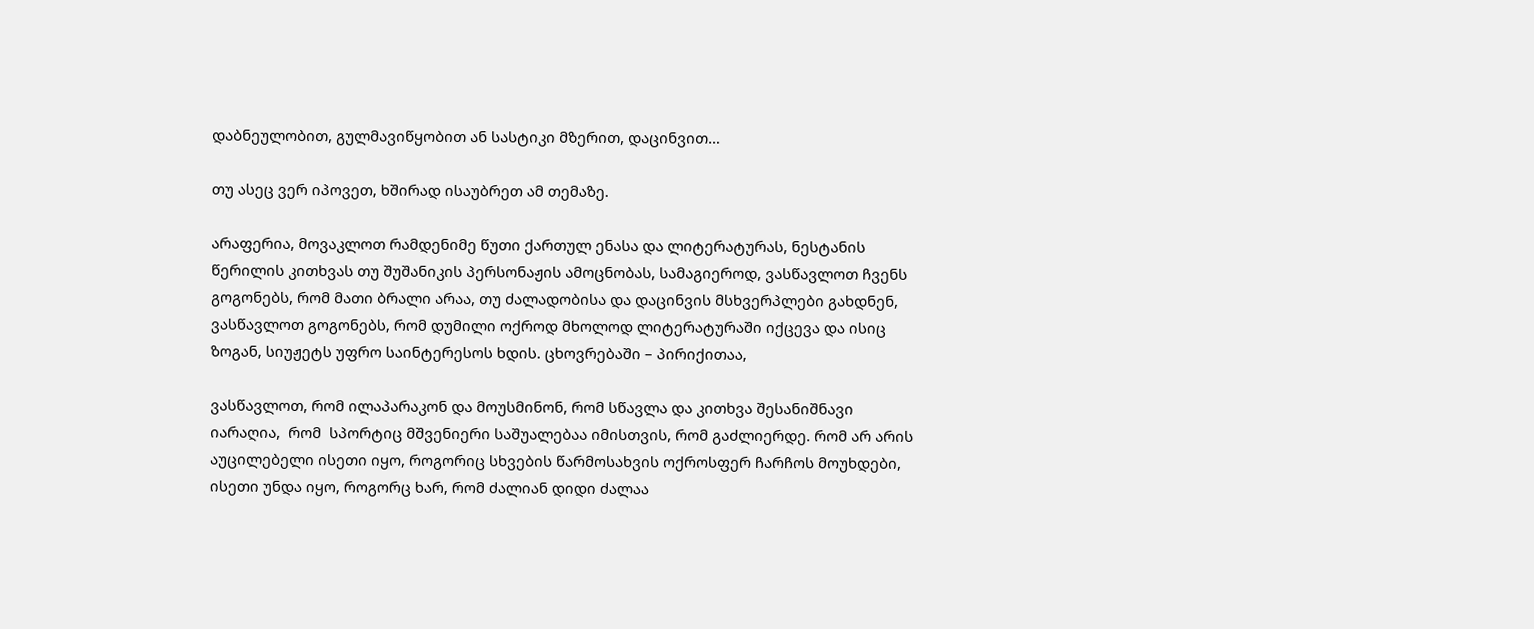დაბნეულობით, გულმავიწყობით ან სასტიკი მზერით, დაცინვით…

თუ ასეც ვერ იპოვეთ, ხშირად ისაუბრეთ ამ თემაზე.

არაფერია, მოვაკლოთ რამდენიმე წუთი ქართულ ენასა და ლიტერატურას, ნესტანის წერილის კითხვას თუ შუშანიკის პერსონაჟის ამოცნობას, სამაგიეროდ, ვასწავლოთ ჩვენს გოგონებს, რომ მათი ბრალი არაა, თუ ძალადობისა და დაცინვის მსხვერპლები გახდნენ, ვასწავლოთ გოგონებს, რომ დუმილი ოქროდ მხოლოდ ლიტერატურაში იქცევა და ისიც ზოგან, სიუჟეტს უფრო საინტერესოს ხდის. ცხოვრებაში – პირიქითაა,

ვასწავლოთ, რომ ილაპარაკონ და მოუსმინონ, რომ სწავლა და კითხვა შესანიშნავი იარაღია,  რომ  სპორტიც მშვენიერი საშუალებაა იმისთვის, რომ გაძლიერდე. რომ არ არის აუცილებელი ისეთი იყო, როგორიც სხვების წარმოსახვის ოქროსფერ ჩარჩოს მოუხდები, ისეთი უნდა იყო, როგორც ხარ, რომ ძალიან დიდი ძალაა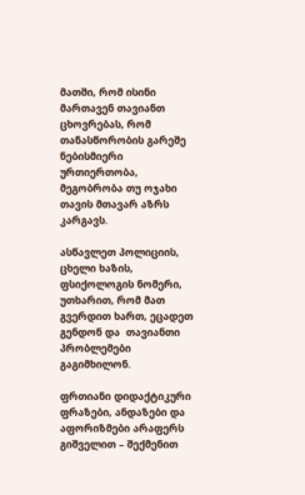მათში, რომ ისინი მართავენ თავიანთ ცხოვრებას, რომ თანასწორობის გარეშე ნებისმიერი ურთიერთობა, მეგობრობა თუ ოჯახი თავის მთავარ აზრს კარგავს.

ასწავლეთ პოლიციის, ცხელი ხაზის, ფსიქოლოგის ნომერი, უთხარით, რომ მათ გვერდით ხართ, ეცადეთ გენდონ და  თავიანთი პრობლემები გაგიმხილონ.

ფრთიანი დიდაქტიკური ფრაზები, ანდაზები და აფორიზმები არაფერს გიშველით – შექმენით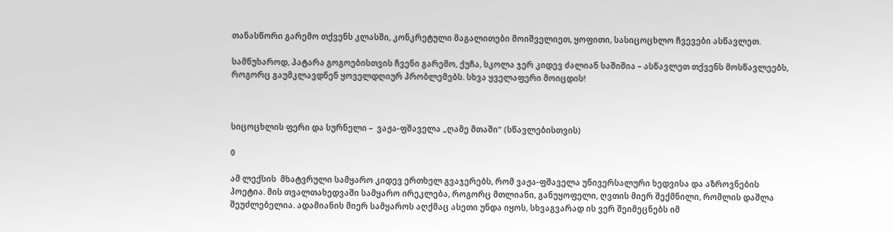თანასწორი გარემო თქვენს კლასში, კონკრეტული მაგალითები მოიშველიეთ, ყოფითი, სასიცოცხლო ჩვევები ასწავლეთ.

სამწუხაროდ, პატარა გოგოებისთვის ჩვენი გარემო, ქუჩა, სკოლა ჯერ კიდევ ძალიან საშიშია – ასწავლეთ თქვენს მოსწავლეებს, როგორც გაუმკლავდნენ ყოველდღიურ პრობლემებს. სხვა ყველაფერი მოიცდის!



სიცოცხლის ფერი და სურნელი –  ვაჟა-ფშაველა „ღამე მთაში“ (სწავლებისთვის)

0

ამ ლექსის  მხატვრული სამყარო კიდევ ერთხელ გვაჯერებს, რომ ვაჟა-ფშაველა უნივერსალური ხედვისა და აზროვნების პოეტია. მის თვალთახედვაში სამყარო ირეკლება, როგორც მთლიანი, განუყოფელი, ღვთის მიერ შექმნილი, რომლის დაშლა შეუძლებელია. ადამიანის მიერ სამყაროს აღქმაც ასეთი უნდა იყოს, სხვაგვარად ის ვერ შეიმეცნებს იმ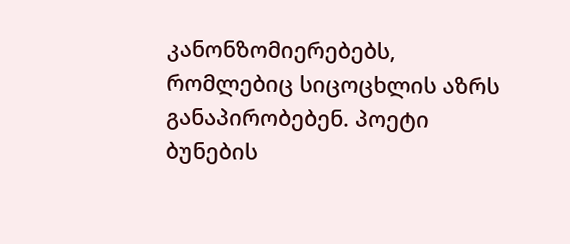კანონზომიერებებს, რომლებიც სიცოცხლის აზრს განაპირობებენ. პოეტი ბუნების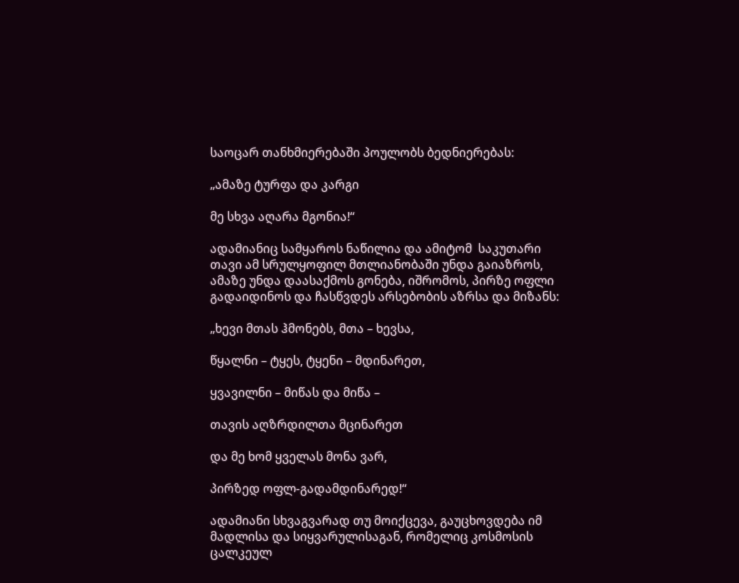საოცარ თანხმიერებაში პოულობს ბედნიერებას:

„ამაზე ტურფა და კარგი

მე სხვა აღარა მგონია!“

ადამიანიც სამყაროს ნაწილია და ამიტომ  საკუთარი თავი ამ სრულყოფილ მთლიანობაში უნდა გაიაზროს, ამაზე უნდა დაასაქმოს გონება, იშრომოს, პირზე ოფლი გადაიდინოს და ჩასწვდეს არსებობის აზრსა და მიზანს:

„ხევი მთას ჰმონებს, მთა – ხევსა,

წყალნი – ტყეს, ტყენი – მდინარეთ,

ყვავილნი – მიწას და მიწა –

თავის აღზრდილთა მცინარეთ

და მე ხომ ყველას მონა ვარ,

პირზედ ოფლ-გადამდინარედ!“

ადამიანი სხვაგვარად თუ მოიქცევა, გაუცხოვდება იმ მადლისა და სიყვარულისაგან, რომელიც კოსმოსის ცალკეულ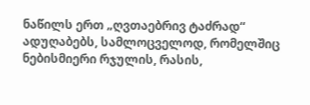ნაწილს ერთ „ღვთაებრივ ტაძრად“ ადუღაბებს, სამლოცველოდ, რომელშიც ნებისმიერი რჯულის, რასის,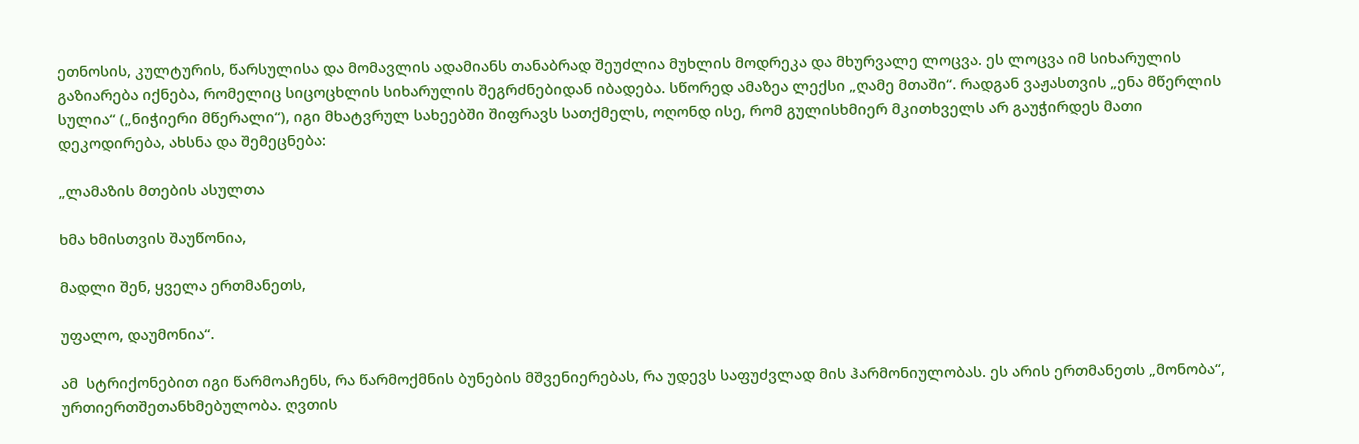ეთნოსის, კულტურის, წარსულისა და მომავლის ადამიანს თანაბრად შეუძლია მუხლის მოდრეკა და მხურვალე ლოცვა. ეს ლოცვა იმ სიხარულის გაზიარება იქნება, რომელიც სიცოცხლის სიხარულის შეგრძნებიდან იბადება. სწორედ ამაზეა ლექსი „ღამე მთაში“. რადგან ვაჟასთვის „ენა მწერლის სულია“ („ნიჭიერი მწერალი“), იგი მხატვრულ სახეებში შიფრავს სათქმელს, ოღონდ ისე, რომ გულისხმიერ მკითხველს არ გაუჭირდეს მათი დეკოდირება, ახსნა და შემეცნება:

„ლამაზის მთების ასულთა

ხმა ხმისთვის შაუწონია,

მადლი შენ, ყველა ერთმანეთს,

უფალო, დაუმონია“.

ამ  სტრიქონებით იგი წარმოაჩენს, რა წარმოქმნის ბუნების მშვენიერებას, რა უდევს საფუძვლად მის ჰარმონიულობას. ეს არის ერთმანეთს „მონობა“, ურთიერთშეთანხმებულობა. ღვთის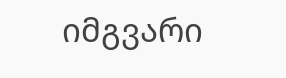იმგვარი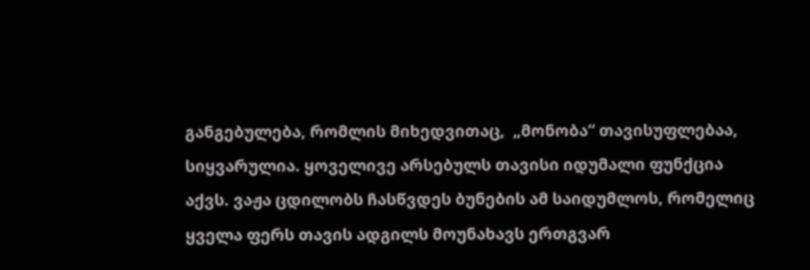განგებულება, რომლის მიხედვითაც,  „მონობა“ თავისუფლებაა, სიყვარულია. ყოველივე არსებულს თავისი იდუმალი ფუნქცია აქვს. ვაჟა ცდილობს ჩასწვდეს ბუნების ამ საიდუმლოს, რომელიც ყველა ფერს თავის ადგილს მოუნახავს ერთგვარ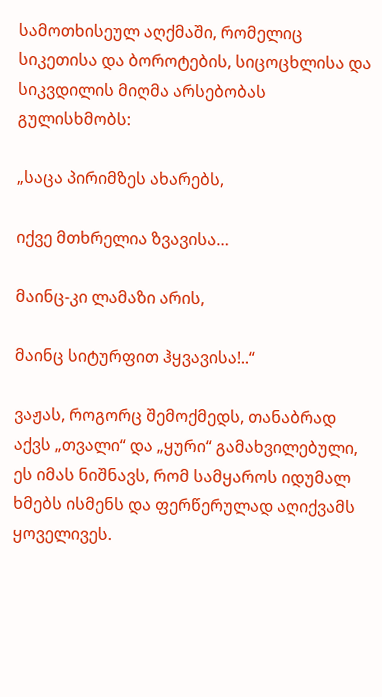სამოთხისეულ აღქმაში, რომელიც სიკეთისა და ბოროტების, სიცოცხლისა და სიკვდილის მიღმა არსებობას გულისხმობს:

„საცა პირიმზეს ახარებს,

იქვე მთხრელია ზვავისა…

მაინც-კი ლამაზი არის,

მაინც სიტურფით ჰყვავისა!..“

ვაჟას, როგორც შემოქმედს, თანაბრად აქვს „თვალი“ და „ყური“ გამახვილებული, ეს იმას ნიშნავს, რომ სამყაროს იდუმალ ხმებს ისმენს და ფერწერულად აღიქვამს ყოველივეს.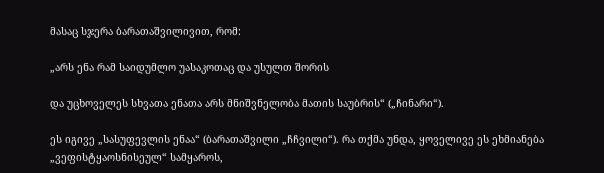მასაც სჯერა ბარათაშვილივით, რომ:

„არს ენა რამ საიდუმლო უასაკოთაც და უსულთ შორის

და უცხოველეს სხვათა ენათა არს მნიშვნელობა მათის საუბრის“ („ჩინარი“).

ეს იგივე „სასუფევლის ენაა“ (ბარათაშვილი „ჩჩვილი“). რა თქმა უნდა, ყოველივე ეს ეხმიანება „ვეფისტყაოსნისეულ“ სამყაროს,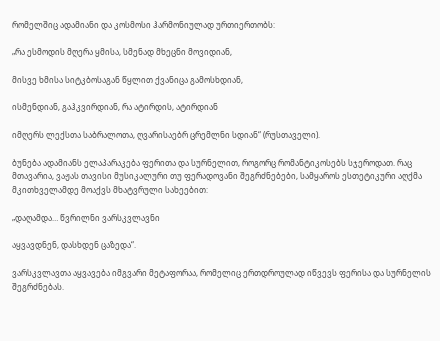რომელშიც ადამიანი და კოსმოსი ჰარმონიულად ურთიერთობს:

„რა ესმოდის მღერა ყმისა, სმენად მხეცნი მოვიდიან,

მისვე ხმისა სიტკბოსაგან წყლით ქვანიცა გამოსხდიან,

ისმენდიან, გაჰკვირდიან, რა ატირდის, ატირდიან

იმღერს ლექსთა საბრალოთა, ღვარისაებრ ცრემლნი სდიან“ (რუსთაველი).

ბუნება ადამიანს ელაპარაკება ფერითა და სურნელით, როგორც რომანტიკოსებს სჯეროდათ. რაც მთავარია, ვაჟას თავისი მუსიკალური თუ ფერადოვანი შეგრძნებები, სამყაროს ესთეტიკური აღქმა მკითხველამდე მოაქვს მხატვრული სახეებით:

„დაღამდა… წვრილნი ვარსკვლავნი

აყვავდნენ, დასხდენ ცაზედა“.

ვარსკვლავთა აყვავება იმგვარი მეტაფორაა, რომელიც ერთდროულად იწვევს ფერისა და სურნელის შეგრძნებას.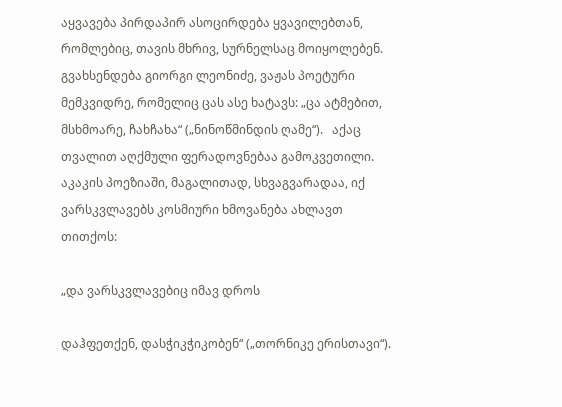აყვავება პირდაპირ ასოცირდება ყვავილებთან, რომლებიც, თავის მხრივ, სურნელსაც მოიყოლებენ. გვახსენდება გიორგი ლეონიძე, ვაჟას პოეტური მემკვიდრე, რომელიც ცას ასე ხატავს: „ცა ატმებით, მსხმოარე, ჩახჩახა“ („ნინოწმინდის ღამე“).   აქაც თვალით აღქმული ფერადოვნებაა გამოკვეთილი. აკაკის პოეზიაში, მაგალითად, სხვაგვარადაა, იქ  ვარსკვლავებს კოსმიური ხმოვანება ახლავთ თითქოს:

„და ვარსკვლავებიც იმავ დროს

დაჰფეთქენ, დასჭიკჭიკობენ“ („თორნიკე ერისთავი“).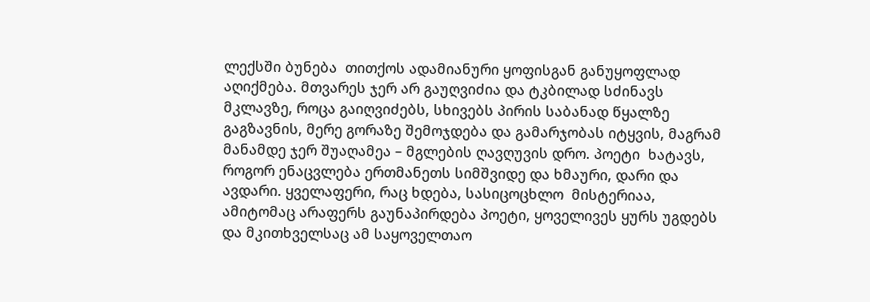ლექსში ბუნება  თითქოს ადამიანური ყოფისგან განუყოფლად აღიქმება. მთვარეს ჯერ არ გაუღვიძია და ტკბილად სძინავს მკლავზე, როცა გაიღვიძებს, სხივებს პირის საბანად წყალზე გაგზავნის, მერე გორაზე შემოჯდება და გამარჯობას იტყვის, მაგრამ მანამდე ჯერ შუაღამეა – მგლების ღავღუვის დრო. პოეტი  ხატავს, როგორ ენაცვლება ერთმანეთს სიმშვიდე და ხმაური, დარი და ავდარი. ყველაფერი, რაც ხდება, სასიცოცხლო  მისტერიაა, ამიტომაც არაფერს გაუნაპირდება პოეტი, ყოველივეს ყურს უგდებს და მკითხველსაც ამ საყოველთაო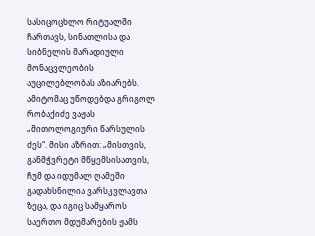სასიცოცხლო რიტუალში ჩართავს, სინათლისა და სიბნელის მარადიული მონაცვლეობის აუცილებლობას აზიარებს. ამიტომაც უწოდებდა გრიგოლ რობაქიძე ვაჟას „მითოლოგიური წარსულის ძეს“. მისი აზრით: „მისთვის, განმჭვრეტი მწყემსისათვის, ჩუმ და იდუმალ ღამეში გადახსნილია ვარსკვლავთა ზეცა, და იგიც სამყაროს საერთო მდუმარების ჟამს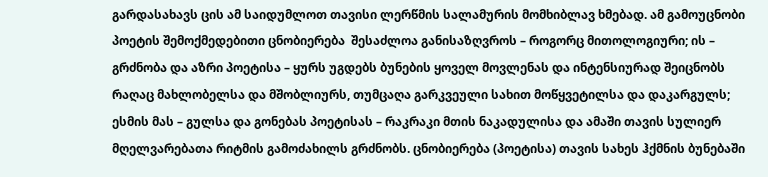გარდასახავს ცის ამ საიდუმლოთ თავისი ლერწმის სალამურის მომხიბლავ ხმებად. ამ გამოუცნობი პოეტის შემოქმედებითი ცნობიერება  შესაძლოა განისაზღვროს – როგორც მითოლოგიური; ის – გრძნობა და აზრი პოეტისა – ყურს უგდებს ბუნების ყოველ მოვლენას და ინტენსიურად შეიცნობს რაღაც მახლობელსა და მშობლიურს, თუმცაღა გარკვეული სახით მოწყვეტილსა და დაკარგულს; ესმის მას – გულსა და გონებას პოეტისას – რაკრაკი მთის ნაკადულისა და ამაში თავის სულიერ მღელვარებათა რიტმის გამოძახილს გრძნობს. ცნობიერება (პოეტისა) თავის სახეს ჰქმნის ბუნებაში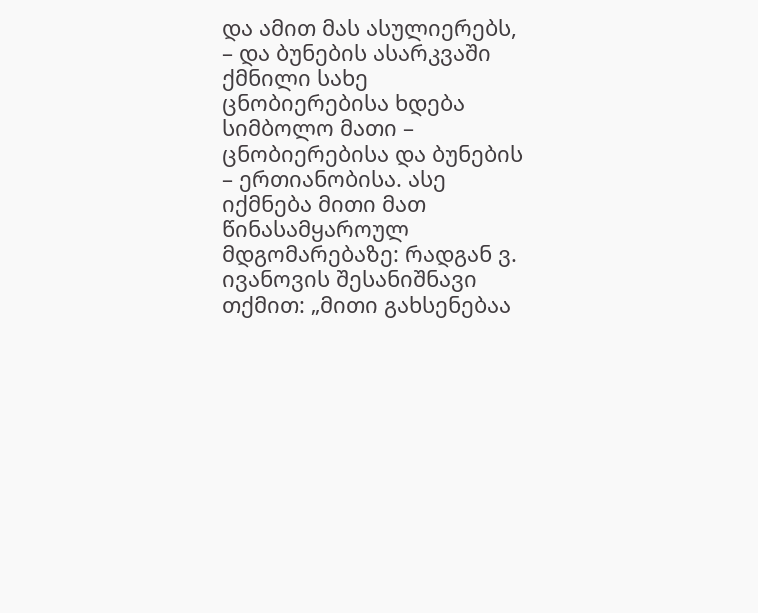და ამით მას ასულიერებს, – და ბუნების ასარკვაში ქმნილი სახე ცნობიერებისა ხდება სიმბოლო მათი – ცნობიერებისა და ბუნების – ერთიანობისა. ასე იქმნება მითი მათ წინასამყაროულ მდგომარებაზე: რადგან ვ. ივანოვის შესანიშნავი თქმით: „მითი გახსენებაა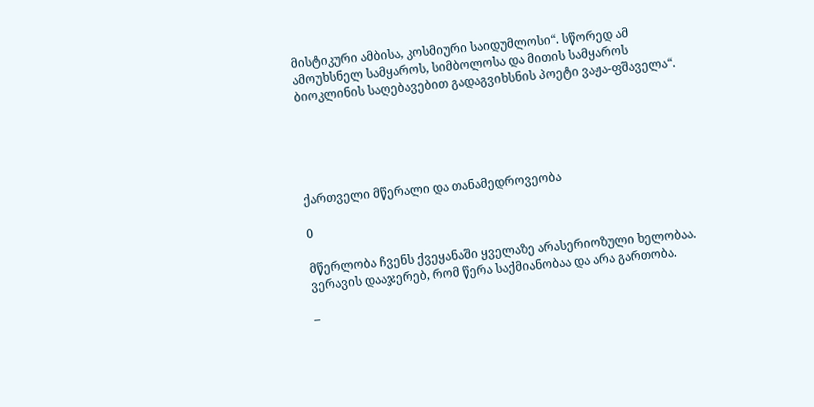მისტიკური ამბისა, კოსმიური საიდუმლოსი“. სწორედ ამ ამოუხსნელ სამყაროს, სიმბოლოსა და მითის სამყაროს ბიოკლინის საღებავებით გადაგვიხსნის პოეტი ვაჟა-ფშაველა“.





ქართველი მწერალი და თანამედროვეობა

0

მწერლობა ჩვენს ქვეყანაში ყველაზე არასერიოზული ხელობაა. ვერავის დააჯერებ, რომ წერა საქმიანობაა და არა გართობა.

–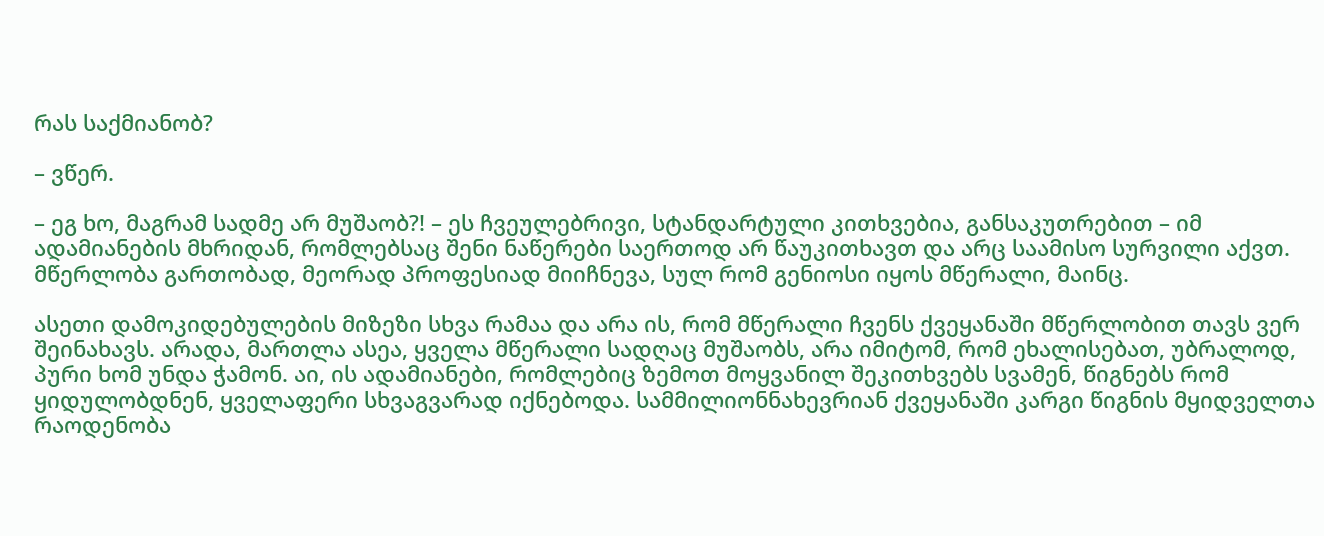რას საქმიანობ?

– ვწერ.

– ეგ ხო, მაგრამ სადმე არ მუშაობ?! – ეს ჩვეულებრივი, სტანდარტული კითხვებია, განსაკუთრებით – იმ ადამიანების მხრიდან, რომლებსაც შენი ნაწერები საერთოდ არ წაუკითხავთ და არც საამისო სურვილი აქვთ. მწერლობა გართობად, მეორად პროფესიად მიიჩნევა, სულ რომ გენიოსი იყოს მწერალი, მაინც.

ასეთი დამოკიდებულების მიზეზი სხვა რამაა და არა ის, რომ მწერალი ჩვენს ქვეყანაში მწერლობით თავს ვერ შეინახავს. არადა, მართლა ასეა, ყველა მწერალი სადღაც მუშაობს, არა იმიტომ, რომ ეხალისებათ, უბრალოდ, პური ხომ უნდა ჭამონ. აი, ის ადამიანები, რომლებიც ზემოთ მოყვანილ შეკითხვებს სვამენ, წიგნებს რომ ყიდულობდნენ, ყველაფერი სხვაგვარად იქნებოდა. სამმილიონნახევრიან ქვეყანაში კარგი წიგნის მყიდველთა რაოდენობა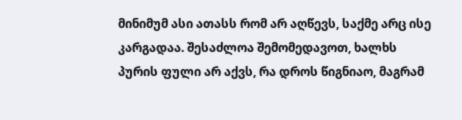მინიმუმ ასი ათასს რომ არ აღწევს, საქმე არც ისე კარგადაა. შესაძლოა შემომედავოთ, ხალხს პურის ფული არ აქვს, რა დროს წიგნიაო, მაგრამ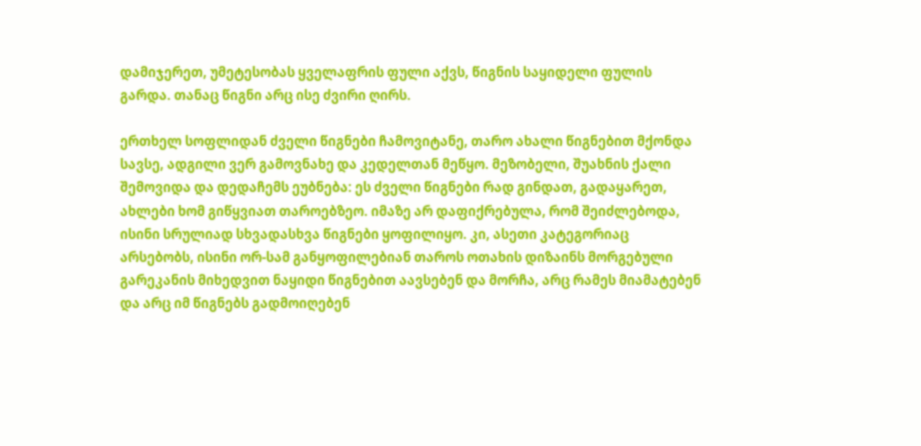დამიჯერეთ, უმეტესობას ყველაფრის ფული აქვს, წიგნის საყიდელი ფულის გარდა. თანაც წიგნი არც ისე ძვირი ღირს.

ერთხელ სოფლიდან ძველი წიგნები ჩამოვიტანე, თარო ახალი წიგნებით მქონდა სავსე, ადგილი ვერ გამოვნახე და კედელთან მეწყო. მეზობელი, შუახნის ქალი შემოვიდა და დედაჩემს ეუბნება: ეს ძველი წიგნები რად გინდათ, გადაყარეთ, ახლები ხომ გიწყვიათ თაროებზეო. იმაზე არ დაფიქრებულა, რომ შეიძლებოდა, ისინი სრულიად სხვადასხვა წიგნები ყოფილიყო. კი, ასეთი კატეგორიაც არსებობს, ისინი ორ-სამ განყოფილებიან თაროს ოთახის დიზაინს მორგებული გარეკანის მიხედვით ნაყიდი წიგნებით აავსებენ და მორჩა, არც რამეს მიამატებენ და არც იმ წიგნებს გადმოიღებენ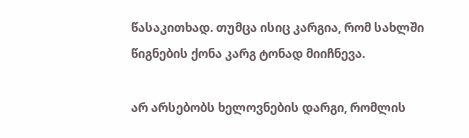წასაკითხად. თუმცა ისიც კარგია, რომ სახლში წიგნების ქონა კარგ ტონად მიიჩნევა.

არ არსებობს ხელოვნების დარგი, რომლის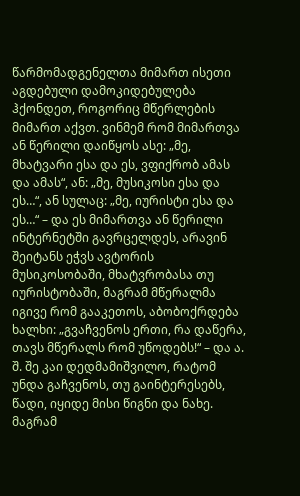წარმომადგენელთა მიმართ ისეთი აგდებული დამოკიდებულება ჰქონდეთ, როგორიც მწერლების მიმართ აქვთ. ვინმემ რომ მიმართვა ან წერილი დაიწყოს ასე: „მე, მხატვარი ესა და ეს, ვფიქრობ ამას და ამას“, ან: „მე, მუსიკოსი ესა და ეს…“, ან სულაც: „მე, იურისტი ესა და ეს…“ – და ეს მიმართვა ან წერილი ინტერნეტში გავრცელდეს, არავინ შეიტანს ეჭვს ავტორის მუსიკოსობაში, მხატვრობასა თუ იურისტობაში, მაგრამ მწერალმა იგივე რომ გააკეთოს, აბობოქრდება ხალხი: „გვაჩვენოს ერთი, რა დაწერა, თავს მწერალს რომ უწოდებს!“ – და ა. შ. შე კაი დედმამიშვილო, რატომ უნდა გაჩვენოს, თუ გაინტერესებს, წადი, იყიდე მისი წიგნი და ნახე. მაგრამ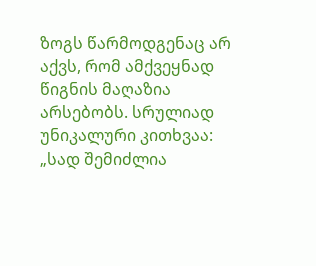ზოგს წარმოდგენაც არ აქვს, რომ ამქვეყნად წიგნის მაღაზია არსებობს. სრულიად უნიკალური კითხვაა: „სად შემიძლია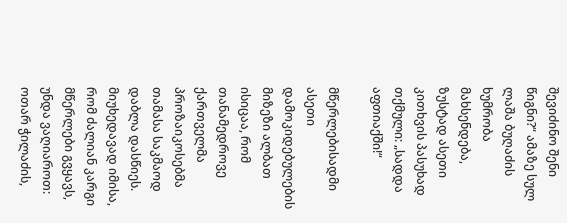შევიძინო შენი წიგნი?“ ამაზე სულ ლაშა ბუღაძის ხუმრობა მახსენდება, ზუსტად ასეთი კითხვის პასუხად თქმული: „სადდა აფთიაქში!“

მწერლებისადმი ასეთი დამოკიდებულების მიზეზი ალბათ ისიცაა, რომ თანამედროვე ქართველმა პროზაიკოსებმა თამასა საკმაოდ დაბლა დასწიეს. მიუხედავად იმისა, რომ ძალიან კარგი მწერლები გვყავს, უნდა ვაღიაროთ: ოთარ ჭილაძის,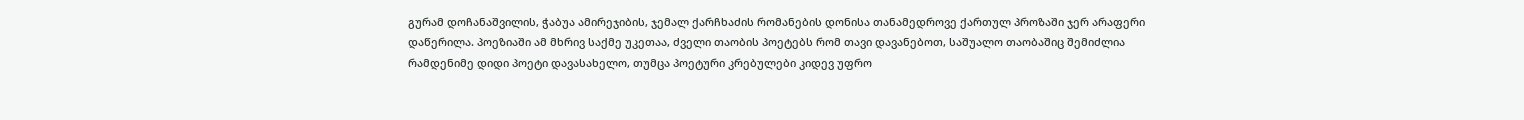გურამ დოჩანაშვილის, ჭაბუა ამირეჯიბის, ჯემალ ქარჩხაძის რომანების დონისა თანამედროვე ქართულ პროზაში ჯერ არაფერი დაწერილა. პოეზიაში ამ მხრივ საქმე უკეთაა, ძველი თაობის პოეტებს რომ თავი დავანებოთ, საშუალო თაობაშიც შემიძლია რამდენიმე დიდი პოეტი დავასახელო, თუმცა პოეტური კრებულები კიდევ უფრო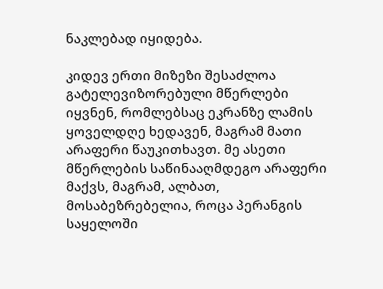ნაკლებად იყიდება.

კიდევ ერთი მიზეზი შესაძლოა გატელევიზორებული მწერლები იყვნენ, რომლებსაც ეკრანზე ლამის ყოველდღე ხედავენ, მაგრამ მათი არაფერი წაუკითხავთ. მე ასეთი მწერლების საწინააღმდეგო არაფერი მაქვს, მაგრამ, ალბათ, მოსაბეზრებელია, როცა პერანგის საყელოში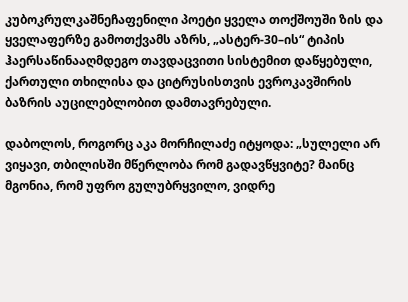კუბოკრულკაშნეჩაფენილი პოეტი ყველა თოქშოუში ზის და ყველაფერზე გამოთქვამს აზრს, „ასტერ-30–ის“ ტიპის ჰაერსაწინააღმდეგო თავდაცვითი სისტემით დაწყებული, ქართული თხილისა და ციტრუსისთვის ევროკავშირის ბაზრის აუცილებლობით დამთავრებული.

დაბოლოს, როგორც აკა მორჩილაძე იტყოდა: „სულელი არ ვიყავი, თბილისში მწერლობა რომ გადავწყვიტე? მაინც მგონია, რომ უფრო გულუბრყვილო, ვიდრე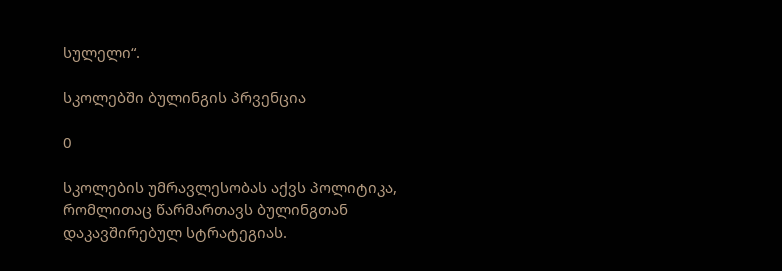სულელი“.

სკოლებში ბულინგის პრვენცია

0

სკოლების უმრავლესობას აქვს პოლიტიკა, რომლითაც წარმართავს ბულინგთან დაკავშირებულ სტრატეგიას.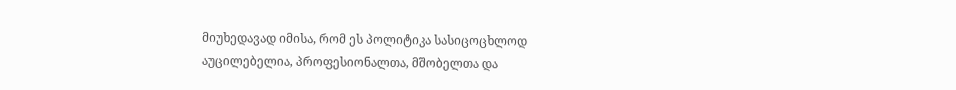მიუხედავად იმისა, რომ ეს პოლიტიკა სასიცოცხლოდ აუცილებელია, პროფესიონალთა, მშობელთა და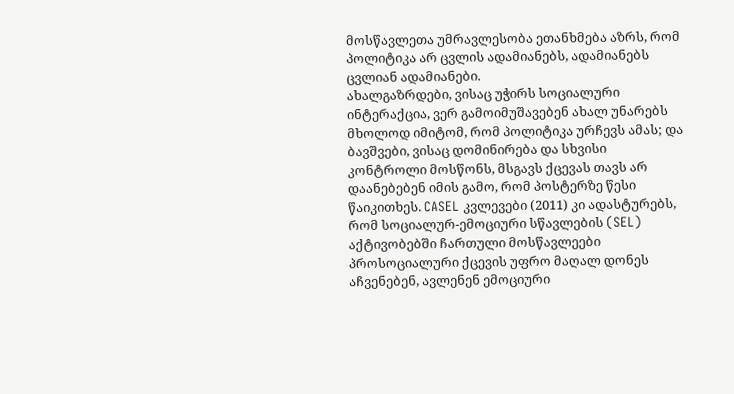მოსწავლეთა უმრავლესობა ეთანხმება აზრს, რომ პოლიტიკა არ ცვლის ადამიანებს, ადამიანებს ცვლიან ადამიანები.
ახალგაზრდები, ვისაც უჭირს სოციალური ინტერაქცია, ვერ გამოიმუშავებენ ახალ უნარებს მხოლოდ იმიტომ, რომ პოლიტიკა ურჩევს ამას; და ბავშვები, ვისაც დომინირება და სხვისი კონტროლი მოსწონს, მსგავს ქცევას თავს არ დაანებებენ იმის გამო, რომ პოსტერზე წესი წაიკითხეს. CASEL კვლევები (2011) კი ადასტურებს, რომ სოციალურ-ემოციური სწავლების (SEL) აქტივობებში ჩართული მოსწავლეები პროსოციალური ქცევის უფრო მაღალ დონეს აჩვენებენ, ავლენენ ემოციური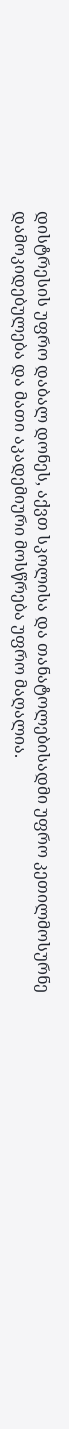დისტრესის უფრო დაბალ დონეს, აქვთ სკოლისა და თანატოლებისადმი უფრო კეთილმოსურნე დამოკიდებულება და მათი აკადემიური მოსწრება უფრო მაღალია.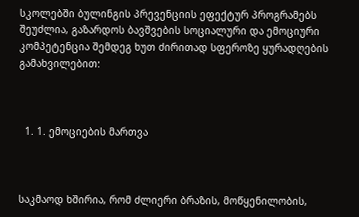სკოლებში ბულინგის პრევენციის ეფექტურ პროგრამებს შეუძლია, გაზარდოს ბავშვების სოციალური და ემოციური კომპეტენცია შემდეგ ხუთ ძირითად სფეროზე ყურადღების გამახვილებით:



  1. 1. ემოციების მართვა



საკმაოდ ხშირია, რომ ძლიერი ბრაზის, მოწყენილობის,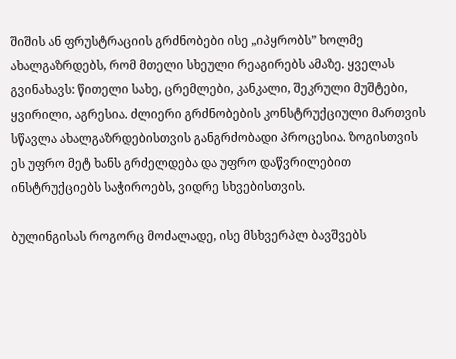შიშის ან ფრუსტრაციის გრძნობები ისე „იპყრობს” ხოლმე ახალგაზრდებს, რომ მთელი სხეული რეაგირებს ამაზე. ყველას გვინახავს: წითელი სახე, ცრემლები, კანკალი, შეკრული მუშტები, ყვირილი, აგრესია. ძლიერი გრძნობების კონსტრუქციული მართვის სწავლა ახალგაზრდებისთვის განგრძობადი პროცესია. ზოგისთვის ეს უფრო მეტ ხანს გრძელდება და უფრო დაწვრილებით ინსტრუქციებს საჭიროებს, ვიდრე სხვებისთვის.

ბულინგისას როგორც მოძალადე, ისე მსხვერპლ ბავშვებს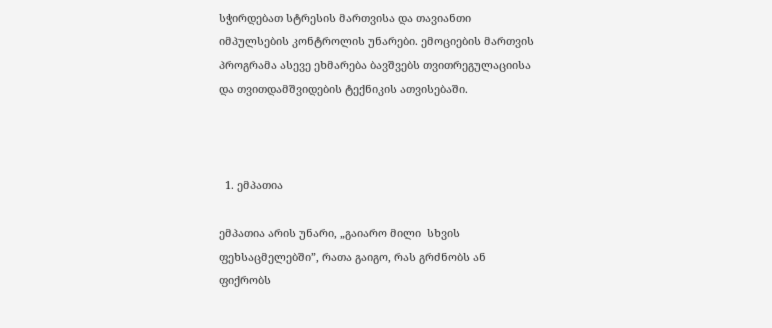სჭირდებათ სტრესის მართვისა და თავიანთი იმპულსების კონტროლის უნარები. ემოციების მართვის პროგრამა ასევე ეხმარება ბავშვებს თვითრეგულაციისა და თვითდამშვიდების ტექნიკის ათვისებაში.



  1. ემპათია

ემპათია არის უნარი, „გაიარო მილი  სხვის ფეხსაცმელებში”, რათა გაიგო, რას გრძნობს ან ფიქრობს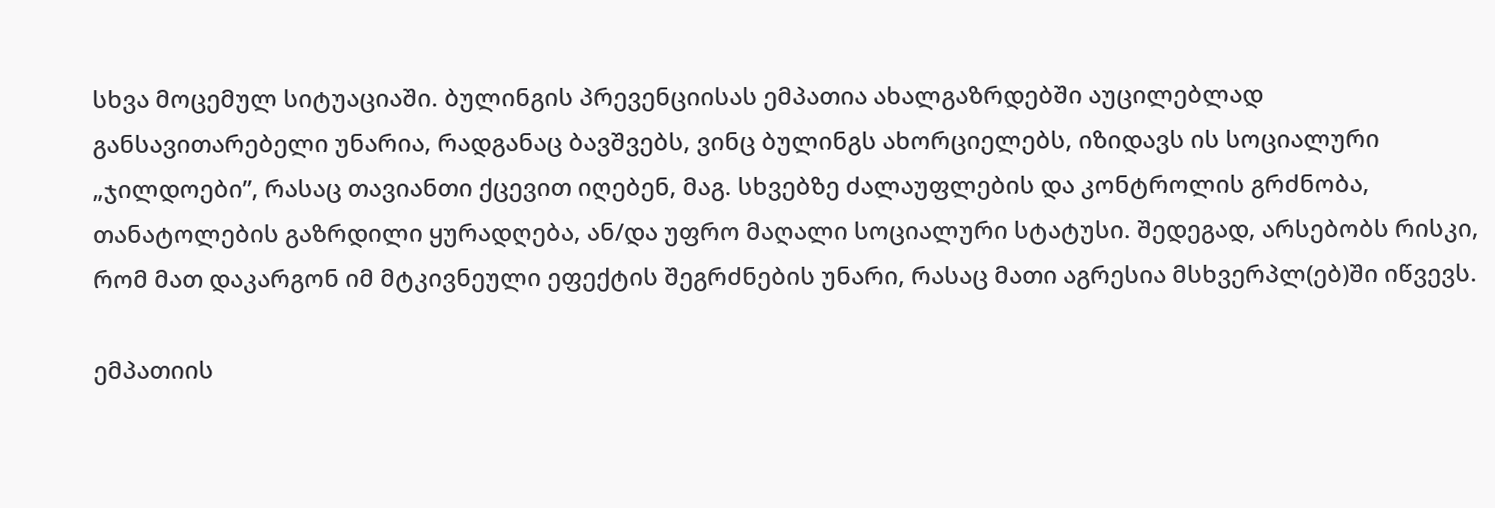სხვა მოცემულ სიტუაციაში. ბულინგის პრევენციისას ემპათია ახალგაზრდებში აუცილებლად განსავითარებელი უნარია, რადგანაც ბავშვებს, ვინც ბულინგს ახორციელებს, იზიდავს ის სოციალური „ჯილდოები”, რასაც თავიანთი ქცევით იღებენ, მაგ. სხვებზე ძალაუფლების და კონტროლის გრძნობა, თანატოლების გაზრდილი ყურადღება, ან/და უფრო მაღალი სოციალური სტატუსი. შედეგად, არსებობს რისკი, რომ მათ დაკარგონ იმ მტკივნეული ეფექტის შეგრძნების უნარი, რასაც მათი აგრესია მსხვერპლ(ებ)ში იწვევს.

ემპათიის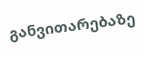განვითარებაზე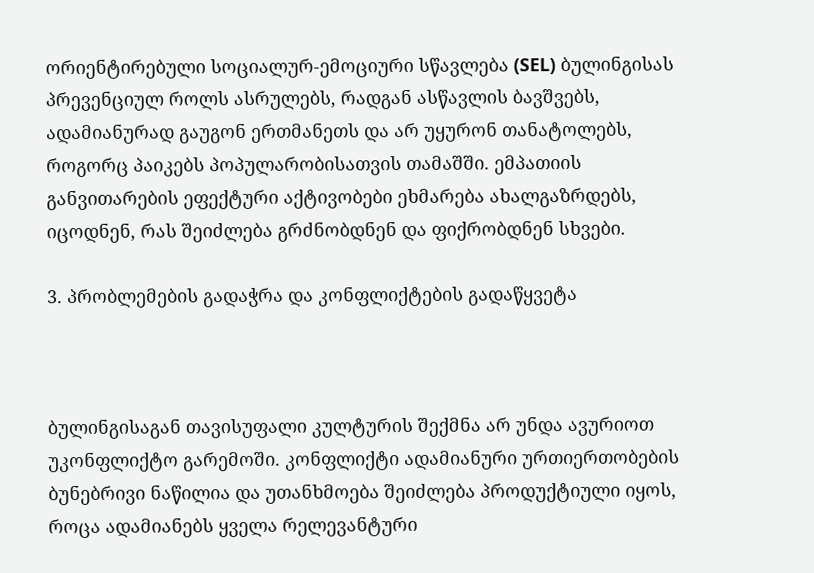ორიენტირებული სოციალურ-ემოციური სწავლება (SEL) ბულინგისას პრევენციულ როლს ასრულებს, რადგან ასწავლის ბავშვებს, ადამიანურად გაუგონ ერთმანეთს და არ უყურონ თანატოლებს, როგორც პაიკებს პოპულარობისათვის თამაშში. ემპათიის განვითარების ეფექტური აქტივობები ეხმარება ახალგაზრდებს, იცოდნენ, რას შეიძლება გრძნობდნენ და ფიქრობდნენ სხვები.

3. პრობლემების გადაჭრა და კონფლიქტების გადაწყვეტა



ბულინგისაგან თავისუფალი კულტურის შექმნა არ უნდა ავურიოთ უკონფლიქტო გარემოში. კონფლიქტი ადამიანური ურთიერთობების ბუნებრივი ნაწილია და უთანხმოება შეიძლება პროდუქტიული იყოს, როცა ადამიანებს ყველა რელევანტური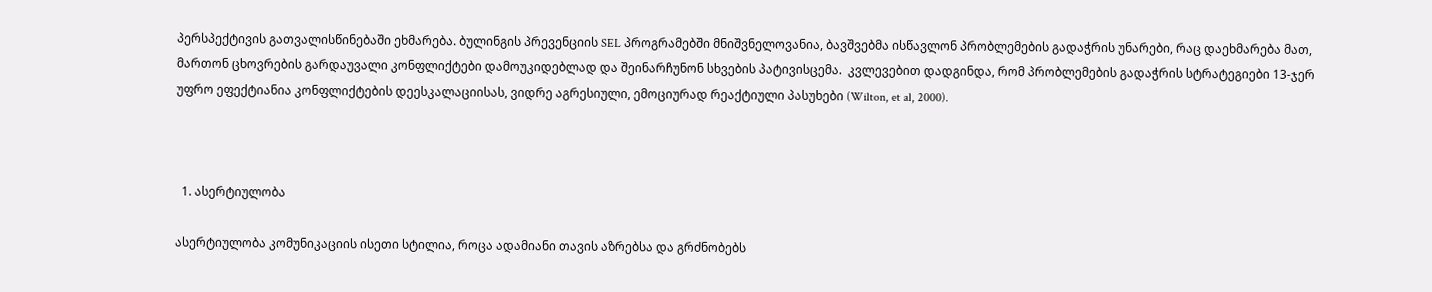პერსპექტივის გათვალისწინებაში ეხმარება. ბულინგის პრევენციის SEL პროგრამებში მნიშვნელოვანია, ბავშვებმა ისწავლონ პრობლემების გადაჭრის უნარები, რაც დაეხმარება მათ, მართონ ცხოვრების გარდაუვალი კონფლიქტები დამოუკიდებლად და შეინარჩუნონ სხვების პატივისცემა.  კვლევებით დადგინდა, რომ პრობლემების გადაჭრის სტრატეგიები 13-ჯერ უფრო ეფექტიანია კონფლიქტების დეესკალაციისას, ვიდრე აგრესიული, ემოციურად რეაქტიული პასუხები (Wilton, et al, 2000).



  1. ასერტიულობა

ასერტიულობა კომუნიკაციის ისეთი სტილია, როცა ადამიანი თავის აზრებსა და გრძნობებს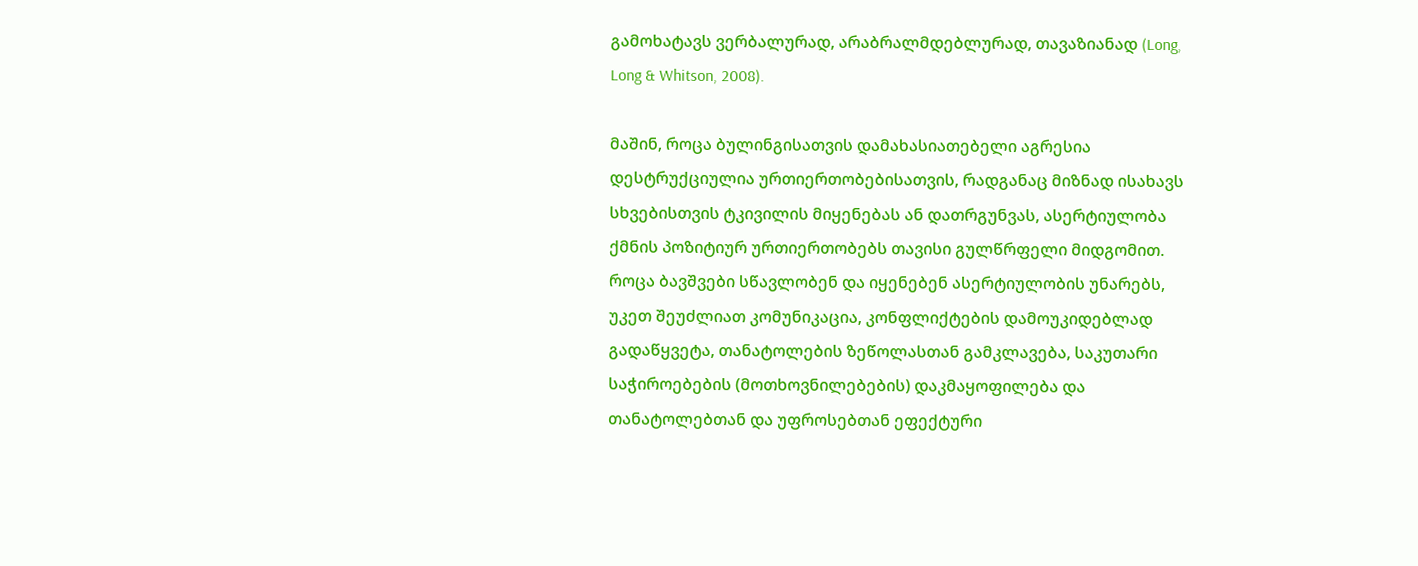გამოხატავს ვერბალურად, არაბრალმდებლურად, თავაზიანად (Long, Long & Whitson, 2008).

მაშინ, როცა ბულინგისათვის დამახასიათებელი აგრესია დესტრუქციულია ურთიერთობებისათვის, რადგანაც მიზნად ისახავს სხვებისთვის ტკივილის მიყენებას ან დათრგუნვას, ასერტიულობა ქმნის პოზიტიურ ურთიერთობებს თავისი გულწრფელი მიდგომით. როცა ბავშვები სწავლობენ და იყენებენ ასერტიულობის უნარებს, უკეთ შეუძლიათ კომუნიკაცია, კონფლიქტების დამოუკიდებლად გადაწყვეტა, თანატოლების ზეწოლასთან გამკლავება, საკუთარი საჭიროებების (მოთხოვნილებების) დაკმაყოფილება და თანატოლებთან და უფროსებთან ეფექტური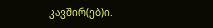კავშირ(ებ)ი.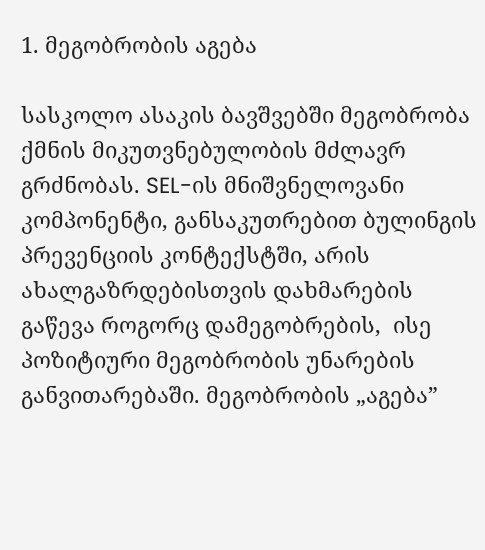1. მეგობრობის აგება

სასკოლო ასაკის ბავშვებში მეგობრობა ქმნის მიკუთვნებულობის მძლავრ გრძნობას. SEL-ის მნიშვნელოვანი კომპონენტი, განსაკუთრებით ბულინგის პრევენციის კონტექსტში, არის ახალგაზრდებისთვის დახმარების გაწევა როგორც დამეგობრების,  ისე პოზიტიური მეგობრობის უნარების განვითარებაში. მეგობრობის „აგება”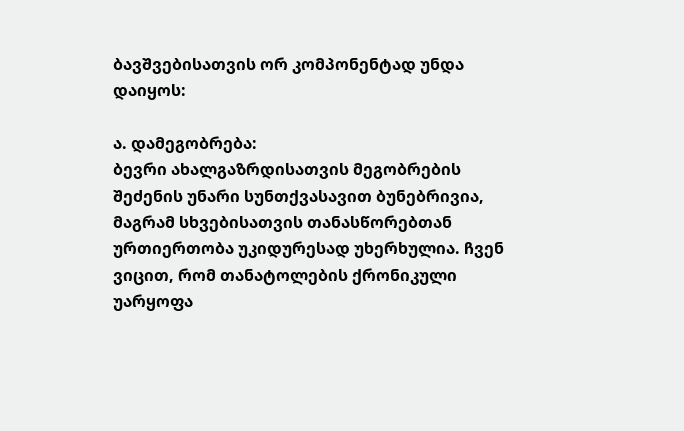ბავშვებისათვის ორ კომპონენტად უნდა დაიყოს:

ა. დამეგობრება:
ბევრი ახალგაზრდისათვის მეგობრების შეძენის უნარი სუნთქვასავით ბუნებრივია, მაგრამ სხვებისათვის თანასწორებთან ურთიერთობა უკიდურესად უხერხულია. ჩვენ ვიცით, რომ თანატოლების ქრონიკული უარყოფა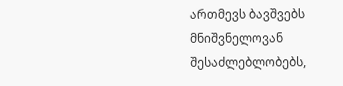ართმევს ბავშვებს მნიშვნელოვან შესაძლებლობებს,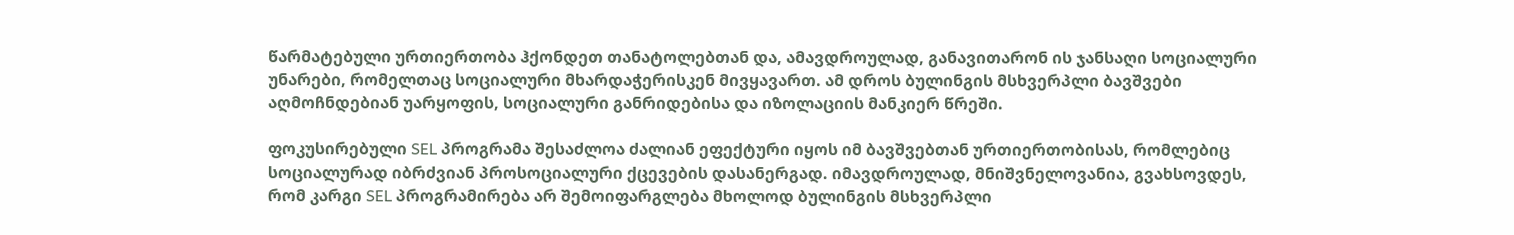წარმატებული ურთიერთობა ჰქონდეთ თანატოლებთან და, ამავდროულად, განავითარონ ის ჯანსაღი სოციალური უნარები, რომელთაც სოციალური მხარდაჭერისკენ მივყავართ. ამ დროს ბულინგის მსხვერპლი ბავშვები აღმოჩნდებიან უარყოფის, სოციალური განრიდებისა და იზოლაციის მანკიერ წრეში.

ფოკუსირებული SEL პროგრამა შესაძლოა ძალიან ეფექტური იყოს იმ ბავშვებთან ურთიერთობისას, რომლებიც სოციალურად იბრძვიან პროსოციალური ქცევების დასანერგად. იმავდროულად, მნიშვნელოვანია, გვახსოვდეს, რომ კარგი SEL პროგრამირება არ შემოიფარგლება მხოლოდ ბულინგის მსხვერპლი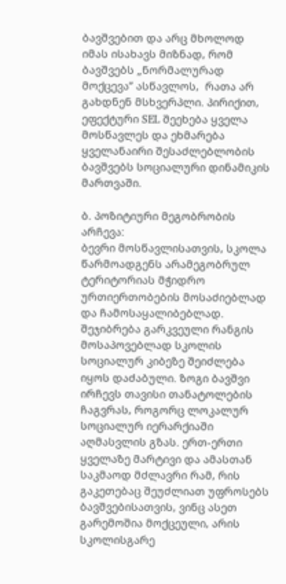ბავშვებით და არც მხოლოდ იმას ისახავს მიზნად, რომ ბავშვებს „ნორმალურად მოქცევა” ასწავლოს,  რათა არ გახდნენ მსხვერპლი. პირიქით, ეფექტური SEL შეეხება ყველა მოსწავლეს და ეხმარება ყველანაირი შესაძლებლობის ბავშვებს სოციალური დინამიკის მართვაში.

ბ. პოზიტიური მეგობრობის არჩევა:
ბევრი მოსწავლისათვის, სკოლა წარმოადგენს არამეგობრულ ტერიტორიას მჭიდრო ურთიერთობების მოსაძიებლად და ჩამოსაყალიბებლად. შეჯიბრება გარკვეული რანგის მოსაპოვებლად სკოლის სოციალურ კიბეზე შეიძლება იყოს დაძაბული. ზოგი ბავშვი ირჩევს თავისი თანატოლების ჩაგვრას, როგორც ლოკალურ სოციალურ იერარქიაში აღმასვლის გზას. ერთ-ერთი ყველაზე მარტივი და ამასთან საკმაოდ მძლავრი რამ, რის გაკეთებაც შეუძლიათ უფროსებს ბავშვებისათვის, ვინც ასეთ გარემოშია მოქცეული, არის სკოლისგარე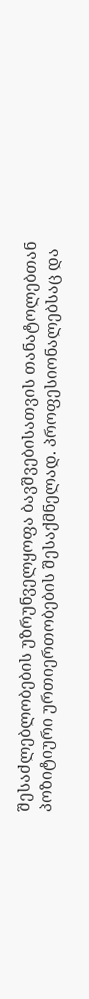შესაძლებლობების უზრუნველყოფა ბავშვებისათვის თანატოლებთან პოზიტიური ურთიერთობების შესაქმნელად. პროფესიონალებსაც და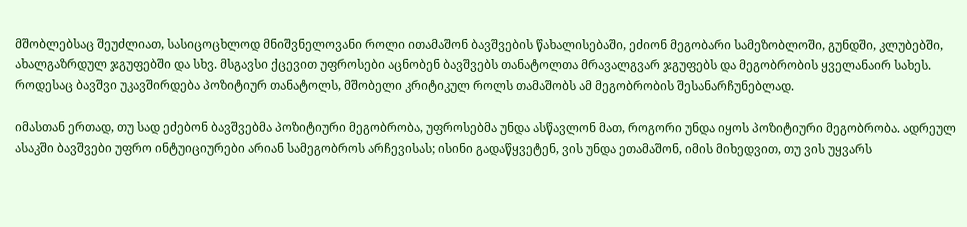მშობლებსაც შეუძლიათ, სასიცოცხლოდ მნიშვნელოვანი როლი ითამაშონ ბავშვების წახალისებაში, ეძიონ მეგობარი სამეზობლოში, გუნდში, კლუბებში, ახალგაზრდულ ჯგუფებში და სხვ. მსგავსი ქცევით უფროსები აცნობენ ბავშვებს თანატოლთა მრავალგვარ ჯგუფებს და მეგობრობის ყველანაირ სახეს. როდესაც ბავშვი უკავშირდება პოზიტიურ თანატოლს, მშობელი კრიტიკულ როლს თამაშობს ამ მეგობრობის შესანარჩუნებლად.

იმასთან ერთად, თუ სად ეძებონ ბავშვებმა პოზიტიური მეგობრობა, უფროსებმა უნდა ასწავლონ მათ, როგორი უნდა იყოს პოზიტიური მეგობრობა. ადრეულ ასაკში ბავშვები უფრო ინტუიციურები არიან სამეგობროს არჩევისას; ისინი გადაწყვეტენ, ვის უნდა ეთამაშონ, იმის მიხედვით, თუ ვის უყვარს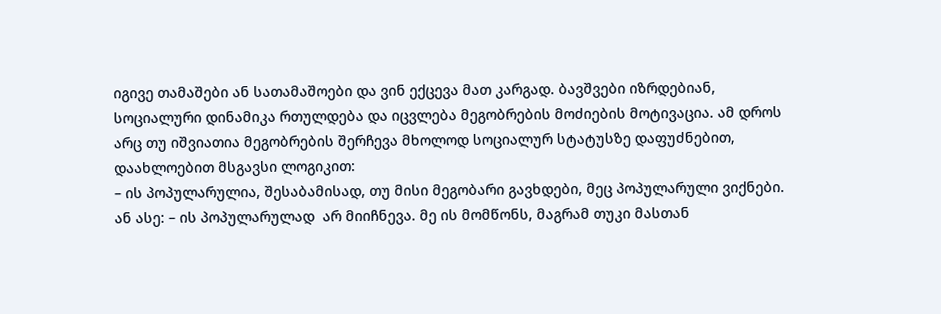იგივე თამაშები ან სათამაშოები და ვინ ექცევა მათ კარგად. ბავშვები იზრდებიან, სოციალური დინამიკა რთულდება და იცვლება მეგობრების მოძიების მოტივაცია. ამ დროს არც თუ იშვიათია მეგობრების შერჩევა მხოლოდ სოციალურ სტატუსზე დაფუძნებით, დაახლოებით მსგავსი ლოგიკით:
– ის პოპულარულია, შესაბამისად, თუ მისი მეგობარი გავხდები, მეც პოპულარული ვიქნები.
ან ასე: – ის პოპულარულად  არ მიიჩნევა. მე ის მომწონს, მაგრამ თუკი მასთან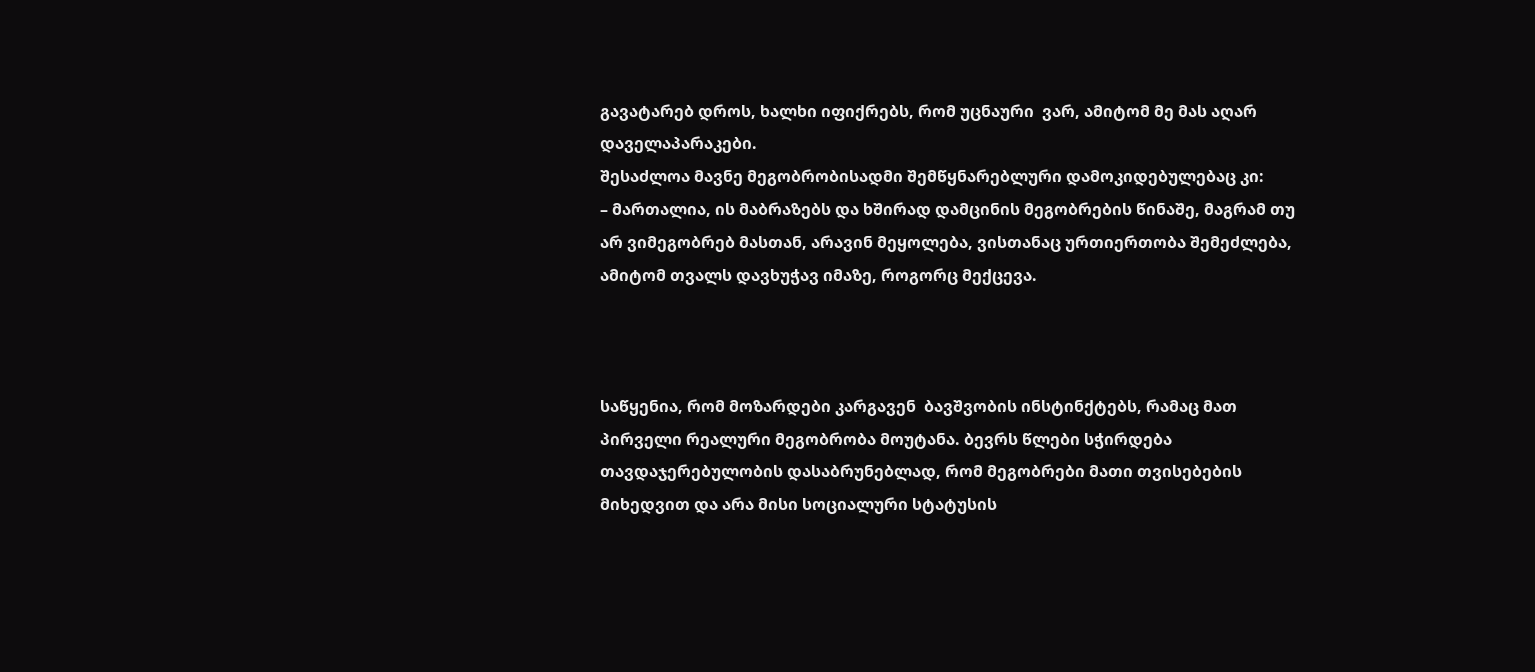გავატარებ დროს, ხალხი იფიქრებს, რომ უცნაური  ვარ, ამიტომ მე მას აღარ დაველაპარაკები.
შესაძლოა მავნე მეგობრობისადმი შემწყნარებლური დამოკიდებულებაც კი:
– მართალია, ის მაბრაზებს და ხშირად დამცინის მეგობრების წინაშე, მაგრამ თუ არ ვიმეგობრებ მასთან, არავინ მეყოლება, ვისთანაც ურთიერთობა შემეძლება, ამიტომ თვალს დავხუჭავ იმაზე, როგორც მექცევა.



საწყენია, რომ მოზარდები კარგავენ  ბავშვობის ინსტინქტებს, რამაც მათ პირველი რეალური მეგობრობა მოუტანა. ბევრს წლები სჭირდება თავდაჯერებულობის დასაბრუნებლად, რომ მეგობრები მათი თვისებების მიხედვით და არა მისი სოციალური სტატუსის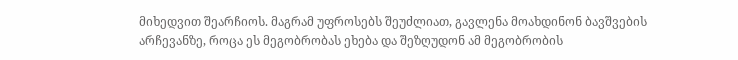მიხედვით შეარჩიოს. მაგრამ უფროსებს შეუძლიათ, გავლენა მოახდინონ ბავშვების არჩევანზე, როცა ეს მეგობრობას ეხება და შეზღუდონ ამ მეგობრობის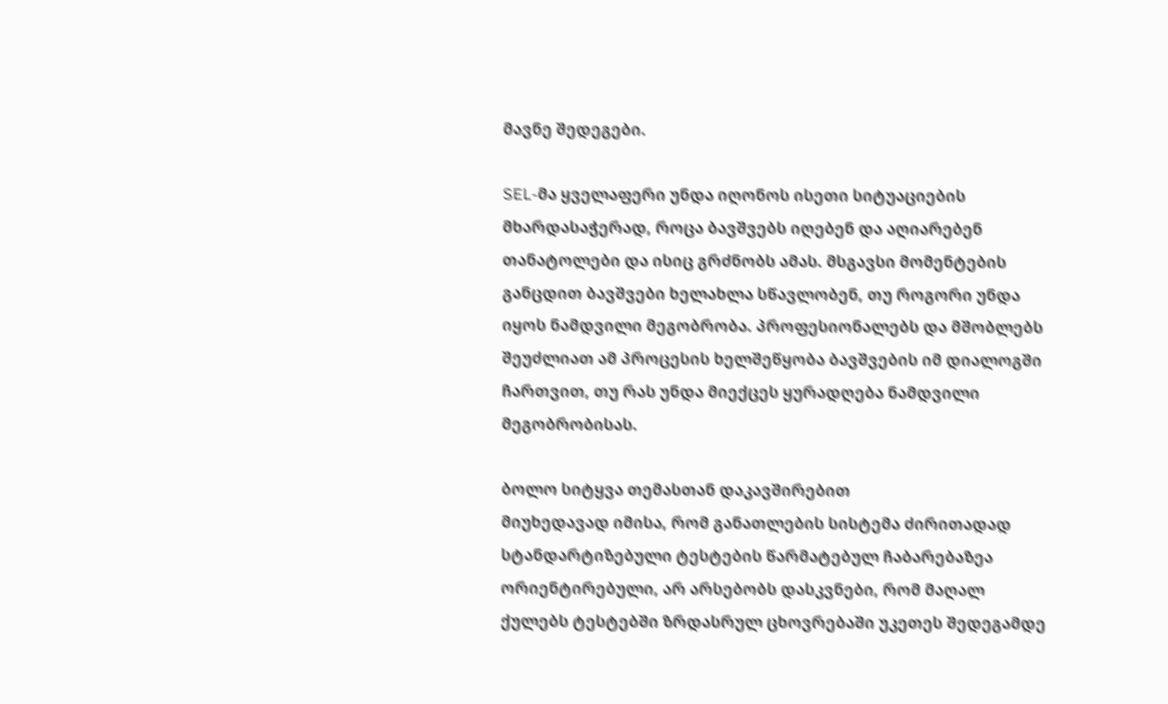მავნე შედეგები.

SEL-მა ყველაფერი უნდა იღონოს ისეთი სიტუაციების მხარდასაჭერად, როცა ბავშვებს იღებენ და აღიარებენ თანატოლები და ისიც გრძნობს ამას. მსგავსი მომენტების განცდით ბავშვები ხელახლა სწავლობენ, თუ როგორი უნდა იყოს ნამდვილი მეგობრობა. პროფესიონალებს და მშობლებს შეუძლიათ ამ პროცესის ხელშეწყობა ბავშვების იმ დიალოგში ჩართვით, თუ რას უნდა მიექცეს ყურადღება ნამდვილი მეგობრობისას.

ბოლო სიტყვა თემასთან დაკავშირებით
მიუხედავად იმისა, რომ განათლების სისტემა ძირითადად სტანდარტიზებული ტესტების წარმატებულ ჩაბარებაზეა ორიენტირებული, არ არსებობს დასკვნები, რომ მაღალ ქულებს ტესტებში ზრდასრულ ცხოვრებაში უკეთეს შედეგამდე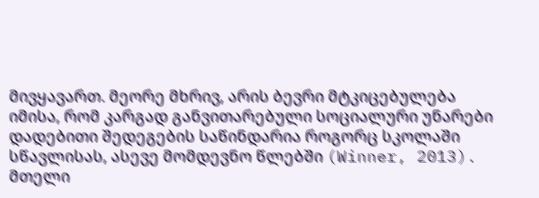მივყავართ. მეორე მხრივ, არის ბევრი მტკიცებულება იმისა, რომ კარგად განვითარებული სოციალური უნარები დადებითი შედეგების საწინდარია როგორც სკოლაში სწავლისას, ასევე მომდევნო წლებში (Winner, 2013). მთელი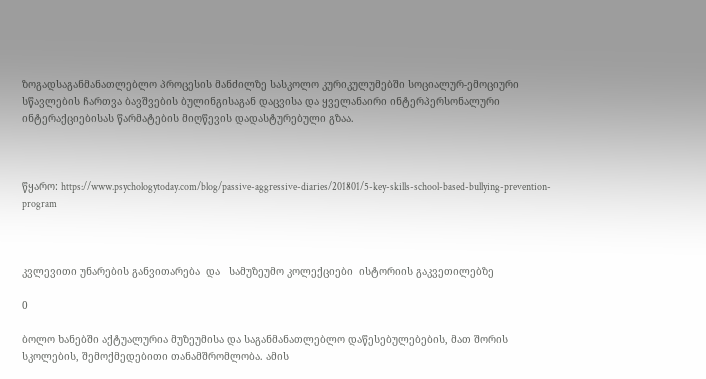ზოგადსაგანმანათლებლო პროცესის მანძილზე სასკოლო კურიკულუმებში სოციალურ-ემოციური სწავლების ჩართვა ბავშვების ბულინგისაგან დაცვისა და ყველანაირი ინტერპერსონალური ინტერაქციებისას წარმატების მიღწევის დადასტურებული გზაა.



წყარო: https://www.psychologytoday.com/blog/passive-aggressive-diaries/201801/5-key-skills-school-based-bullying-prevention-program



კვლევითი უნარების განვითარება  და   სამუზეუმო კოლექციები  ისტორიის გაკვეთილებზე

0

ბოლო ხანებში აქტუალურია მუზეუმისა და საგანმანათლებლო დაწესებულებების, მათ შორის სკოლების, შემოქმედებითი თანამშრომლობა. ამის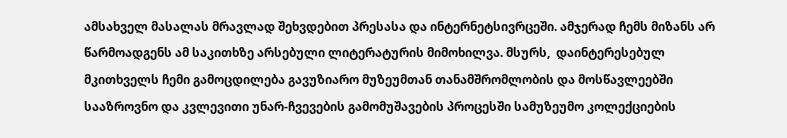ამსახველ მასალას მრავლად შეხვდებით პრესასა და ინტერნეტსივრცეში. ამჯერად ჩემს მიზანს არ წარმოადგენს ამ საკითხზე არსებული ლიტერატურის მიმოხილვა. მსურს,  დაინტერესებულ მკითხველს ჩემი გამოცდილება გავუზიარო მუზეუმთან თანამშრომლობის და მოსწავლეებში სააზროვნო და კვლევითი უნარ-ჩვევების გამომუშავების პროცესში სამუზეუმო კოლექციების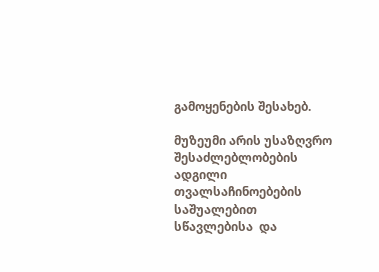გამოყენების შესახებ.

მუზეუმი არის უსაზღვრო შესაძლებლობების ადგილი თვალსაჩინოებების საშუალებით  სწავლებისა  და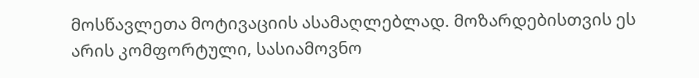მოსწავლეთა მოტივაციის ასამაღლებლად. მოზარდებისთვის ეს არის კომფორტული, სასიამოვნო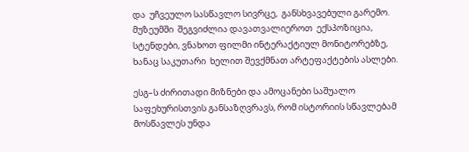და  უჩვეულო სასწავლო სივრცე,  განსხვავებული გარემო.   მუზეუმში  შეგვიძლია დავათვალიეროთ  ექსპოზიცია, სტენდები, ვნახოთ ფილმი ინტერაქტიულ მონიტორებზე,  ხანაც საკუთარი  ხელით შევქმნათ არტეფაქტების ასლები.

ესგ–ს ძირითადი მიზნები და ამოცანები საშუალო საფეხურისთვის განსაზღვრავს, რომ ისტორიის სწავლებამ მოსწავლეს უნდა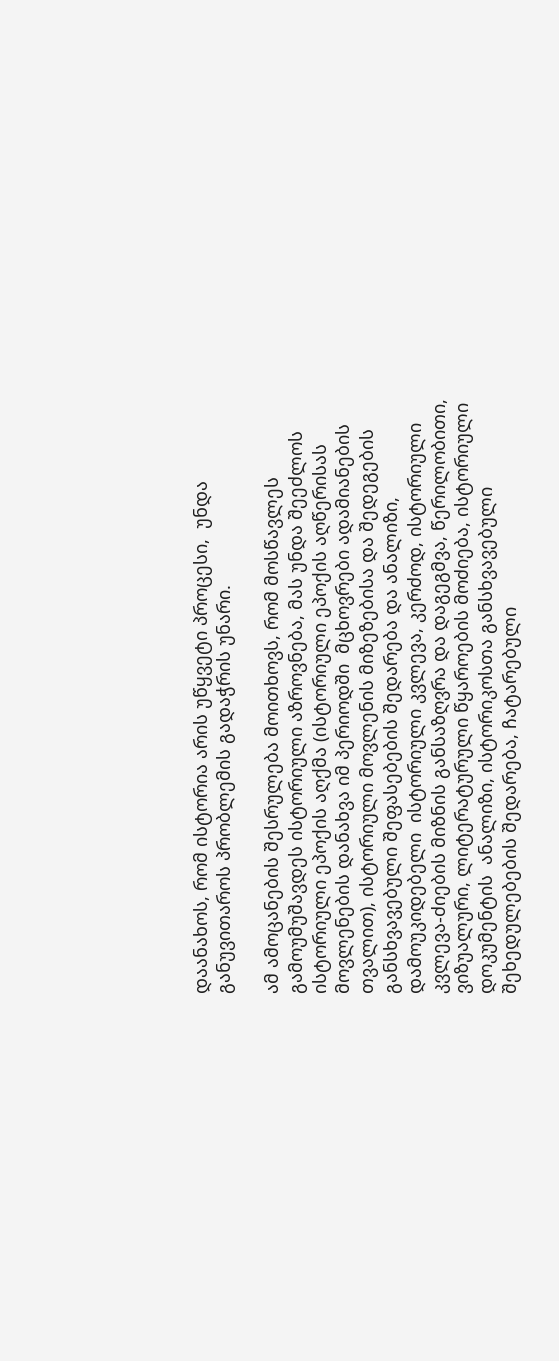დაანახოს, რომ ისტორია არის უწყვეტი პროცესი,  უნდა განუვითაროს პრობლემის გადაჭრის უნარი.

ამ ამოცანების შესრულება მოითხოვს, რომ მოსწავლეს გამოუმუშავდეს ისტორიული აზროვნება, მას უნდა შეეძლოს ისტორიული ეპოქის აღქმა (ისტორიული ეპოქის აღწერისას მოვლენების დანახვა იმ პერიოდში  მცხოვრები ადამიანების თვალით), ისტორიული მოვლენის მიზეზებისა და შედეგების განსხვავებული შეფასებების შედარება და ანალიზი, დამოუკიდებელი  ისტორიული კვლევა, კერძოდ, ისტორიული კვლევა-ძიების მიზნის განსაზღვრა და დაგეგმვა, წერილობითი, ვიზუალური, ლიტერატურული წყაროების მოძიება, ისტორიული დოკუმენტის  ანალიზი, ისტორიკოსთა განსხვავებული შეხედულებების შედარება, ჩატარებული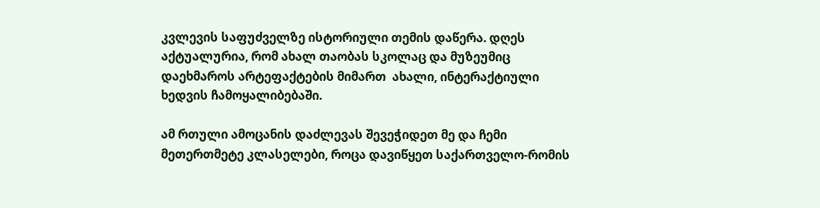კვლევის საფუძველზე ისტორიული თემის დაწერა. დღეს აქტუალურია, რომ ახალ თაობას სკოლაც და მუზეუმიც  დაეხმაროს არტეფაქტების მიმართ  ახალი, ინტერაქტიული ხედვის ჩამოყალიბებაში.

ამ რთული ამოცანის დაძლევას შევეჭიდეთ მე და ჩემი მეთერთმეტე კლასელები, როცა დავიწყეთ საქართველო-რომის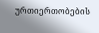ურთიერთობების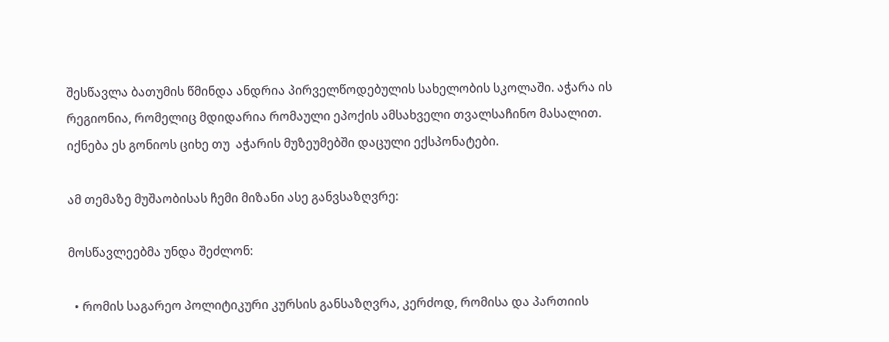შესწავლა ბათუმის წმინდა ანდრია პირველწოდებულის სახელობის სკოლაში. აჭარა ის რეგიონია, რომელიც მდიდარია რომაული ეპოქის ამსახველი თვალსაჩინო მასალით.  იქნება ეს გონიოს ციხე თუ  აჭარის მუზეუმებში დაცული ექსპონატები.

ამ თემაზე მუშაობისას ჩემი მიზანი ასე განვსაზღვრე:

მოსწავლეებმა უნდა შეძლონ:

  • რომის საგარეო პოლიტიკური კურსის განსაზღვრა, კერძოდ, რომისა და პართიის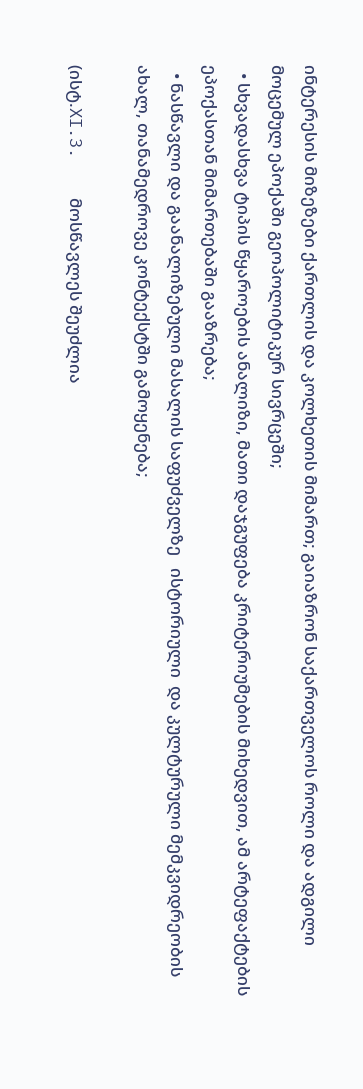ინტერესის მიზეზები ქართლის და კოლხეთის მიმართ; გაიაზრონ საქართველოს როლი და ადგილი მოცემულ ეპოქაში გეოპოლიტიკურ სივრცეში;
  • სხვადასხვა ტიპის წყაროების ანალიზი, მათი დაჯგუფება კრიტერიუმების მიხედვით, ამ არტეფაქტების ეპოქასთან მიმართებაში გააზრება;
  • ნასწავლი და გაანალიზებული მასალის საფუძველზე   ისტორიული  და კულტურული მემკვიდრეობის ახალ, თანამედროვე კონტექსტში გამოყენება;

(ისტ.XI.3.    მოსწავლეს შეუძლია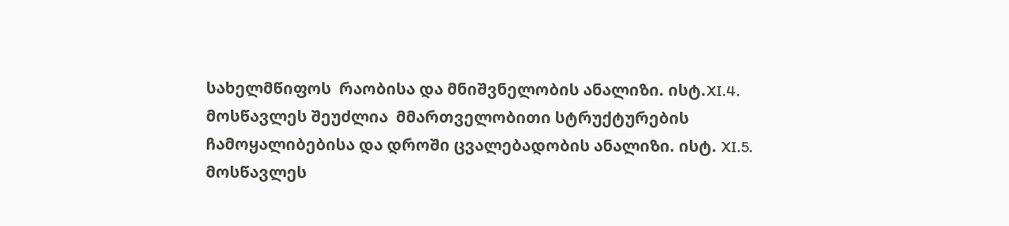სახელმწიფოს  რაობისა და მნიშვნელობის ანალიზი. ისტ.XI.4.  მოსწავლეს შეუძლია  მმართველობითი სტრუქტურების ჩამოყალიბებისა და დროში ცვალებადობის ანალიზი. ისტ. XI.5. მოსწავლეს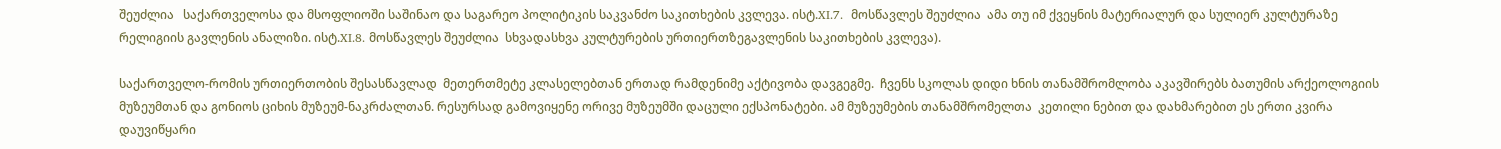შეუძლია   საქართველოსა და მსოფლიოში საშინაო და საგარეო პოლიტიკის საკვანძო საკითხების კვლევა. ისტ.XI.7.  მოსწავლეს შეუძლია  ამა თუ იმ ქვეყნის მატერიალურ და სულიერ კულტურაზე რელიგიის გავლენის ანალიზი. ისტ.XI.8. მოსწავლეს შეუძლია  სხვადასხვა კულტურების ურთიერთზეგავლენის საკითხების კვლევა).

საქართველო-რომის ურთიერთობის შესასწავლად  მეთერთმეტე კლასელებთან ერთად რამდენიმე აქტივობა დავგეგმე.  ჩვენს სკოლას დიდი ხნის თანამშრომლობა აკავშირებს ბათუმის არქეოლოგიის მუზეუმთან და გონიოს ციხის მუზეუმ-ნაკრძალთან. რესურსად გამოვიყენე ორივე მუზეუმში დაცული ექსპონატები. ამ მუზეუმების თანამშრომელთა  კეთილი ნებით და დახმარებით ეს ერთი კვირა დაუვიწყარი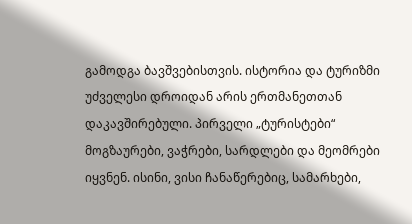გამოდგა ბავშვებისთვის. ისტორია და ტურიზმი უძველესი დროიდან არის ერთმანეთთან დაკავშირებული. პირველი „ტურისტები“  მოგზაურები, ვაჭრები, სარდლები და მეომრები იყვნენ. ისინი, ვისი ჩანაწერებიც, სამარხები,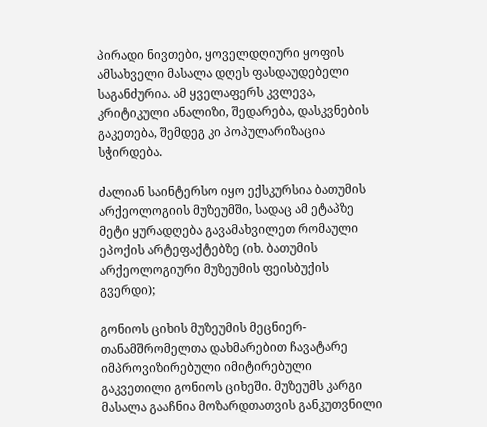პირადი ნივთები, ყოველდღიური ყოფის ამსახველი მასალა დღეს ფასდაუდებელი საგანძურია. ამ ყველაფერს კვლევა, კრიტიკული ანალიზი, შედარება, დასკვნების გაკეთება, შემდეგ კი პოპულარიზაცია სჭირდება.

ძალიან საინტერსო იყო ექსკურსია ბათუმის არქეოლოგიის მუზეუმში, სადაც ამ ეტაპზე  მეტი ყურადღება გავამახვილეთ რომაული ეპოქის არტეფაქტებზე (იხ. ბათუმის არქეოლოგიური მუზეუმის ფეისბუქის გვერდი);

გონიოს ციხის მუზეუმის მეცნიერ-თანამშრომელთა დახმარებით ჩავატარე იმპროვიზირებული იმიტირებული გაკვეთილი გონიოს ციხეში. მუზეუმს კარგი მასალა გააჩნია მოზარდთათვის განკუთვნილი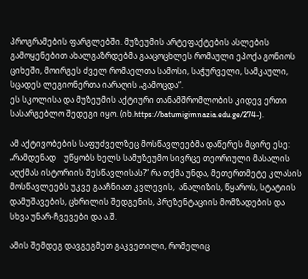პროგრამების ფარგლებში. მუზეუმის არტეფაქტების ასლების გამოყენებით ახალგაზრდებმა გააცოცხლეს რომაული ეპოქა გონიოს ციხეში, მოირგეს ძველ რომაელთა სამოსი, საჭურველი, სამკაული, სცადეს ლეგიონერთა იარაღის „გამოცდა“.
ეს სკოლისა და მუზეუმის აქტიური თანამშრომლობის კიდევ ერთი სასარგებლო შედეგი იყო. (იხ.https://batumigimnazia.edu.ge/274-).

ამ აქტივობების საფუძველზეც მოსწავლეებმა დაწერეს მცირე ესე: „რამდენად    უწყობს ხელს სამუზეუმო სივრცე თეორიული მასალის აღქმას ისტორიის შესწავლისას?“ რა თქმა უნდა, მეთერთმეტე კლასის მოსწავლეებს უკვე გააჩნიათ კვლევის,  ანალიზის, წყაროს, სტატიის დამუშავების, ცხრილის შედგენის, პრეზენტაციის მომზადების და სხვა უნარ-ჩვევები და ა.შ.

ამის შემდეგ დავგეგმეთ გაკვეთილი, რომელიც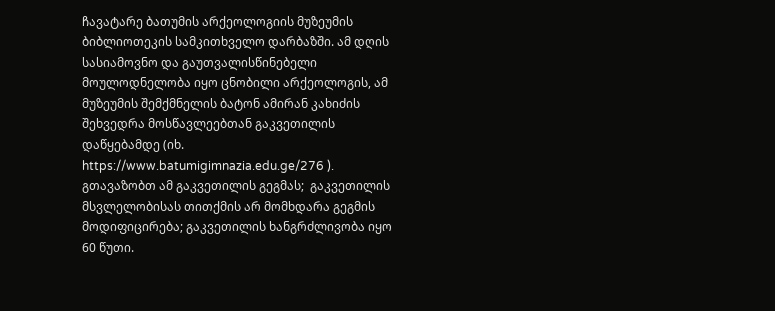ჩავატარე ბათუმის არქეოლოგიის მუზეუმის ბიბლიოთეკის სამკითხველო დარბაზში. ამ დღის სასიამოვნო და გაუთვალისწინებელი მოულოდნელობა იყო ცნობილი არქეოლოგის, ამ მუზეუმის შემქმნელის ბატონ ამირან კახიძის შეხვედრა მოსწავლეებთან გაკვეთილის დაწყებამდე (იხ. https://www.batumigimnazia.edu.ge/276 ). გთავაზობთ ამ გაკვეთილის გეგმას;  გაკვეთილის მსვლელობისას თითქმის არ მომხდარა გეგმის მოდიფიცირება; გაკვეთილის ხანგრძლივობა იყო 60 წუთი.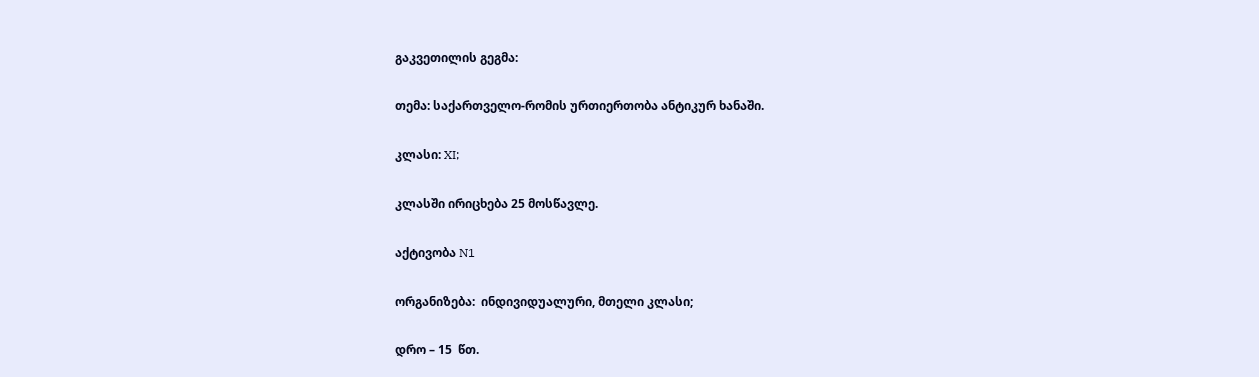გაკვეთილის გეგმა:

თემა: საქართველო-რომის ურთიერთობა ანტიკურ ხანაში.

კლასი: XI;

კლასში ირიცხება 25 მოსწავლე.

აქტივობა N1

ორგანიზება:  ინდივიდუალური, მთელი კლასი;

დრო – 15  წთ.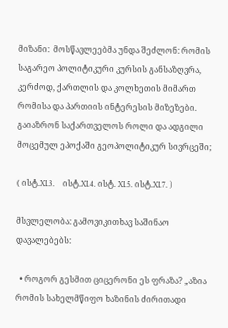მიზანი:  მოსწავლეებმა უნდა შეძლონ: რომის საგარეო პოლიტიკური კურსის განსაზღვრა, კერძოდ, ქართლის და კოლხეთის მიმართ რომისა და პართიის ინტერესის მიზეზები. გაიაზრონ საქართველოს როლი და ადგილი მოცემულ ეპოქაში გეოპოლიტიკურ სივრცეში;

( ისტ.XI.3.    ისტ.XI.4. ისტ. XI.5. ისტ.XI.7. )

მსვლელობა: გამოვიკითხავ საშინაო დავალებებს:

  • როგორ გესმით ციცერონი ეს ფრაზა? „აზია რომის სახელმწიფო ხაზინის ძირითადი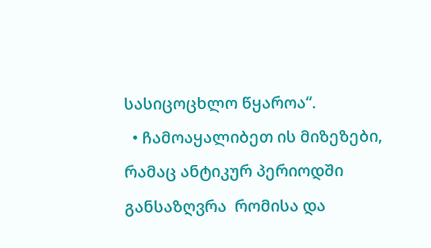სასიცოცხლო წყაროა“.
  • ჩამოაყალიბეთ ის მიზეზები, რამაც ანტიკურ პერიოდში განსაზღვრა  რომისა და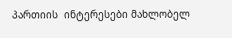პართიის  ინტერესები მახლობელ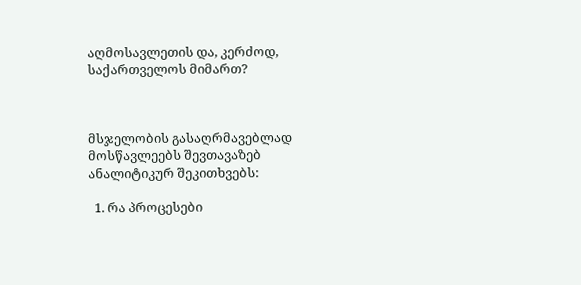აღმოსავლეთის და, კერძოდ, საქართველოს მიმართ?



მსჯელობის გასაღრმავებლად მოსწავლეებს შევთავაზებ ანალიტიკურ შეკითხვებს:

  1. რა პროცესები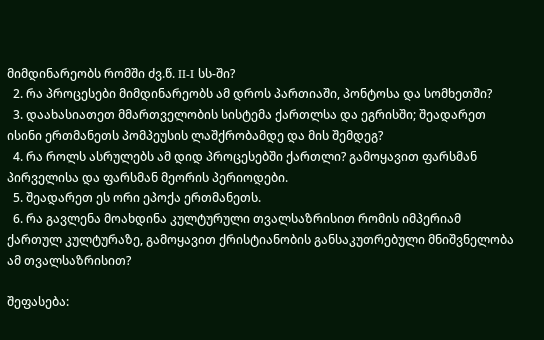მიმდინარეობს რომში ძვ.წ. II-I სს-ში?
  2. რა პროცესები მიმდინარეობს ამ დროს პართიაში, პონტოსა და სომხეთში?
  3. დაახასიათეთ მმართველობის სისტემა ქართლსა და ეგრისში; შეადარეთ ისინი ერთმანეთს პომპეუსის ლაშქრობამდე და მის შემდეგ?
  4. რა როლს ასრულებს ამ დიდ პროცესებში ქართლი? გამოყავით ფარსმან პირველისა და ფარსმან მეორის პერიოდები.
  5. შეადარეთ ეს ორი ეპოქა ერთმანეთს.
  6. რა გავლენა მოახდინა კულტურული თვალსაზრისით რომის იმპერიამ ქართულ კულტურაზე, გამოყავით ქრისტიანობის განსაკუთრებული მნიშვნელობა ამ თვალსაზრისით?

შეფასება: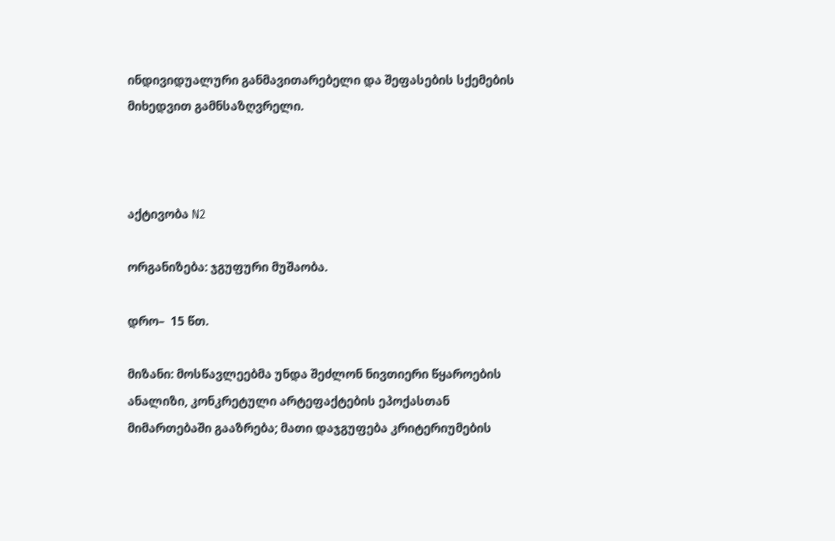ინდივიდუალური განმავითარებელი და შეფასების სქემების მიხედვით გამნსაზღვრელი.



აქტივობა N2

ორგანიზება: ჯგუფური მუშაობა.

დრო–  15 წთ.

მიზანი: მოსწავლეებმა უნდა შეძლონ ნივთიერი წყაროების ანალიზი, კონკრეტული არტეფაქტების ეპოქასთან მიმართებაში გააზრება; მათი დაჯგუფება კრიტერიუმების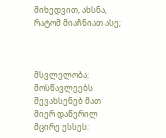მიხედვით, ახსნა, რატომ მიაჩნიათ ასე;



მსვლელობა: მოსწავლეებს შევახსენებ მათ მიერ დაწერილ მცირე ესსეს: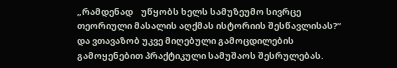„რამდენად    უწყობს ხელს სამუზეუმო სივრცე თეორიული მასალის აღქმას ისტორიის შესწავლისას?“ და ვთავაზობ უკვე მიღებული გამოცდილების გამოყენებით პრაქტიკული სამუშაოს შესრულებას.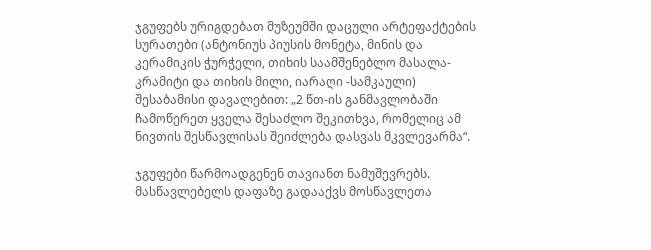ჯგუფებს ურიგდებათ მუზეუმში დაცული არტეფაქტების სურათები (ანტონიუს პიუსის მონეტა, მინის და კერამიკის ჭურჭელი, თიხის საამშენებლო მასალა- კრამიტი და თიხის მილი, იარაღი -სამკაული) შესაბამისი დავალებით: „2 წთ-ის განმავლობაში ჩამოწერეთ ყველა შესაძლო შეკითხვა, რომელიც ამ ნივთის შესწავლისას შეიძლება დასვას მკვლევარმა“.

ჯგუფები წარმოადგენენ თავიანთ ნამუშევრებს.  მასწავლებელს დაფაზე გადააქვს მოსწავლეთა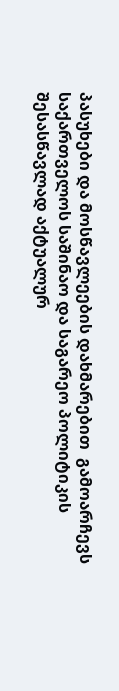პასუხები და მოსწავლეების დახმარებით  გამოარჩევს საქართველოს საშინაო და საგარეო პოლიტიკის შესასწავლად აქტუალურ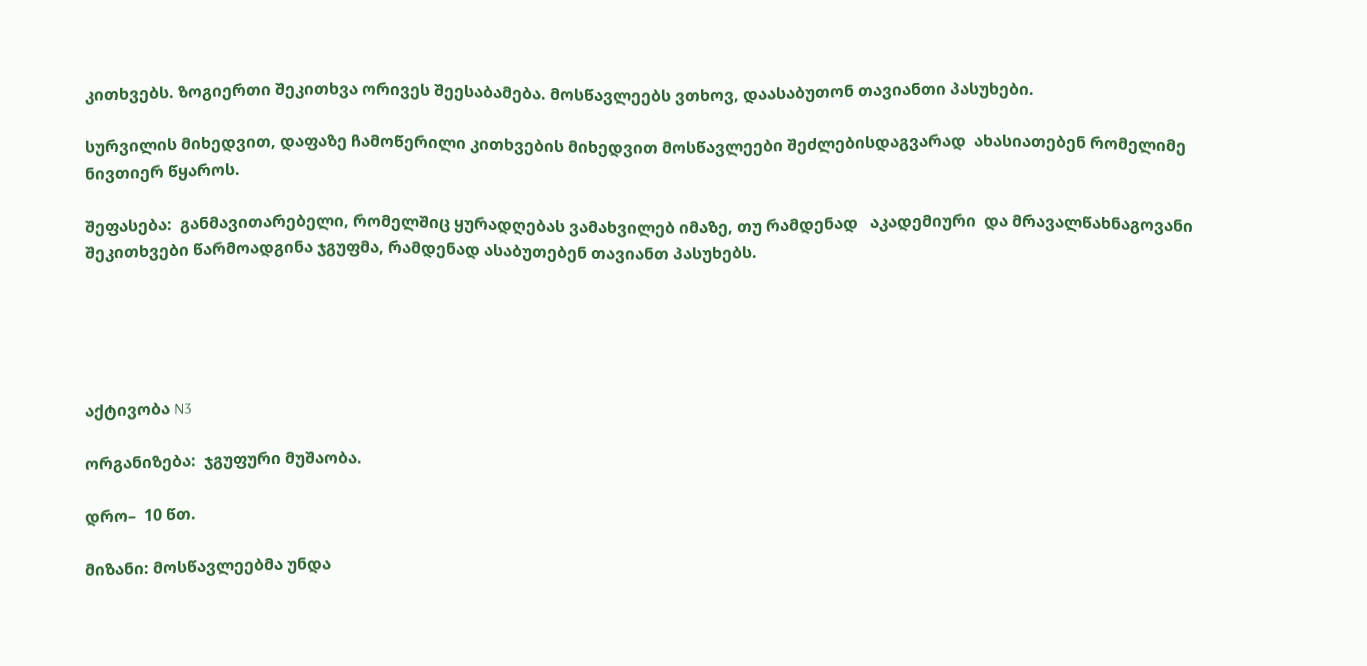კითხვებს. ზოგიერთი შეკითხვა ორივეს შეესაბამება. მოსწავლეებს ვთხოვ, დაასაბუთონ თავიანთი პასუხები.

სურვილის მიხედვით, დაფაზე ჩამოწერილი კითხვების მიხედვით მოსწავლეები შეძლებისდაგვარად  ახასიათებენ რომელიმე ნივთიერ წყაროს.

შეფასება:  განმავითარებელი, რომელშიც ყურადღებას ვამახვილებ იმაზე, თუ რამდენად   აკადემიური  და მრავალწახნაგოვანი შეკითხვები წარმოადგინა ჯგუფმა, რამდენად ასაბუთებენ თავიანთ პასუხებს.





აქტივობა N3

ორგანიზება:  ჯგუფური მუშაობა.

დრო–  10 წთ.

მიზანი: მოსწავლეებმა უნდა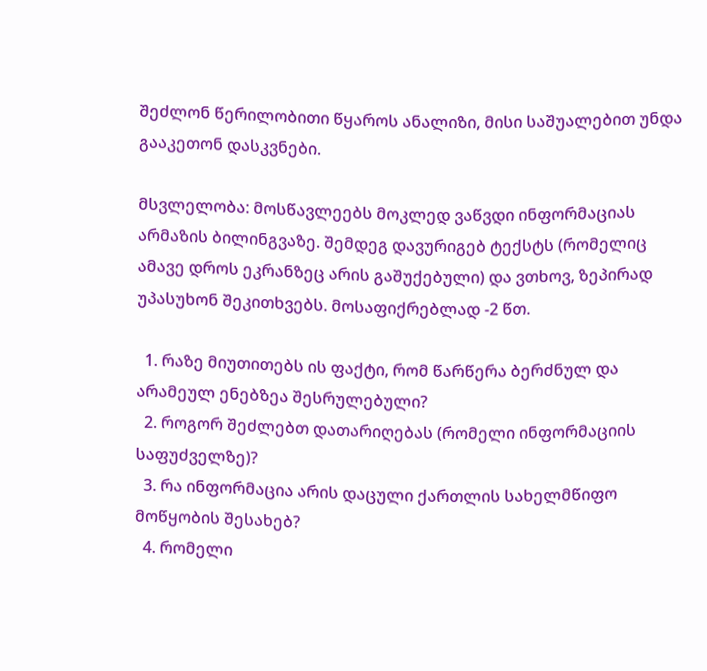შეძლონ წერილობითი წყაროს ანალიზი, მისი საშუალებით უნდა გააკეთონ დასკვნები.

მსვლელობა: მოსწავლეებს მოკლედ ვაწვდი ინფორმაციას არმაზის ბილინგვაზე. შემდეგ დავურიგებ ტექსტს (რომელიც ამავე დროს ეკრანზეც არის გაშუქებული) და ვთხოვ, ზეპირად უპასუხონ შეკითხვებს. მოსაფიქრებლად -2 წთ.

  1. რაზე მიუთითებს ის ფაქტი, რომ წარწერა ბერძნულ და არამეულ ენებზეა შესრულებული?
  2. როგორ შეძლებთ დათარიღებას (რომელი ინფორმაციის საფუძველზე)?
  3. რა ინფორმაცია არის დაცული ქართლის სახელმწიფო მოწყობის შესახებ?
  4. რომელი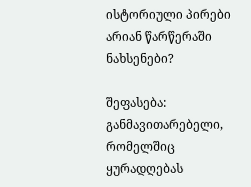ისტორიული პირები არიან წარწერაში ნახსენები?

შეფასება:  განმავითარებელი, რომელშიც ყურადღებას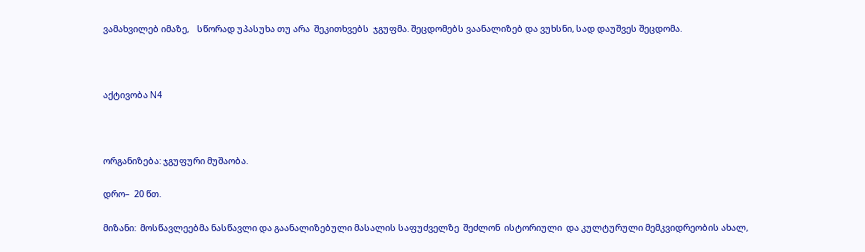ვამახვილებ იმაზე,    სწორად უპასუხა თუ არა  შეკითხვებს  ჯგუფმა. შეცდომებს ვაანალიზებ და ვუხსნი, სად დაუშვეს შეცდომა.



აქტივობა N4



ორგანიზება: ჯგუფური მუშაობა.

დრო–  20 წთ.

მიზანი:  მოსწავლეებმა ნასწავლი და გაანალიზებული მასალის საფუძველზე  შეძლონ  ისტორიული  და კულტურული მემკვიდრეობის ახალ,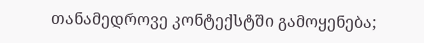თანამედროვე კონტექსტში გამოყენება;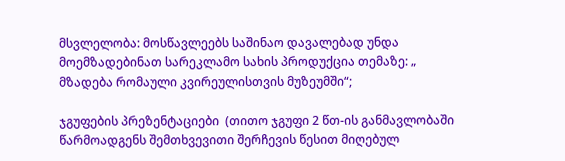მსვლელობა: მოსწავლეებს საშინაო დავალებად უნდა მოემზადებინათ სარეკლამო სახის პროდუქცია თემაზე: „ მზადება რომაული კვირეულისთვის მუზეუმში“;

ჯგუფების პრეზენტაციები  (თითო ჯგუფი 2 წთ-ის განმავლობაში წარმოადგენს შემთხვევითი შერჩევის წესით მიღებულ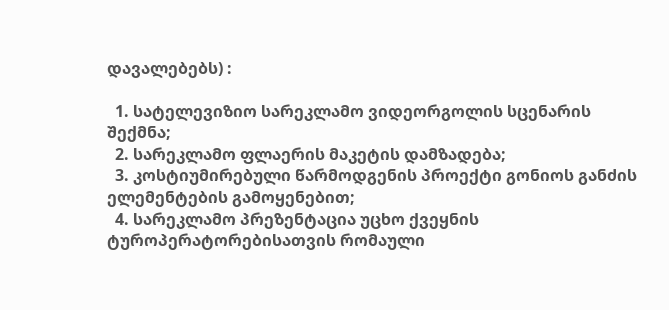დავალებებს) :

  1. სატელევიზიო სარეკლამო ვიდეორგოლის სცენარის შექმნა;
  2. სარეკლამო ფლაერის მაკეტის დამზადება;
  3. კოსტიუმირებული წარმოდგენის პროექტი გონიოს განძის ელემენტების გამოყენებით;
  4. სარეკლამო პრეზენტაცია უცხო ქვეყნის ტუროპერატორებისათვის რომაული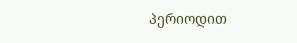პერიოდით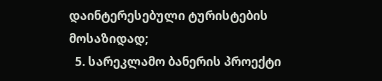დაინტერესებული ტურისტების მოსაზიდად;
  5. სარეკლამო ბანერის პროექტი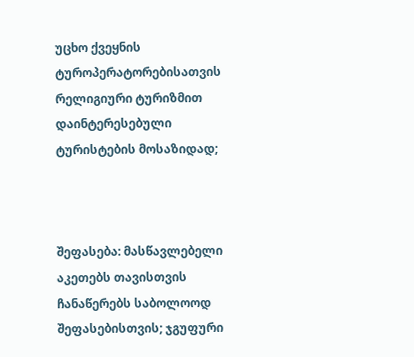უცხო ქვეყნის ტუროპერატორებისათვის რელიგიური ტურიზმით დაინტერესებული ტურისტების მოსაზიდად;



შეფასება: მასწავლებელი აკეთებს თავისთვის ჩანაწერებს საბოლოოდ შეფასებისთვის; ჯგუფური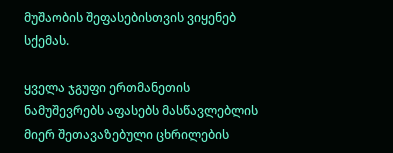მუშაობის შეფასებისთვის ვიყენებ სქემას.

ყველა ჯგუფი ერთმანეთის ნამუშევრებს აფასებს მასწავლებლის მიერ შეთავაზებული ცხრილების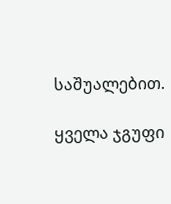საშუალებით.

ყველა ჯგუფი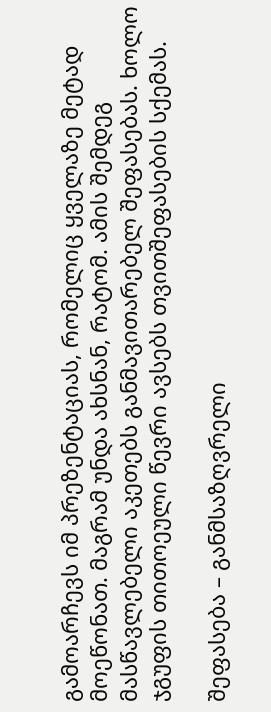გამოარჩევს იმ პრეზენტაციას, რომელიც ყველაზე მეტად მოეწონათ. მაგრამ უნდა ახსნან, რატომ. ამის შემდეგ მასწავლებელი აკეთებს განმავითარებელ შეფასებას. ხოლო ჯგუფის თითოეული წევრი ავსებს თვითშეფასების სქემას.

შეფასება – განმსაზღვრელი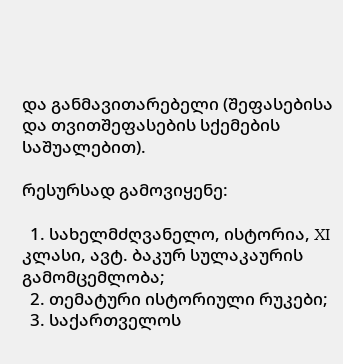და განმავითარებელი (შეფასებისა და თვითშეფასების სქემების საშუალებით).

რესურსად გამოვიყენე:

  1. სახელმძღვანელო, ისტორია, XI კლასი, ავტ. ბაკურ სულაკაურის გამომცემლობა;
  2. თემატური ისტორიული რუკები;
  3. საქართველოს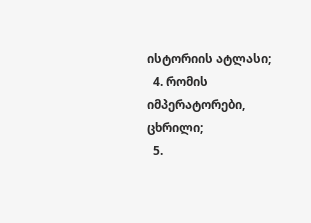ისტორიის ატლასი;
  4. რომის იმპერატორები, ცხრილი;
  5.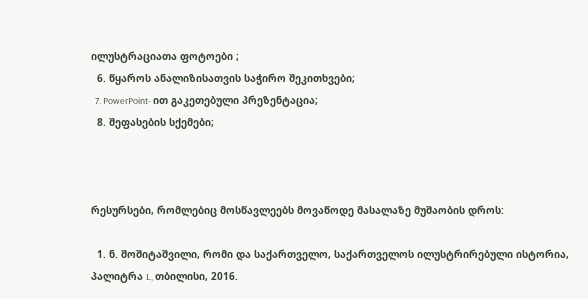ილუსტრაციათა ფოტოები ;
  6. წყაროს ანალიზისათვის საჭირო შეკითხვები;
  7. PowerPoint- ით გაკეთებული პრეზენტაცია;
  8. შეფასების სქემები;



რესურსები, რომლებიც მოსწავლეებს მოვაწოდე მასალაზე მუშაობის დროს:

  1. ნ. შოშიტაშვილი, რომი და საქართველო, საქართველოს ილუსტრირებული ისტორია, პალიტრა L, თბილისი, 2016.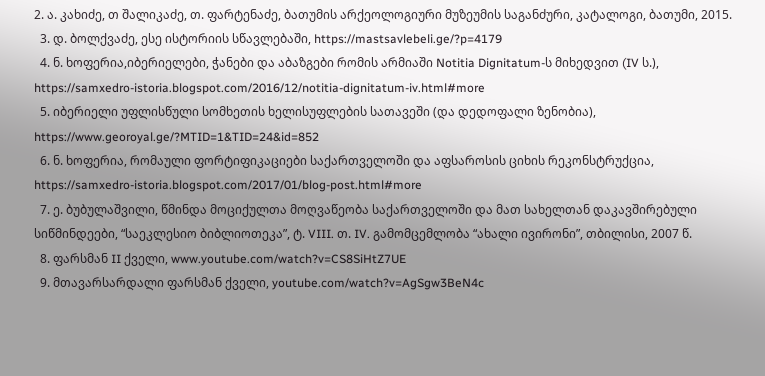2. ა. კახიძე, თ შალიკაძე, თ. ფარტენაძე, ბათუმის არქეოლოგიური მუზეუმის საგანძური, კატალოგი, ბათუმი, 2015.
  3. დ. ბოლქვაძე, ესე ისტორიის სწავლებაში, https://mastsavlebeli.ge/?p=4179
  4. ნ. ხოფერია,იბერიელები, ჭანები და აბაზგები რომის არმიაში Notitia Dignitatum-ს მიხედვით (IV ს.), https://samxedro-istoria.blogspot.com/2016/12/notitia-dignitatum-iv.html#more
  5. იბერიელი უფლისწული სომხეთის ხელისუფლების სათავეში (და დედოფალი ზენობია), https://www.georoyal.ge/?MTID=1&TID=24&id=852
  6. ნ. ხოფერია, რომაული ფორტიფიკაციები საქართველოში და აფსაროსის ციხის რეკონსტრუქცია, https://samxedro-istoria.blogspot.com/2017/01/blog-post.html#more
  7. ე. ბუბულაშვილი, წმინდა მოციქულთა მოღვაწეობა საქართველოში და მათ სახელთან დაკავშირებული სიწმინდეები, “საეკლესიო ბიბლიოთეკა”, ტ. VIII. თ. IV. გამომცემლობა “ახალი ივირონი”, თბილისი, 2007 წ.
  8. ფარსმან II ქველი, www.youtube.com/watch?v=CS8SiHtZ7UE
  9. მთავარსარდალი ფარსმან ქველი, youtube.com/watch?v=AgSgw3BeN4c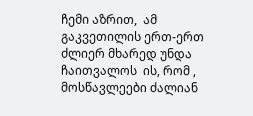ჩემი აზრით,  ამ გაკვეთილის ერთ-ერთ ძლიერ მხარედ უნდა ჩაითვალოს  ის, რომ , მოსწავლეები ძალიან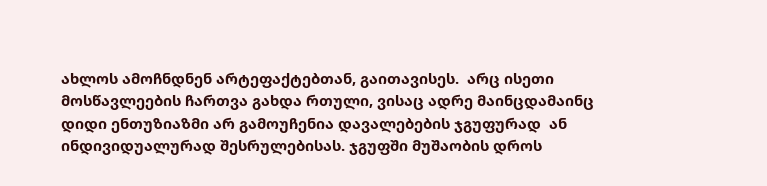ახლოს ამოჩნდნენ არტეფაქტებთან, გაითავისეს.  არც ისეთი მოსწავლეების ჩართვა გახდა რთული, ვისაც ადრე მაინცდამაინც დიდი ენთუზიაზმი არ გამოუჩენია დავალებების ჯგუფურად  ან ინდივიდუალურად შესრულებისას. ჯგუფში მუშაობის დროს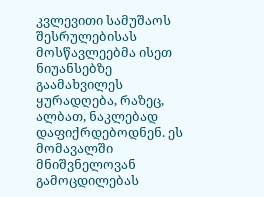კვლევითი სამუშაოს შესრულებისას მოსწავლეებმა ისეთ ნიუანსებზე გაამახვილეს ყურადღება, რაზეც, ალბათ, ნაკლებად დაფიქრდებოდნენ. ეს მომავალში მნიშვნელოვან გამოცდილებას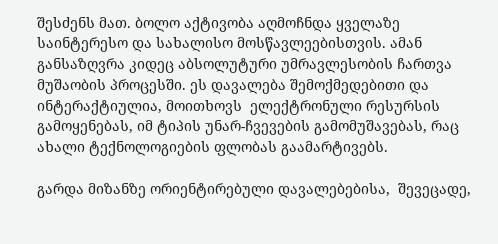შესძენს მათ. ბოლო აქტივობა აღმოჩნდა ყველაზე საინტერესო და სახალისო მოსწავლეებისთვის. ამან განსაზღვრა კიდეც აბსოლუტური უმრავლესობის ჩართვა მუშაობის პროცესში. ეს დავალება შემოქმედებითი და ინტერაქტიულია, მოითხოვს  ელექტრონული რესურსის გამოყენებას, იმ ტიპის უნარ-ჩვევების გამომუშავებას, რაც ახალი ტექნოლოგიების ფლობას გაამარტივებს.

გარდა მიზანზე ორიენტირებული დავალებებისა,  შევეცადე,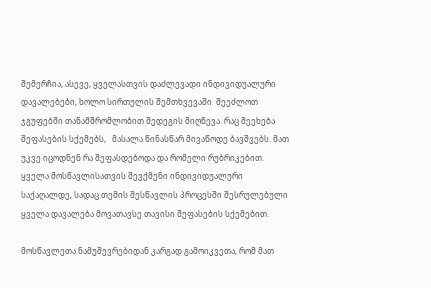შემერჩია, ასევე, ყველასთვის დაძლევადი ინდივიდუალური დავალებები, ხოლო სირთულის შემთხვევაში  შეეძლოთ ჯგუფებში თანამშრომლობით შედეგის მიღწევა. რაც შეეხება შეფასების სქემებს,   მასალა წინასწარ მივაწოდე ბავშვებს. მათ უკვე იცოდნენ რა შეფასდებოდა და რომელი რუბრიკებით. ყველა მოსწავლისათვის შევქმენი ინდივიდუალური საქაღალდე, სადაც თემის შესწავლის პროცესში შესრულებული ყველა დავალება მოვათავსე თავისი შეფასების სქემებით.

მოსწავლეთა ნამუშევრებიდან კარგად გამოიკვეთა, რომ მათ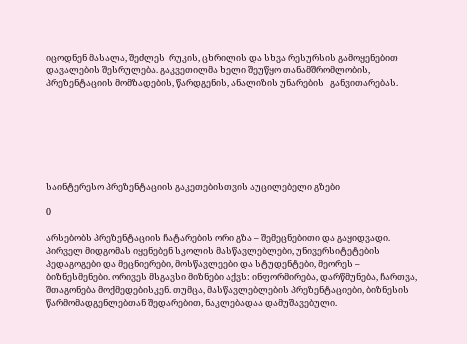იცოდნენ მასალა, შეძლეს  რუკის, ცხრილის და სხვა რესურსის გამოყენებით   დავალების შესრულება. გაკვეთილმა ხელი შეუწყო თანამშრომლობის, პრეზენტაციის მომზადების, წარდგენის, ანალიზის უნარების   განვითარებას.







საინტერესო პრეზენტაციის გაკეთებისთვის აუცილებელი გზები

0

არსებობს პრეზენტაციის ჩატარების ორი გზა – შემეცნებითი და გაყიდვადი. პირველ მიდგომას იყენებენ სკოლის მასწავლებლები, უნივერსიტეტების პედაგოგები და მეცნიერები, მოსწავლეები და სტუდენტები, მეორეს – ბიზნესმენები. ორივეს მსგავსი მიზნები აქვს: ინფორმირება, დარწმუნება, ჩართვა, შთაგონება მოქმედებისკენ. თუმცა, მასწავლებლების პრეზენტაციები, ბიზნესის წარმომადგენლებთან შედარებით, ნაკლებადაა დამუშავებული.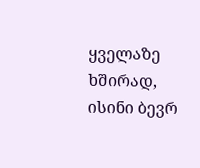ყველაზე ხშირად, ისინი ბევრ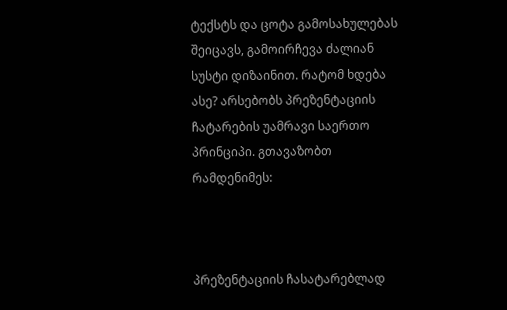ტექსტს და ცოტა გამოსახულებას შეიცავს, გამოირჩევა ძალიან სუსტი დიზაინით. რატომ ხდება ასე? არსებობს პრეზენტაციის ჩატარების უამრავი საერთო პრინციპი. გთავაზობთ რამდენიმეს:



პრეზენტაციის ჩასატარებლად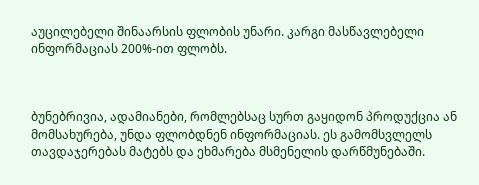აუცილებელი შინაარსის ფლობის უნარი. კარგი მასწავლებელი ინფორმაციას 200%-ით ფლობს.



ბუნებრივია, ადამიანები, რომლებსაც სურთ გაყიდონ პროდუქცია ან მომსახურება, უნდა ფლობდნენ ინფორმაციას. ეს გამომსვლელს თავდაჯერებას მატებს და ეხმარება მსმენელის დარწმუნებაში.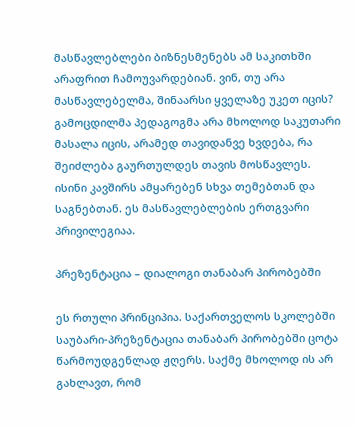მასწავლებლები ბიზნესმენებს ამ საკითხში არაფრით ჩამოუვარდებიან. ვინ, თუ არა მასწავლებელმა, შინაარსი ყველაზე უკეთ იცის? გამოცდილმა პედაგოგმა არა მხოლოდ საკუთარი მასალა იცის, არამედ თავიდანვე ხვდება, რა შეიძლება გაურთულდეს თავის მოსწავლეს. ისინი კავშირს ამყარებენ სხვა თემებთან და საგნებთან. ეს მასწავლებლების ერთგვარი პრივილეგიაა.

პრეზენტაცია – დიალოგი თანაბარ პირობებში

ეს რთული პრინციპია. საქართველოს სკოლებში საუბარი-პრეზენტაცია თანაბარ პირობებში ცოტა წარმოუდგენლად ჟღერს. საქმე მხოლოდ ის არ გახლავთ, რომ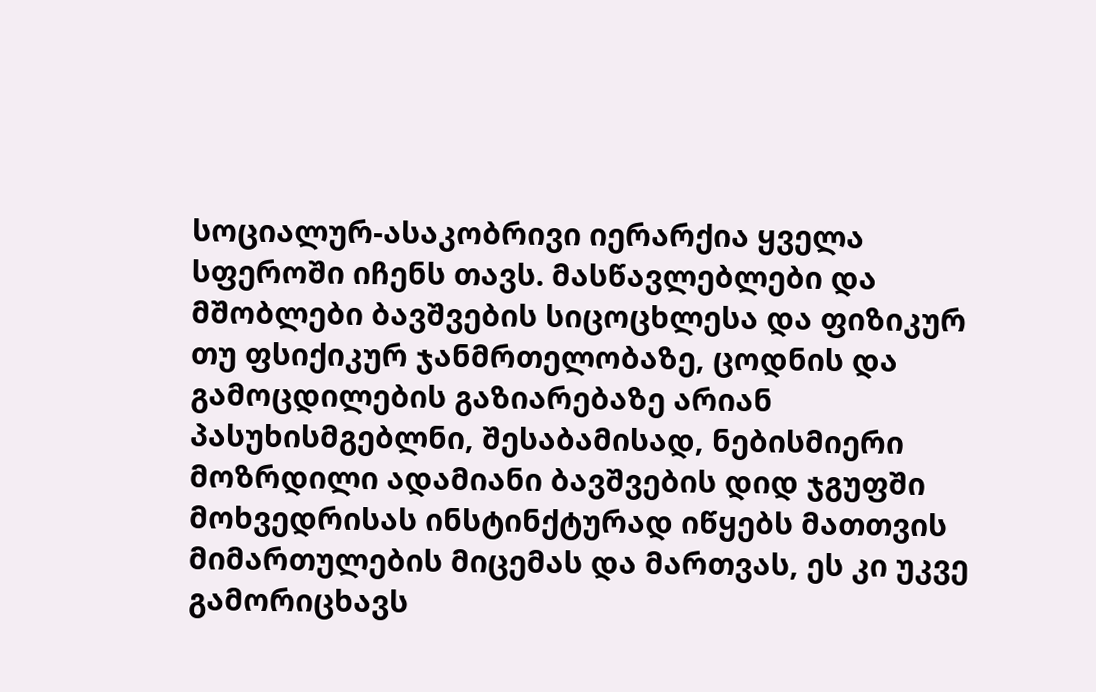სოციალურ-ასაკობრივი იერარქია ყველა სფეროში იჩენს თავს. მასწავლებლები და მშობლები ბავშვების სიცოცხლესა და ფიზიკურ თუ ფსიქიკურ ჯანმრთელობაზე, ცოდნის და გამოცდილების გაზიარებაზე არიან პასუხისმგებლნი, შესაბამისად, ნებისმიერი მოზრდილი ადამიანი ბავშვების დიდ ჯგუფში მოხვედრისას ინსტინქტურად იწყებს მათთვის მიმართულების მიცემას და მართვას, ეს კი უკვე გამორიცხავს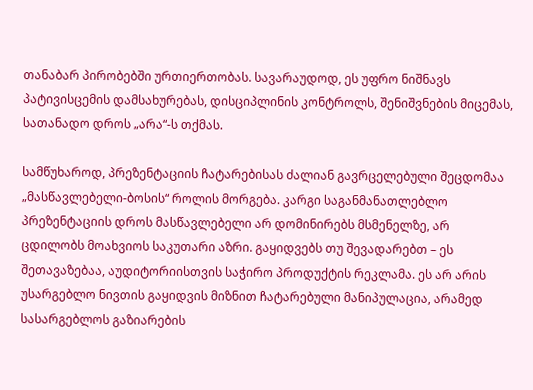თანაბარ პირობებში ურთიერთობას. სავარაუდოდ, ეს უფრო ნიშნავს  პატივისცემის დამსახურებას, დისციპლინის კონტროლს, შენიშვნების მიცემას, სათანადო დროს „არა“-ს თქმას.

სამწუხაროდ, პრეზენტაციის ჩატარებისას ძალიან გავრცელებული შეცდომაა „მასწავლებელი-ბოსის“ როლის მორგება. კარგი საგანმანათლებლო პრეზენტაციის დროს მასწავლებელი არ დომინირებს მსმენელზე, არ ცდილობს მოახვიოს საკუთარი აზრი. გაყიდვებს თუ შევადარებთ – ეს შეთავაზებაა, აუდიტორიისთვის საჭირო პროდუქტის რეკლამა. ეს არ არის უსარგებლო ნივთის გაყიდვის მიზნით ჩატარებული მანიპულაცია, არამედ სასარგებლოს გაზიარების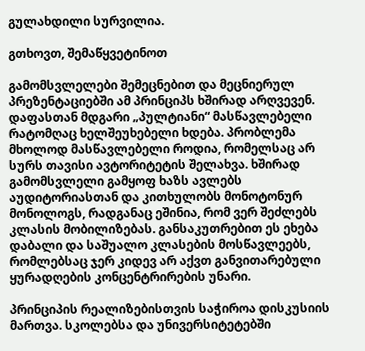გულახდილი სურვილია.

გთხოვთ, შემაწყვეტინოთ

გამომსვლელები შემეცნებით და მეცნიერულ პრეზენტაციებში ამ პრინციპს ხშირად არღვევენ. დაფასთან მდგარი „პულტიანი“ მასწავლებელი რატომღაც ხელშეუხებელი ხდება. პრობლემა მხოლოდ მასწავლებელი როდია, რომელსაც არ სურს თავისი ავტორიტეტის შელახვა. ხშირად გამომსვლელი გამყოფ ხაზს ავლებს აუდიტორიასთან და კითხულობს მონოტონურ მონოლოგს, რადგანაც ეშინია, რომ ვერ შეძლებს კლასის მობილიზებას. განსაკუთრებით ეს ეხება დაბალი და საშუალო კლასების მოსწავლეებს, რომლებსაც ჯერ კიდევ არ აქვთ განვითარებული ყურადღების კონცენტრირების უნარი.

პრინციპის რეალიზებისთვის საჭიროა დისკუსიის მართვა. სკოლებსა და უნივერსიტეტებში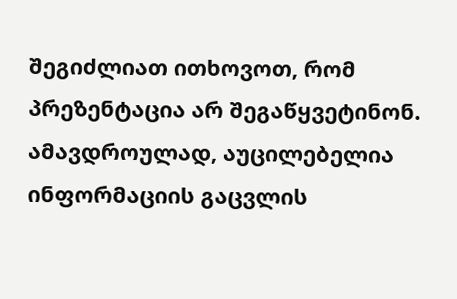შეგიძლიათ ითხოვოთ, რომ პრეზენტაცია არ შეგაწყვეტინონ. ამავდროულად, აუცილებელია ინფორმაციის გაცვლის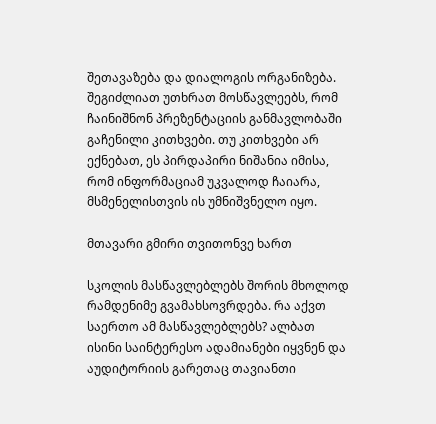შეთავაზება და დიალოგის ორგანიზება. შეგიძლიათ უთხრათ მოსწავლეებს, რომ ჩაინიშნონ პრეზენტაციის განმავლობაში გაჩენილი კითხვები. თუ კითხვები არ ექნებათ, ეს პირდაპირი ნიშანია იმისა, რომ ინფორმაციამ უკვალოდ ჩაიარა, მსმენელისთვის ის უმნიშვნელო იყო.

მთავარი გმირი თვითონვე ხართ

სკოლის მასწავლებლებს შორის მხოლოდ რამდენიმე გვამახსოვრდება. რა აქვთ საერთო ამ მასწავლებლებს? ალბათ ისინი საინტერესო ადამიანები იყვნენ და აუდიტორიის გარეთაც თავიანთი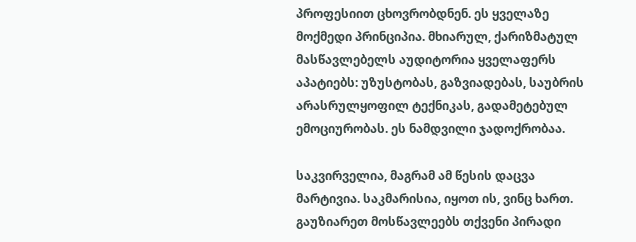პროფესიით ცხოვრობდნენ. ეს ყველაზე მოქმედი პრინციპია. მხიარულ, ქარიზმატულ მასწავლებელს აუდიტორია ყველაფერს აპატიებს: უზუსტობას, გაზვიადებას, საუბრის არასრულყოფილ ტექნიკას, გადამეტებულ ემოციურობას. ეს ნამდვილი ჯადოქრობაა.

საკვირველია, მაგრამ ამ წესის დაცვა მარტივია. საკმარისია, იყოთ ის, ვინც ხართ. გაუზიარეთ მოსწავლეებს თქვენი პირადი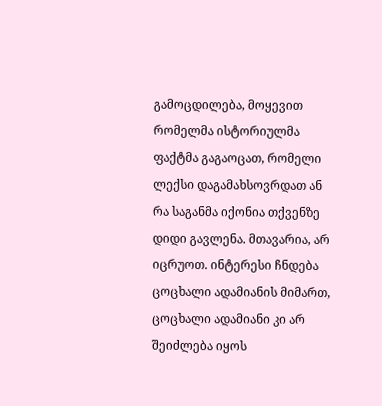გამოცდილება, მოყევით რომელმა ისტორიულმა ფაქტმა გაგაოცათ, რომელი ლექსი დაგამახსოვრდათ ან რა საგანმა იქონია თქვენზე დიდი გავლენა. მთავარია, არ იცრუოთ. ინტერესი ჩნდება ცოცხალი ადამიანის მიმართ, ცოცხალი ადამიანი კი არ შეიძლება იყოს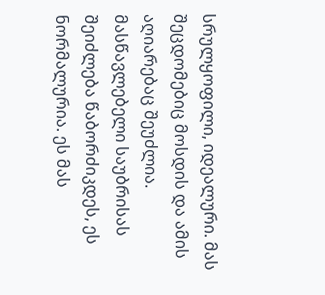სრულყოფილი, იდეალური. მას შეცდომებიც მოსდის და ამის აღიარებაც შეუძლია. მასწავლებელი საუბრისას შეიძლება წაბორძიკდეს, ეს ნორმალურია. ეს მას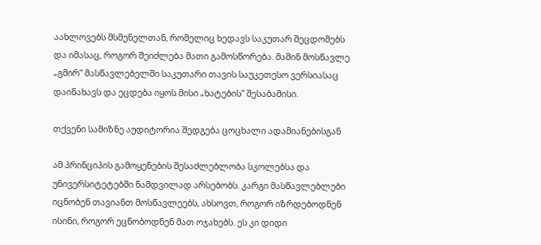აახლოვებს მსმენელთან, რომელიც ხედავს საკუთარ შეცდომებს და იმასაც, როგორ შეიძლება მათი გამოსწორება. მაშინ მოსწავლე „გმირ“ მასწავლებელში საკუთარი თავის საუკეთესო ვერსიასაც დაინახავს და ეცდება იყოს მისი „ხატების“ შესაბამისი.

თქვენი სამიზნე აუდიტორია შედგება ცოცხალი ადამიანებისგან

ამ პრინციპის გამოყენების შესაძლებლობა სკოლებსა და უნივერსიტეტებში ნამდვილად არსებობს. კარგი მასწავლებლები იცნობენ თავიანთ მოსწავლეებს, ახსოვთ, როგორ იზრდებოდნენ ისინი, როგორ ეცნობოდნენ მათ ოჯახებს. ეს კი დიდი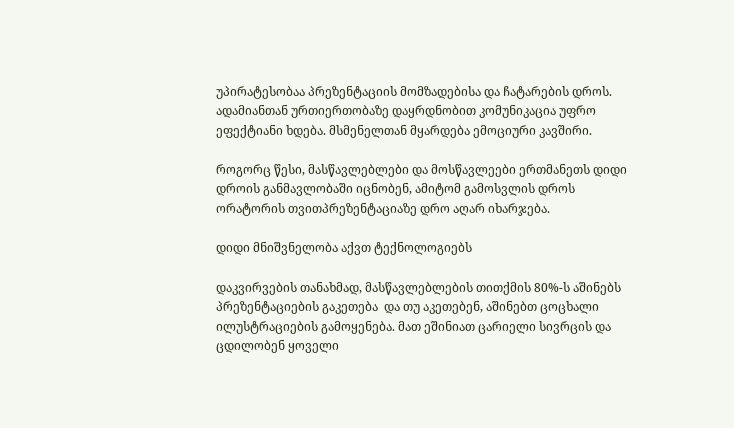უპირატესობაა პრეზენტაციის მომზადებისა და ჩატარების დროს. ადამიანთან ურთიერთობაზე დაყრდნობით კომუნიკაცია უფრო ეფექტიანი ხდება. მსმენელთან მყარდება ემოციური კავშირი.

როგორც წესი, მასწავლებლები და მოსწავლეები ერთმანეთს დიდი დროის განმავლობაში იცნობენ, ამიტომ გამოსვლის დროს ორატორის თვითპრეზენტაციაზე დრო აღარ იხარჯება.

დიდი მნიშვნელობა აქვთ ტექნოლოგიებს

დაკვირვების თანახმად, მასწავლებლების თითქმის 80%-ს აშინებს პრეზენტაციების გაკეთება  და თუ აკეთებენ, აშინებთ ცოცხალი ილუსტრაციების გამოყენება. მათ ეშინიათ ცარიელი სივრცის და ცდილობენ ყოველი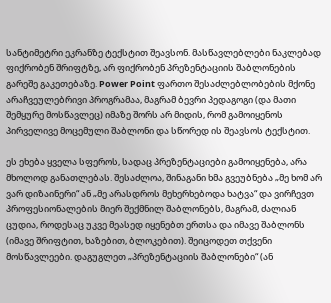სანტიმეტრი ეკრანზე ტექსტით შეავსონ. მასწავლებლები ნაკლებად ფიქრობენ შრიფტზე, არ ფიქრობენ პრეზენტაციის შაბლონების გარეშე გაკეთებაზე. Power Point ფართო შესაძლებლობების მქონე არაჩვეულებრივი პროგრამაა, მაგრამ ბევრი პედაგოგი (და მათი შემყურე მოსწავლეც) იმაზე შორს არ მიდის, რომ გამოიყენოს პირველივე მოცემული შაბლონი და სწორედ ის შეავსოს ტექსტით.

ეს ეხება ყველა სფეროს, სადაც პრეზენტაციები გამოიყენება, არა მხოლოდ განათლებას. შესაძლოა, შინაგანი ხმა გვეუბნება „მე ხომ არ ვარ დიზაინერი“ ან „მე არასდროს მეხერხებოდა ხატვა“ და ვირჩევთ პროფესიონალების მიერ შექმნილ შაბლონებს, მაგრამ, ძალიან ცუდია, როდესაც უკვე მეასედ იყენებთ ერთსა და იმავე შაბლონს (იმავე შრიფტით, ხაზებით, ბლოკებით). შეიცოდეთ თქვენი მოსწავლეები. დაგუგლეთ „პრეზენტაციის შაბლონები“ (ან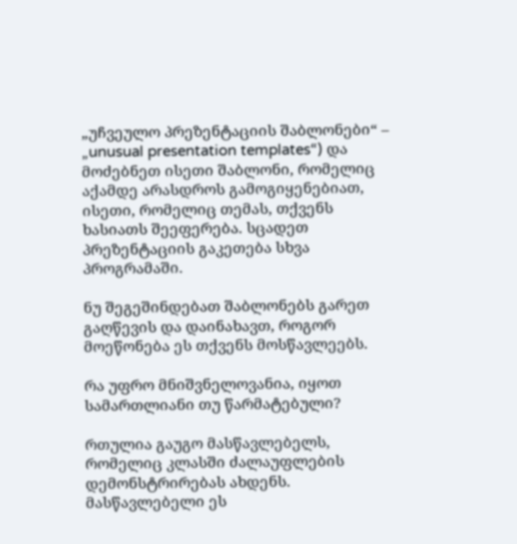„უჩვეულო პრეზენტაციის შაბლონები“ – „unusual presentation templates“) და მოძებნეთ ისეთი შაბლონი, რომელიც აქამდე არასდროს გამოგიყენებიათ, ისეთი, რომელიც თემას, თქვენს ხასიათს შეეფერება. სცადეთ პრეზენტაციის გაკეთება სხვა პროგრამაში.

ნუ შეგეშინდებათ შაბლონებს გარეთ გაღწევის და დაინახავთ, როგორ მოეწონება ეს თქვენს მოსწავლეებს.

რა უფრო მნიშვნელოვანია, იყოთ სამართლიანი თუ წარმატებული?

რთულია გაუგო მასწავლებელს, რომელიც კლასში ძალაუფლების დემონსტრირებას ახდენს. მასწავლებელი ეს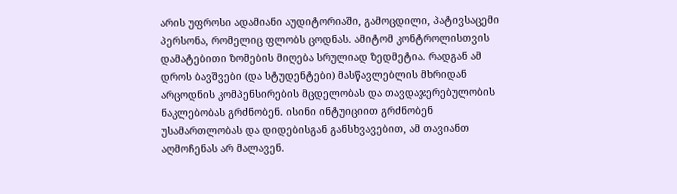არის უფროსი ადამიანი აუდიტორიაში, გამოცდილი, პატივსაცემი პერსონა, რომელიც ფლობს ცოდნას. ამიტომ კონტროლისთვის დამატებითი ზომების მიღება სრულიად ზედმეტია. რადგან ამ დროს ბავშვები (და სტუდენტები) მასწავლებლის მხრიდან არცოდნის კომპენსირების მცდელობას და თავდაჯერებულობის ნაკლებობას გრძნობენ. ისინი ინტუიციით გრძნობენ უსამართლობას და დიდებისგან განსხვავებით, ამ თავიანთ აღმოჩენას არ მალავენ.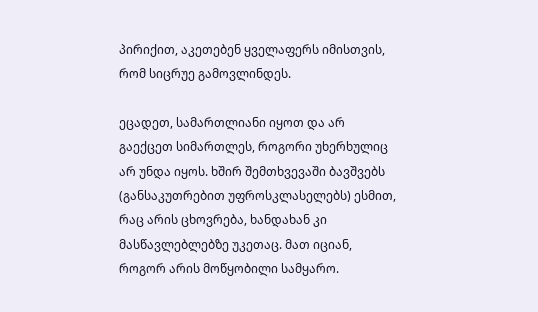პირიქით, აკეთებენ ყველაფერს იმისთვის, რომ სიცრუე გამოვლინდეს.

ეცადეთ, სამართლიანი იყოთ და არ გაექცეთ სიმართლეს, როგორი უხერხულიც არ უნდა იყოს. ხშირ შემთხვევაში ბავშვებს (განსაკუთრებით უფროსკლასელებს) ესმით, რაც არის ცხოვრება, ხანდახან კი მასწავლებლებზე უკეთაც. მათ იციან, როგორ არის მოწყობილი სამყარო.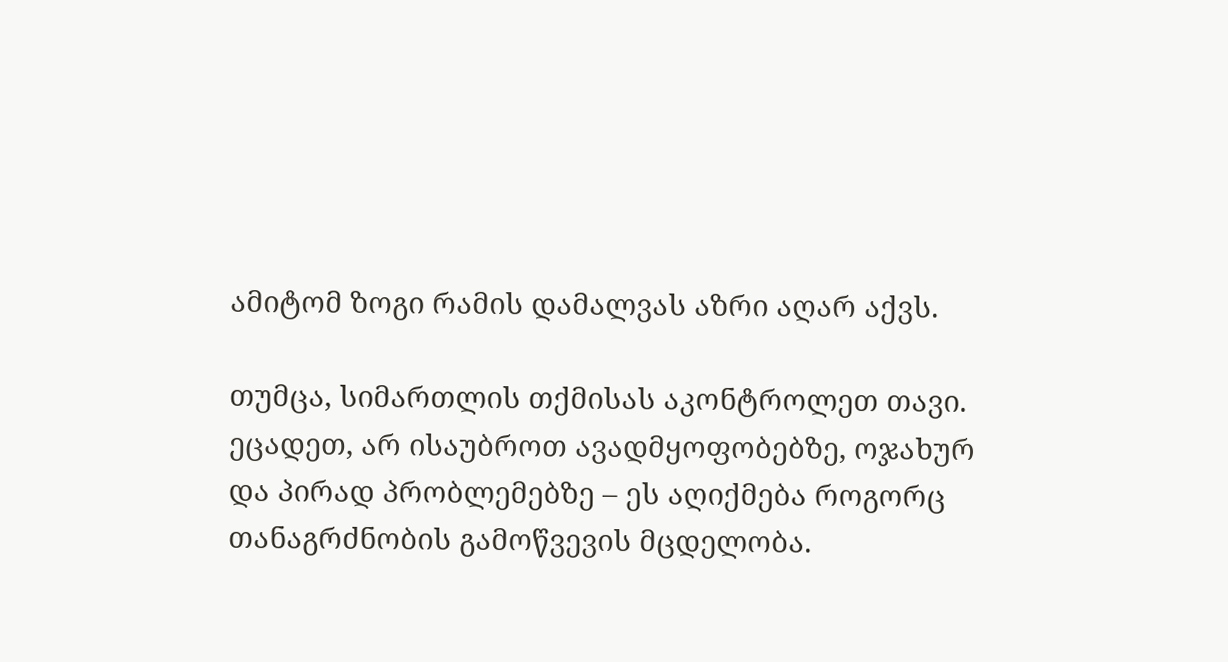ამიტომ ზოგი რამის დამალვას აზრი აღარ აქვს.

თუმცა, სიმართლის თქმისას აკონტროლეთ თავი. ეცადეთ, არ ისაუბროთ ავადმყოფობებზე, ოჯახურ და პირად პრობლემებზე – ეს აღიქმება როგორც თანაგრძნობის გამოწვევის მცდელობა.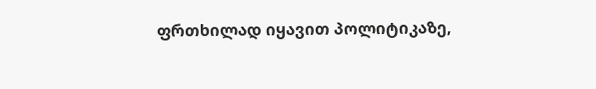ფრთხილად იყავით პოლიტიკაზე,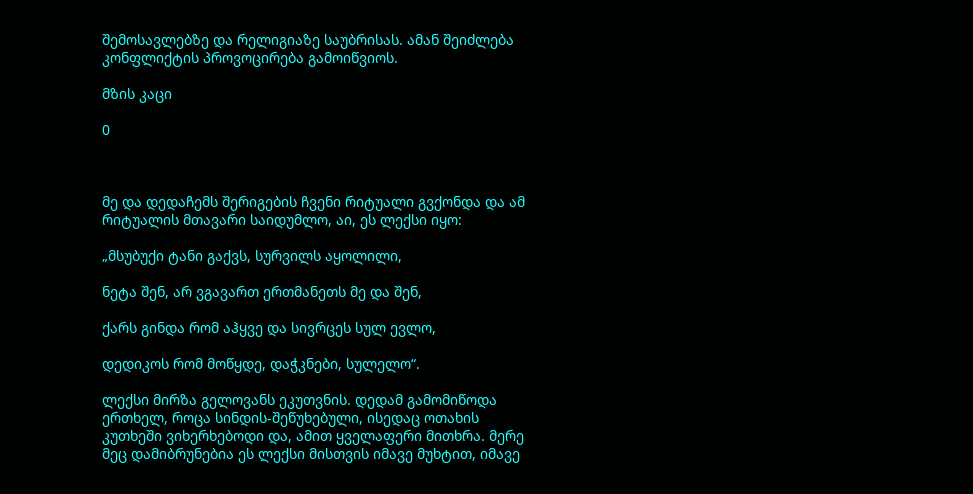შემოსავლებზე და რელიგიაზე საუბრისას. ამან შეიძლება კონფლიქტის პროვოცირება გამოიწვიოს.

მზის კაცი

0



მე და დედაჩემს შერიგების ჩვენი რიტუალი გვქონდა და ამ რიტუალის მთავარი საიდუმლო, აი, ეს ლექსი იყო:

„მსუბუქი ტანი გაქვს, სურვილს აყოლილი,

ნეტა შენ, არ ვგავართ ერთმანეთს მე და შენ,

ქარს გინდა რომ აჰყვე და სივრცეს სულ ევლო,

დედიკოს რომ მოწყდე, დაჭკნები, სულელო“.

ლექსი მირზა გელოვანს ეკუთვნის. დედამ გამომიწოდა ერთხელ, როცა სინდის-შეწუხებული, ისედაც ოთახის კუთხეში ვიხერხებოდი და, ამით ყველაფერი მითხრა. მერე მეც დამიბრუნებია ეს ლექსი მისთვის იმავე მუხტით, იმავე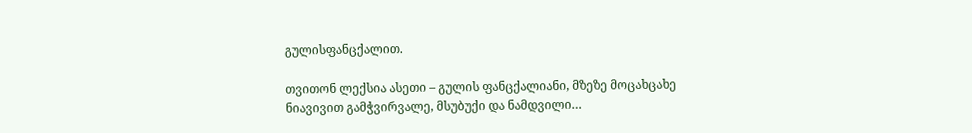გულისფანცქალით.

თვითონ ლექსია ასეთი – გულის ფანცქალიანი, მზეზე მოცახცახე ნიავივით გამჭვირვალე, მსუბუქი და ნამდვილი…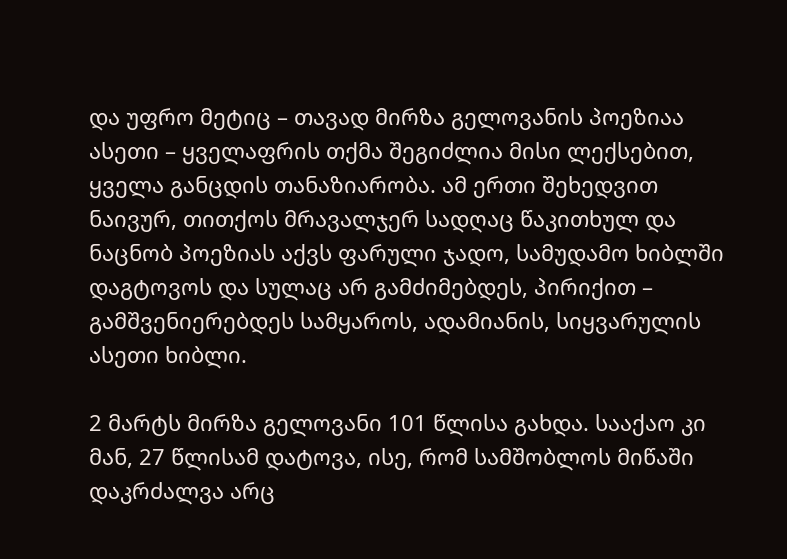და უფრო მეტიც – თავად მირზა გელოვანის პოეზიაა ასეთი – ყველაფრის თქმა შეგიძლია მისი ლექსებით, ყველა განცდის თანაზიარობა. ამ ერთი შეხედვით ნაივურ, თითქოს მრავალჯერ სადღაც წაკითხულ და ნაცნობ პოეზიას აქვს ფარული ჯადო, სამუდამო ხიბლში დაგტოვოს და სულაც არ გამძიმებდეს, პირიქით – გამშვენიერებდეს სამყაროს, ადამიანის, სიყვარულის ასეთი ხიბლი.

2 მარტს მირზა გელოვანი 101 წლისა გახდა. სააქაო კი მან, 27 წლისამ დატოვა, ისე, რომ სამშობლოს მიწაში დაკრძალვა არც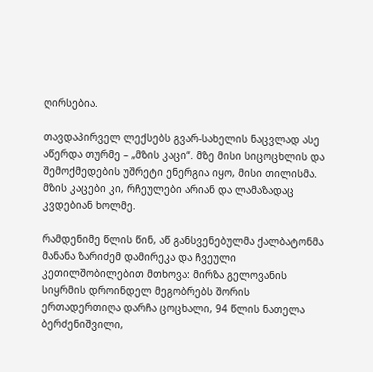ღირსებია.

თავდაპირველ ლექსებს გვარ-სახელის ნაცვლად ასე აწერდა თურმე – „მზის კაცი“. მზე მისი სიცოცხლის და შემოქმედების უშრეტი ენერგია იყო, მისი თილისმა. მზის კაცები კი, რჩეულები არიან და ლამაზადაც კვდებიან ხოლმე.

რამდენიმე წლის წინ, აწ განსვენებულმა ქალბატონმა მანანა ზარიძემ დამირეკა და ჩვეული კეთილშობილებით მთხოვა: მირზა გელოვანის სიყრმის დროინდელ მეგობრებს შორის ერთადერთიღა დარჩა ცოცხალი, 94 წლის ნათელა ბერძენიშვილი,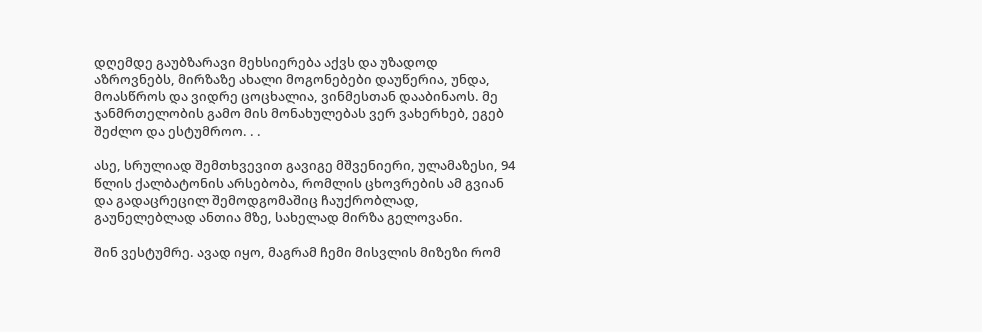დღემდე გაუბზარავი მეხსიერება აქვს და უზადოდ აზროვნებს, მირზაზე ახალი მოგონებები დაუწერია, უნდა, მოასწროს და ვიდრე ცოცხალია, ვინმესთან დააბინაოს. მე ჯანმრთელობის გამო მის მონახულებას ვერ ვახერხებ, ეგებ შეძლო და ესტუმროო. . .

ასე, სრულიად შემთხვევით გავიგე მშვენიერი, ულამაზესი, 94 წლის ქალბატონის არსებობა, რომლის ცხოვრების ამ გვიან და გადაცრეცილ შემოდგომაშიც ჩაუქრობლად, გაუნელებლად ანთია მზე, სახელად მირზა გელოვანი.

შინ ვესტუმრე. ავად იყო, მაგრამ ჩემი მისვლის მიზეზი რომ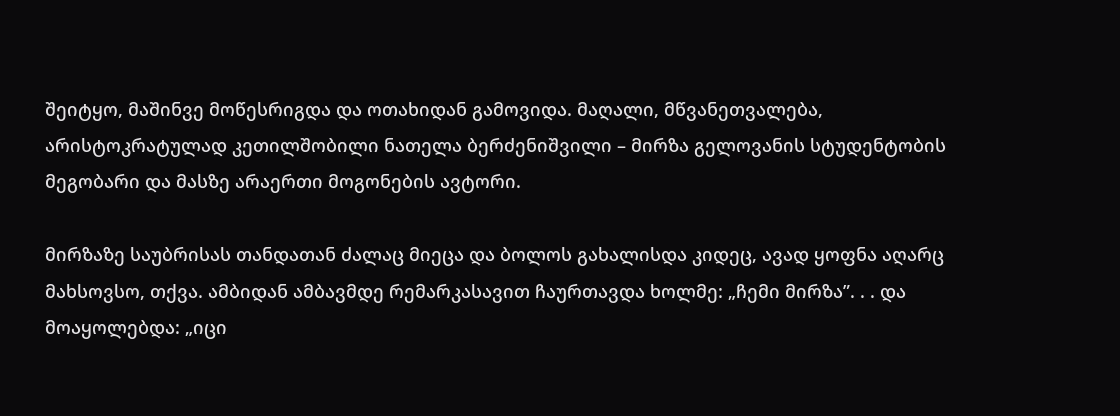შეიტყო, მაშინვე მოწესრიგდა და ოთახიდან გამოვიდა. მაღალი, მწვანეთვალება, არისტოკრატულად კეთილშობილი ნათელა ბერძენიშვილი – მირზა გელოვანის სტუდენტობის მეგობარი და მასზე არაერთი მოგონების ავტორი.

მირზაზე საუბრისას თანდათან ძალაც მიეცა და ბოლოს გახალისდა კიდეც, ავად ყოფნა აღარც მახსოვსო, თქვა. ამბიდან ამბავმდე რემარკასავით ჩაურთავდა ხოლმე: „ჩემი მირზა”. . . და მოაყოლებდა: „იცი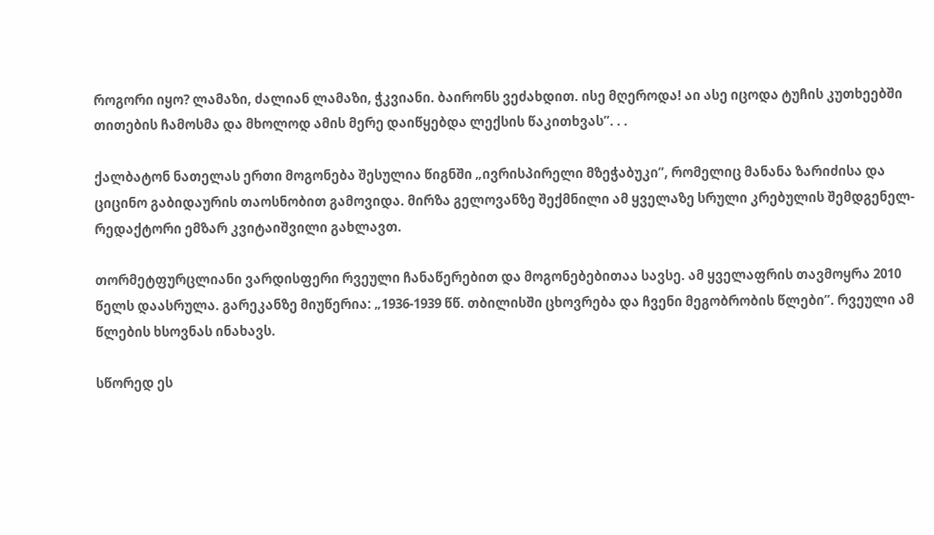როგორი იყო? ლამაზი, ძალიან ლამაზი, ჭკვიანი. ბაირონს ვეძახდით. ისე მღეროდა! აი ასე იცოდა ტუჩის კუთხეებში თითების ჩამოსმა და მხოლოდ ამის მერე დაიწყებდა ლექსის წაკითხვას”. . .

ქალბატონ ნათელას ერთი მოგონება შესულია წიგნში „ივრისპირელი მზეჭაბუკი”, რომელიც მანანა ზარიძისა და ციცინო გაბიდაურის თაოსნობით გამოვიდა. მირზა გელოვანზე შექმნილი ამ ყველაზე სრული კრებულის შემდგენელ-რედაქტორი ემზარ კვიტაიშვილი გახლავთ.

თორმეტფურცლიანი ვარდისფერი რვეული ჩანაწერებით და მოგონებებითაა სავსე. ამ ყველაფრის თავმოყრა 2010 წელს დაასრულა. გარეკანზე მიუწერია: „1936-1939 წწ. თბილისში ცხოვრება და ჩვენი მეგობრობის წლები”. რვეული ამ წლების ხსოვნას ინახავს.

სწორედ ეს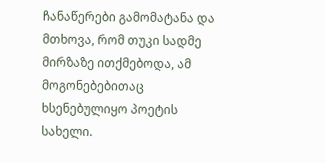ჩანაწერები გამომატანა და მთხოვა, რომ თუკი სადმე მირზაზე ითქმებოდა, ამ მოგონებებითაც ხსენებულიყო პოეტის სახელი.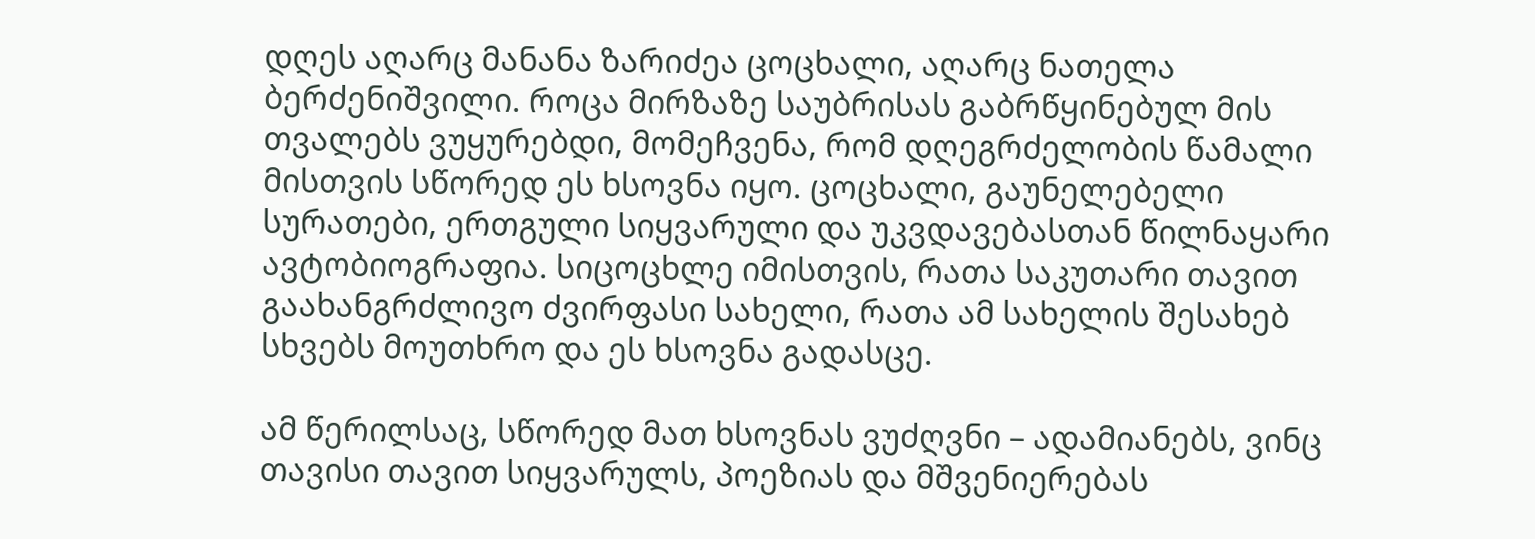დღეს აღარც მანანა ზარიძეა ცოცხალი, აღარც ნათელა ბერძენიშვილი. როცა მირზაზე საუბრისას გაბრწყინებულ მის თვალებს ვუყურებდი, მომეჩვენა, რომ დღეგრძელობის წამალი მისთვის სწორედ ეს ხსოვნა იყო. ცოცხალი, გაუნელებელი სურათები, ერთგული სიყვარული და უკვდავებასთან წილნაყარი ავტობიოგრაფია. სიცოცხლე იმისთვის, რათა საკუთარი თავით გაახანგრძლივო ძვირფასი სახელი, რათა ამ სახელის შესახებ სხვებს მოუთხრო და ეს ხსოვნა გადასცე.

ამ წერილსაც, სწორედ მათ ხსოვნას ვუძღვნი – ადამიანებს, ვინც თავისი თავით სიყვარულს, პოეზიას და მშვენიერებას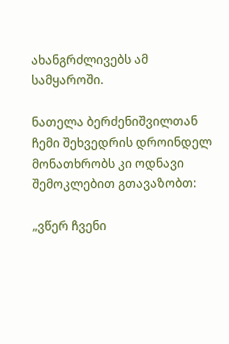ახანგრძლივებს ამ სამყაროში.

ნათელა ბერძენიშვილთან ჩემი შეხვედრის დროინდელ მონათხრობს კი ოდნავი შემოკლებით გთავაზობთ:

„ვწერ ჩვენი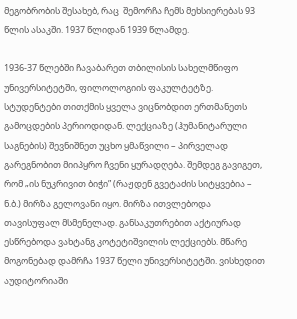მეგობრობის შესახებ, რაც  შემორჩა ჩემს მეხსიერებას 93 წლის ასაკში. 1937 წლიდან 1939 წლამდე.

1936-37 წლებში ჩავაბარეთ თბილისის სახელმწიფო უნივერსიტეტში, ფილოლოგიის ფაკულტეტზე. სტუდენტები თითქმის ყველა ვიცნობდით ერთმანეთს გამოცდების პერიოდიდან. ლექციაზე (ჰუმანიტარული საგნების) შევნიშნეთ უცხო ყმაწვილი – პირველად გარეგნობით მიიპყრო ჩვენი ყურადღება. შემდეგ გავიგეთ, რომ „ის ნუკრივით ბიჭი” (რაჟდენ გვეტაძის სიტყვებია – ნ.ბ.) მირზა გელოვანი იყო. მირზა ითვლებოდა თავისუფალ მსმენელად. განსაკუთრებით აქტიურად ესწრებოდა ვახტანგ კოტეტიშვილის ლექციებს. მწარე მოგონებად დამრჩა 1937 წელი უნივერსიტეტში. ვისხედით აუდიტორიაში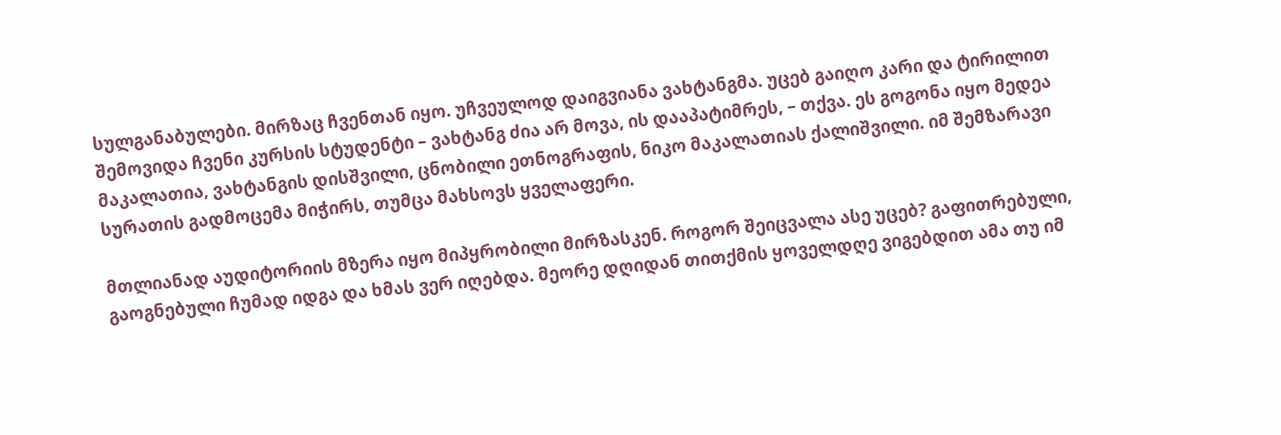სულგანაბულები. მირზაც ჩვენთან იყო. უჩვეულოდ დაიგვიანა ვახტანგმა. უცებ გაიღო კარი და ტირილით შემოვიდა ჩვენი კურსის სტუდენტი – ვახტანგ ძია არ მოვა, ის დააპატიმრეს, – თქვა. ეს გოგონა იყო მედეა მაკალათია, ვახტანგის დისშვილი, ცნობილი ეთნოგრაფის, ნიკო მაკალათიას ქალიშვილი. იმ შემზარავი სურათის გადმოცემა მიჭირს, თუმცა მახსოვს ყველაფერი.

მთლიანად აუდიტორიის მზერა იყო მიპყრობილი მირზასკენ. როგორ შეიცვალა ასე უცებ? გაფითრებული, გაოგნებული ჩუმად იდგა და ხმას ვერ იღებდა. მეორე დღიდან თითქმის ყოველდღე ვიგებდით ამა თუ იმ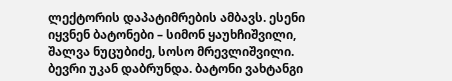ლექტორის დაპატიმრების ამბავს. ესენი იყვნენ ბატონები – სიმონ ყაუხჩიშვილი, შალვა ნუცუბიძე, სოსო მრევლიშვილი. ბევრი უკან დაბრუნდა. ბატონი ვახტანგი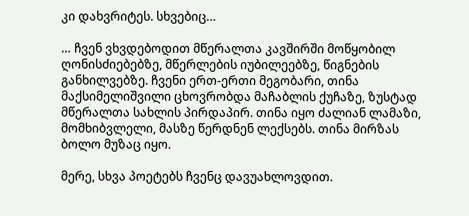კი დახვრიტეს. სხვებიც…

… ჩვენ ვხვდებოდით მწერალთა კავშირში მოწყობილ ღონისძიებებზე, მწერლების იუბილეებზე, წიგნების განხილვებზე. ჩვენი ერთ-ერთი მეგობარი, თინა მაქსიმელიშვილი ცხოვრობდა მაჩაბლის ქუჩაზე, ზუსტად მწერალთა სახლის პირდაპირ. თინა იყო ძალიან ლამაზი, მომხიბვლელი, მასზე წერდნენ ლექსებს. თინა მირზას ბოლო მუზაც იყო.

მერე, სხვა პოეტებს ჩვენც დავუახლოვდით.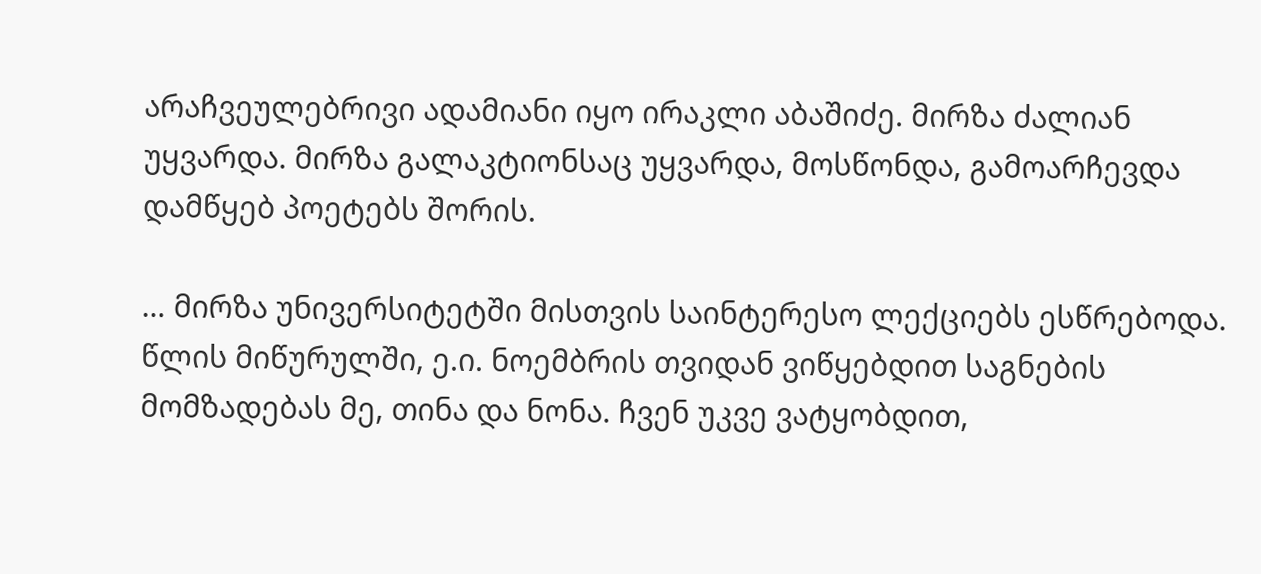არაჩვეულებრივი ადამიანი იყო ირაკლი აბაშიძე. მირზა ძალიან უყვარდა. მირზა გალაკტიონსაც უყვარდა, მოსწონდა, გამოარჩევდა დამწყებ პოეტებს შორის.

… მირზა უნივერსიტეტში მისთვის საინტერესო ლექციებს ესწრებოდა. წლის მიწურულში, ე.ი. ნოემბრის თვიდან ვიწყებდით საგნების მომზადებას მე, თინა და ნონა. ჩვენ უკვე ვატყობდით,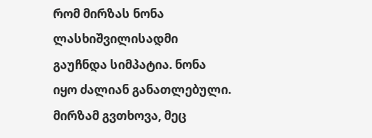რომ მირზას ნონა ლასხიშვილისადმი გაუჩნდა სიმპატია. ნონა იყო ძალიან განათლებული. მირზამ გვთხოვა, მეც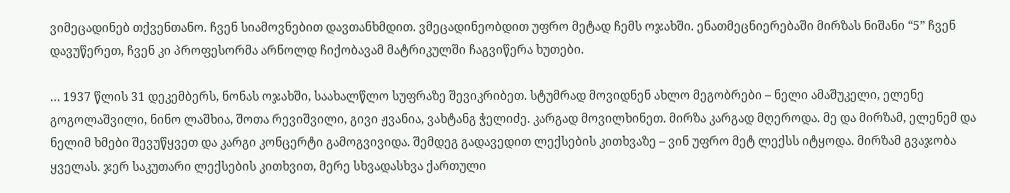ვიმეცადინებ თქვენთანო. ჩვენ სიამოვნებით დავთანხმდით. ვმეცადინეობდით უფრო მეტად ჩემს ოჯახში. ენათმეცნიერებაში მირზას ნიშანი “5” ჩვენ დავუწერეთ, ჩვენ კი პროფესორმა არნოლდ ჩიქობავამ მატრიკულში ჩაგვიწერა ხუთები.

… 1937 წლის 31 დეკემბერს, ნონას ოჯახში, საახალწლო სუფრაზე შევიკრიბეთ. სტუმრად მოვიდნენ ახლო მეგობრები – ნელი ამაშუკელი, ელენე გოგოლაშვილი, ნინო ლაშხია, შოთა რევიშვილი, გივი ჟვანია, ვახტანგ ჭელიძე. კარგად მოვილხინეთ. მირზა კარგად მღეროდა. მე და მირზამ, ელენემ და ნელიმ ხმები შევუწყვეთ და კარგი კონცერტი გამოგვივიდა. შემდეგ გადავედით ლექსების კითხვაზე – ვინ უფრო მეტ ლექსს იტყოდა. მირზამ გვაჯობა ყველას. ჯერ საკუთარი ლექსების კითხვით, მერე სხვადასხვა ქართული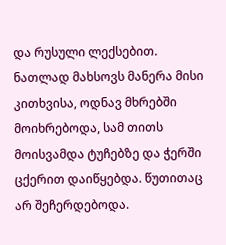და რუსული ლექსებით. ნათლად მახსოვს მანერა მისი კითხვისა, ოდნავ მხრებში მოიხრებოდა, სამ თითს მოისვამდა ტუჩებზე და ჭერში ცქერით დაიწყებდა. წუთითაც არ შეჩერდებოდა.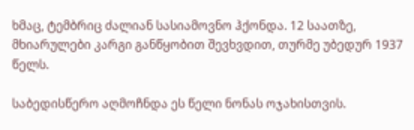ხმაც, ტემბრიც ძალიან სასიამოვნო ჰქონდა. 12 საათზე, მხიარულები კარგი განწყობით შევხვდით, თურმე უბედურ 1937 წელს.

საბედისწერო აღმოჩნდა ეს წელი ნონას ოჯახისთვის.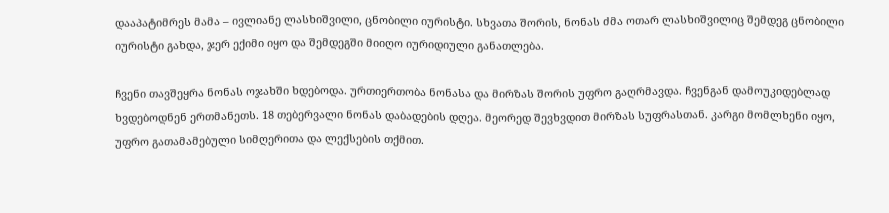დააპატიმრეს მამა – ივლიანე ლასხიშვილი, ცნობილი იურისტი. სხვათა შორის, ნონას ძმა ოთარ ლასხიშვილიც შემდეგ ცნობილი იურისტი გახდა, ჯერ ექიმი იყო და შემდეგში მიიღო იურიდიული განათლება.

ჩვენი თავშეყრა ნონას ოჯახში ხდებოდა. ურთიერთობა ნონასა და მირზას შორის უფრო გაღრმავდა. ჩვენგან დამოუკიდებლად ხვდებოდნენ ერთმანეთს. 18 თებერვალი ნონას დაბადების დღეა. მეორედ შევხვდით მირზას სუფრასთან. კარგი მომლხენი იყო, უფრო გათამამებული სიმღერითა და ლექსების თქმით.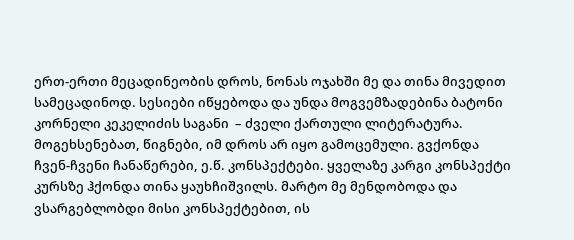ერთ-ერთი მეცადინეობის დროს, ნონას ოჯახში მე და თინა მივედით სამეცადინოდ. სესიები იწყებოდა და უნდა მოგვემზადებინა ბატონი კორნელი კეკელიძის საგანი  – ძველი ქართული ლიტერატურა. მოგეხსენებათ, წიგნები, იმ დროს არ იყო გამოცემული. გვქონდა ჩვენ-ჩვენი ჩანაწერები, ე.წ. კონსპექტები. ყველაზე კარგი კონსპექტი კურსზე ჰქონდა თინა ყაუხჩიშვილს. მარტო მე მენდობოდა და ვსარგებლობდი მისი კონსპექტებით, ის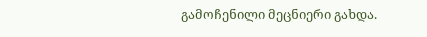გამოჩენილი მეცნიერი გახდა.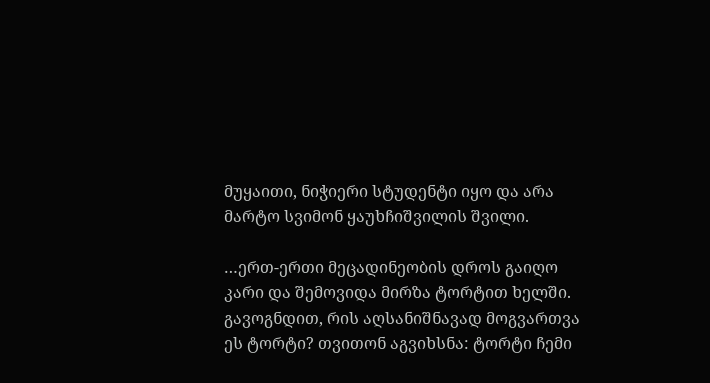მუყაითი, ნიჭიერი სტუდენტი იყო და არა მარტო სვიმონ ყაუხჩიშვილის შვილი.

…ერთ-ერთი მეცადინეობის დროს გაიღო კარი და შემოვიდა მირზა ტორტით ხელში. გავოგნდით, რის აღსანიშნავად მოგვართვა ეს ტორტი? თვითონ აგვიხსნა: ტორტი ჩემი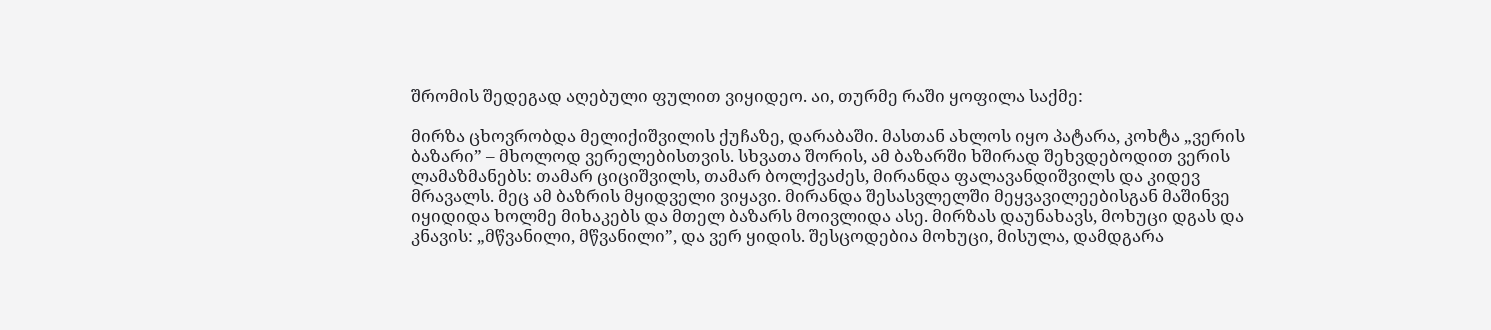შრომის შედეგად აღებული ფულით ვიყიდეო. აი, თურმე რაში ყოფილა საქმე:

მირზა ცხოვრობდა მელიქიშვილის ქუჩაზე, დარაბაში. მასთან ახლოს იყო პატარა, კოხტა „ვერის ბაზარი” – მხოლოდ ვერელებისთვის. სხვათა შორის, ამ ბაზარში ხშირად შეხვდებოდით ვერის ლამაზმანებს: თამარ ციციშვილს, თამარ ბოლქვაძეს, მირანდა ფალავანდიშვილს და კიდევ მრავალს. მეც ამ ბაზრის მყიდველი ვიყავი. მირანდა შესასვლელში მეყვავილეებისგან მაშინვე იყიდიდა ხოლმე მიხაკებს და მთელ ბაზარს მოივლიდა ასე. მირზას დაუნახავს, მოხუცი დგას და კნავის: „მწვანილი, მწვანილი”, და ვერ ყიდის. შესცოდებია მოხუცი, მისულა, დამდგარა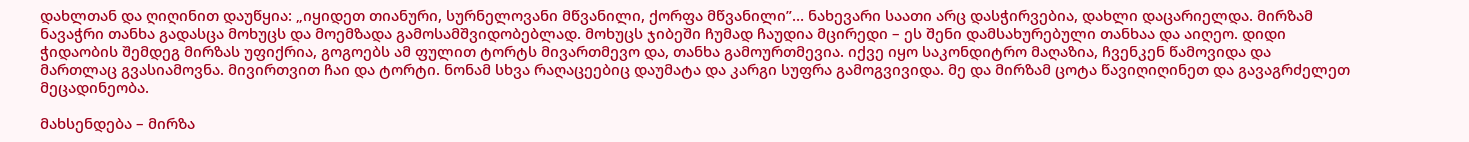დახლთან და ღიღინით დაუწყია: „იყიდეთ თიანური, სურნელოვანი მწვანილი, ქორფა მწვანილი”… ნახევარი საათი არც დასჭირვებია, დახლი დაცარიელდა. მირზამ ნავაჭრი თანხა გადასცა მოხუცს და მოემზადა გამოსამშვიდობებლად. მოხუცს ჯიბეში ჩუმად ჩაუდია მცირედი – ეს შენი დამსახურებული თანხაა და აიღეო. დიდი ჭიდაობის შემდეგ მირზას უფიქრია, გოგოებს ამ ფულით ტორტს მივართმევო და, თანხა გამოურთმევია. იქვე იყო საკონდიტრო მაღაზია, ჩვენკენ წამოვიდა და მართლაც გვასიამოვნა. მივირთვით ჩაი და ტორტი. ნონამ სხვა რაღაცეებიც დაუმატა და კარგი სუფრა გამოგვივიდა. მე და მირზამ ცოტა წავიღიღინეთ და გავაგრძელეთ მეცადინეობა.

მახსენდება – მირზა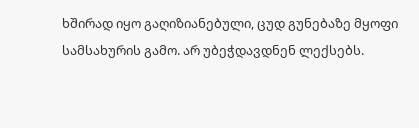ხშირად იყო გაღიზიანებული, ცუდ გუნებაზე მყოფი სამსახურის გამო. არ უბეჭდავდნენ ლექსებს.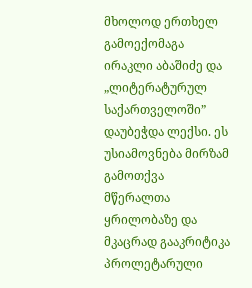მხოლოდ ერთხელ გამოექომაგა ირაკლი აბაშიძე და „ლიტერატურულ საქართველოში” დაუბეჭდა ლექსი. ეს უსიამოვნება მირზამ გამოთქვა მწერალთა ყრილობაზე და მკაცრად გააკრიტიკა პროლეტარული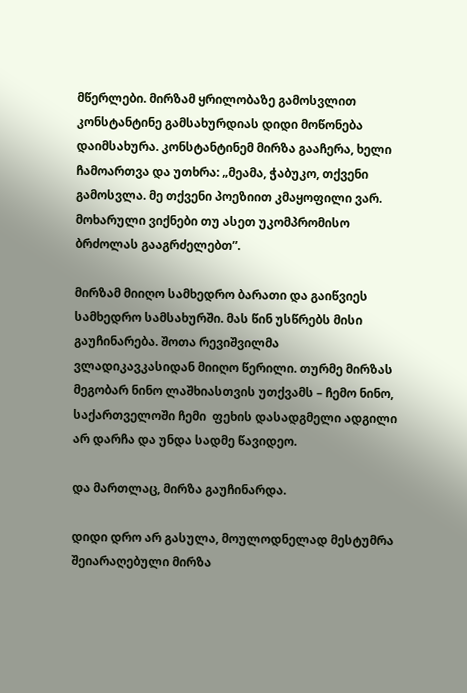მწერლები. მირზამ ყრილობაზე გამოსვლით კონსტანტინე გამსახურდიას დიდი მოწონება დაიმსახურა. კონსტანტინემ მირზა გააჩერა, ხელი ჩამოართვა და უთხრა: „მეამა, ჭაბუკო, თქვენი გამოსვლა. მე თქვენი პოეზიით კმაყოფილი ვარ. მოხარული ვიქნები თუ ასეთ უკომპრომისო ბრძოლას გააგრძელებთ”.

მირზამ მიიღო სამხედრო ბარათი და გაიწვიეს სამხედრო სამსახურში. მას წინ უსწრებს მისი გაუჩინარება. შოთა რევიშვილმა ვლადიკავკასიდან მიიღო წერილი. თურმე მირზას მეგობარ ნინო ლაშხიასთვის უთქვამს – ჩემო ნინო, საქართველოში ჩემი  ფეხის დასადგმელი ადგილი არ დარჩა და უნდა სადმე წავიდეო.

და მართლაც, მირზა გაუჩინარდა.

დიდი დრო არ გასულა, მოულოდნელად მესტუმრა შეიარაღებული მირზა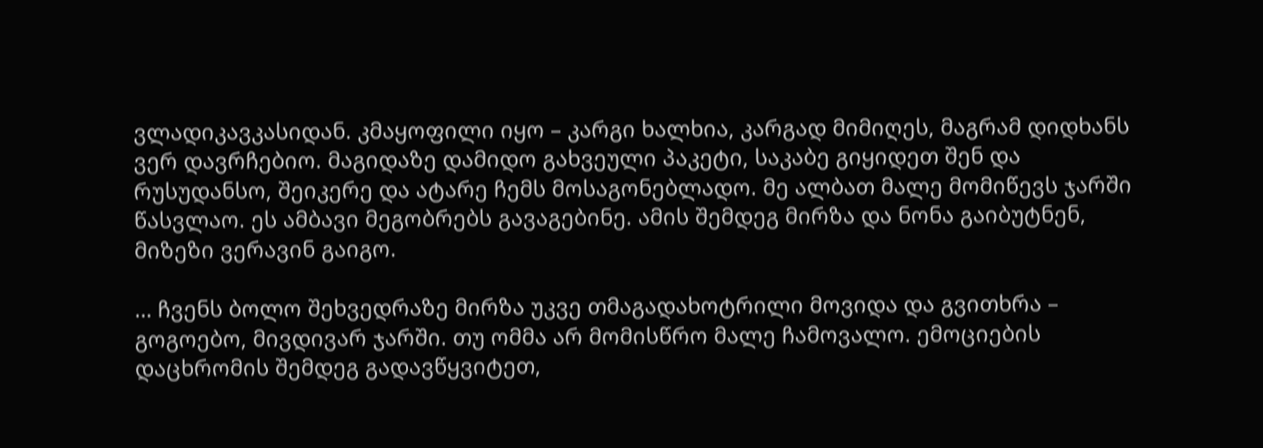ვლადიკავკასიდან. კმაყოფილი იყო – კარგი ხალხია, კარგად მიმიღეს, მაგრამ დიდხანს ვერ დავრჩებიო. მაგიდაზე დამიდო გახვეული პაკეტი, საკაბე გიყიდეთ შენ და რუსუდანსო, შეიკერე და ატარე ჩემს მოსაგონებლადო. მე ალბათ მალე მომიწევს ჯარში წასვლაო. ეს ამბავი მეგობრებს გავაგებინე. ამის შემდეგ მირზა და ნონა გაიბუტნენ, მიზეზი ვერავინ გაიგო.

… ჩვენს ბოლო შეხვედრაზე მირზა უკვე თმაგადახოტრილი მოვიდა და გვითხრა – გოგოებო, მივდივარ ჯარში. თუ ომმა არ მომისწრო მალე ჩამოვალო. ემოციების დაცხრომის შემდეგ გადავწყვიტეთ,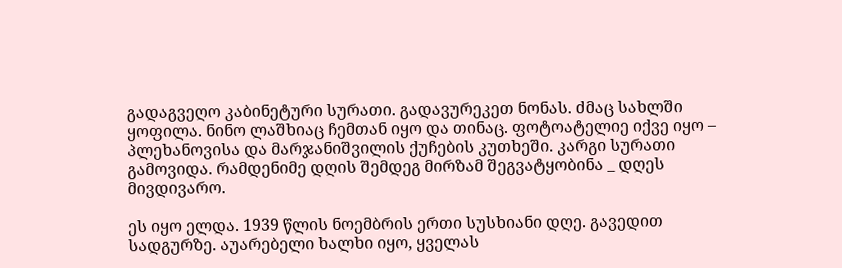გადაგვეღო კაბინეტური სურათი. გადავურეკეთ ნონას. ძმაც სახლში ყოფილა. ნინო ლაშხიაც ჩემთან იყო და თინაც. ფოტოატელიე იქვე იყო – პლეხანოვისა და მარჯანიშვილის ქუჩების კუთხეში. კარგი სურათი გამოვიდა. რამდენიმე დღის შემდეგ მირზამ შეგვატყობინა _ დღეს მივდივარო.

ეს იყო ელდა. 1939 წლის ნოემბრის ერთი სუსხიანი დღე. გავედით სადგურზე. აუარებელი ხალხი იყო, ყველას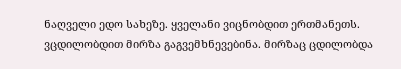ნაღველი ედო სახეზე. ყველანი ვიცნობდით ერთმანეთს. ვცდილობდით მირზა გაგვემხნევებინა. მირზაც ცდილობდა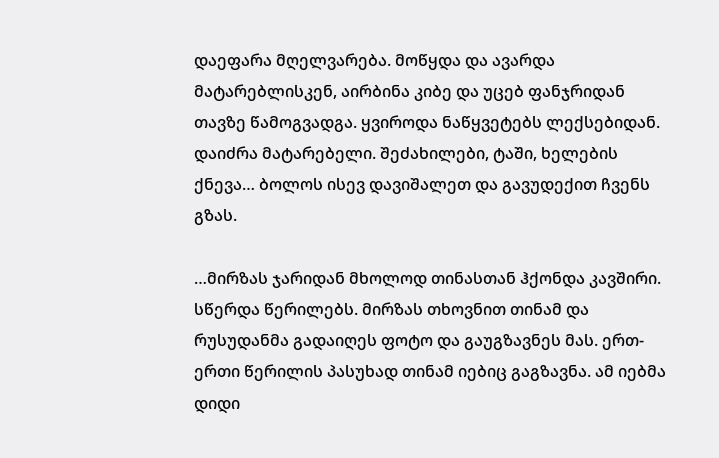დაეფარა მღელვარება. მოწყდა და ავარდა მატარებლისკენ, აირბინა კიბე და უცებ ფანჯრიდან თავზე წამოგვადგა. ყვიროდა ნაწყვეტებს ლექსებიდან. დაიძრა მატარებელი. შეძახილები, ტაში, ხელების ქნევა… ბოლოს ისევ დავიშალეთ და გავუდექით ჩვენს გზას.

…მირზას ჯარიდან მხოლოდ თინასთან ჰქონდა კავშირი. სწერდა წერილებს. მირზას თხოვნით თინამ და რუსუდანმა გადაიღეს ფოტო და გაუგზავნეს მას. ერთ-ერთი წერილის პასუხად თინამ იებიც გაგზავნა. ამ იებმა დიდი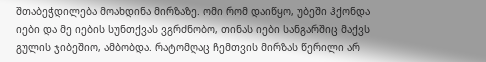შთაბეჭდილება მოახდინა მირზაზე. ომი რომ დაიწყო, უბეში ჰქონდა იები და მე იების სუნთქვას ვგრძნობო, თინას იები სანგარშიც მაქვს გულის ჯიბეშიო, ამბობდა. რატომღაც ჩემთვის მირზას წერილი არ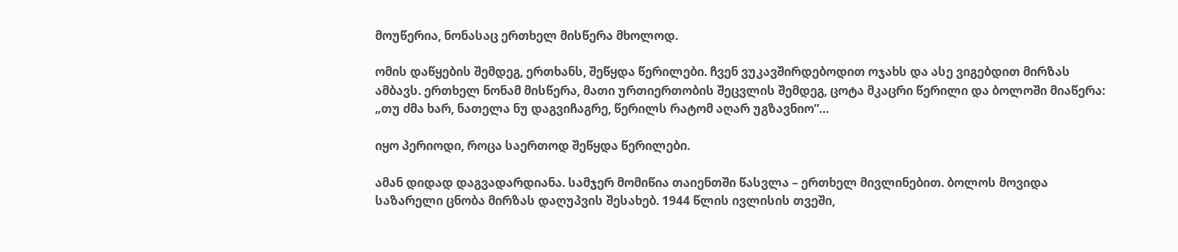მოუწერია, ნონასაც ერთხელ მისწერა მხოლოდ.

ომის დაწყების შემდეგ, ერთხანს, შეწყდა წერილები. ჩვენ ვუკავშირდებოდით ოჯახს და ასე ვიგებდით მირზას ამბავს. ერთხელ ნონამ მისწერა, მათი ურთიერთობის შეცვლის შემდეგ, ცოტა მკაცრი წერილი და ბოლოში მიაწერა: „თუ ძმა ხარ, ნათელა ნუ დაგვიჩაგრე, წერილს რატომ აღარ უგზავნიო”…

იყო პერიოდი, როცა საერთოდ შეწყდა წერილები.

ამან დიდად დაგვადარდიანა. სამჯერ მომიწია თაიენთში წასვლა – ერთხელ მივლინებით. ბოლოს მოვიდა საზარელი ცნობა მირზას დაღუპვის შესახებ. 1944 წლის ივლისის თვეში,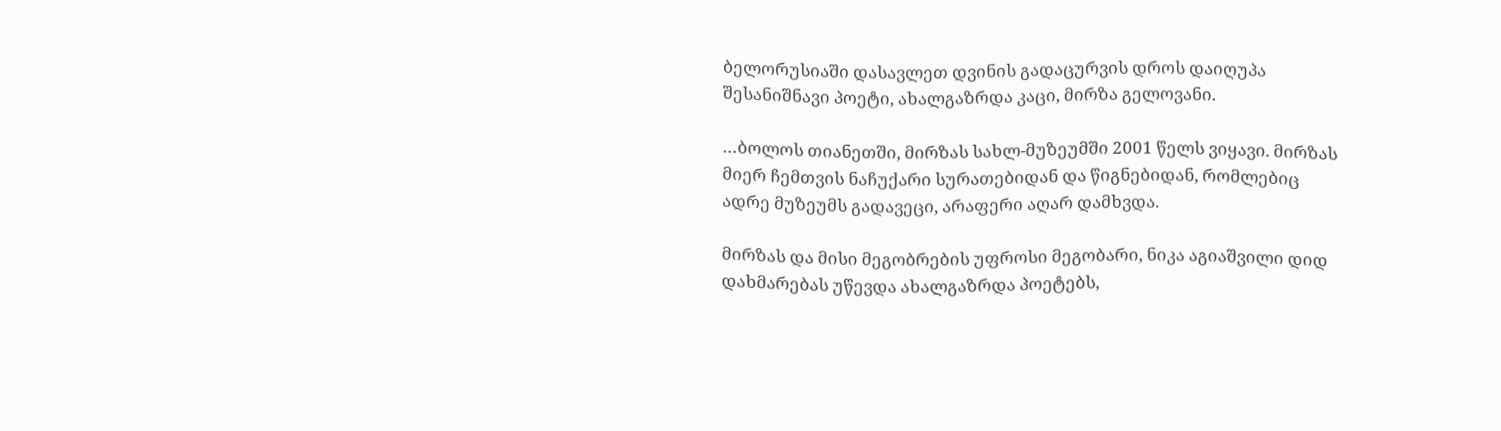ბელორუსიაში დასავლეთ დვინის გადაცურვის დროს დაიღუპა შესანიშნავი პოეტი, ახალგაზრდა კაცი, მირზა გელოვანი.

…ბოლოს თიანეთში, მირზას სახლ-მუზეუმში 2001 წელს ვიყავი. მირზას მიერ ჩემთვის ნაჩუქარი სურათებიდან და წიგნებიდან, რომლებიც ადრე მუზეუმს გადავეცი, არაფერი აღარ დამხვდა.

მირზას და მისი მეგობრების უფროსი მეგობარი, ნიკა აგიაშვილი დიდ დახმარებას უწევდა ახალგაზრდა პოეტებს,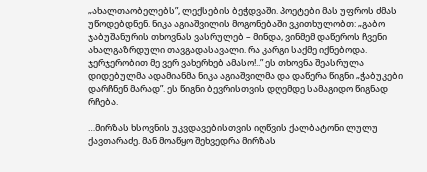„ახალთაობელებს”, ლექსების ბეჭდვაში. პოეტები მას უფროს ძმას უწოდებდნენ. ნიკა აგიაშვილის მოგონებაში ვკითხულობთ: „გაბო ჯაბუშანურის თხოვნას ვასრულებ – მინდა, ვინმემ დაწეროს ჩვენი ახალგაზრდული თავგადასავალი. რა კარგი საქმე იქნებოდა. ჯერჯერობით მე ვერ ვახერხებ ამასო!..” ეს თხოვნა შეასრულა დიდებულმა ადამიანმა ნიკა აგიაშვილმა და დაწერა წიგნი „ჭაბუკები დარჩნენ მარად”. ეს წიგნი ბევრისთვის დღემდე სამაგიდო წიგნად რჩება.

…მირზას ხსოვნის უკვდავებისთვის იღწვის ქალბატონი ლულუ ქავთარაძე. მან მოაწყო შეხვედრა მირზას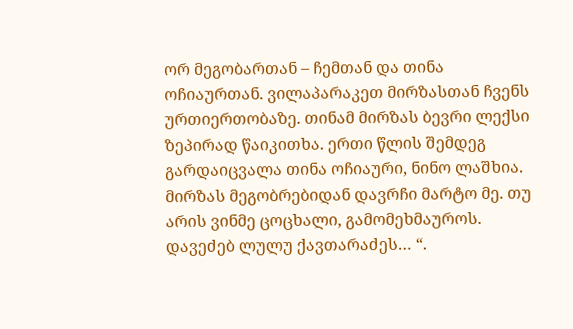ორ მეგობართან – ჩემთან და თინა ოჩიაურთან. ვილაპარაკეთ მირზასთან ჩვენს ურთიერთობაზე. თინამ მირზას ბევრი ლექსი ზეპირად წაიკითხა. ერთი წლის შემდეგ გარდაიცვალა თინა ოჩიაური, ნინო ლაშხია. მირზას მეგობრებიდან დავრჩი მარტო მე. თუ არის ვინმე ცოცხალი, გამომეხმაუროს. დავეძებ ლულუ ქავთარაძეს… “.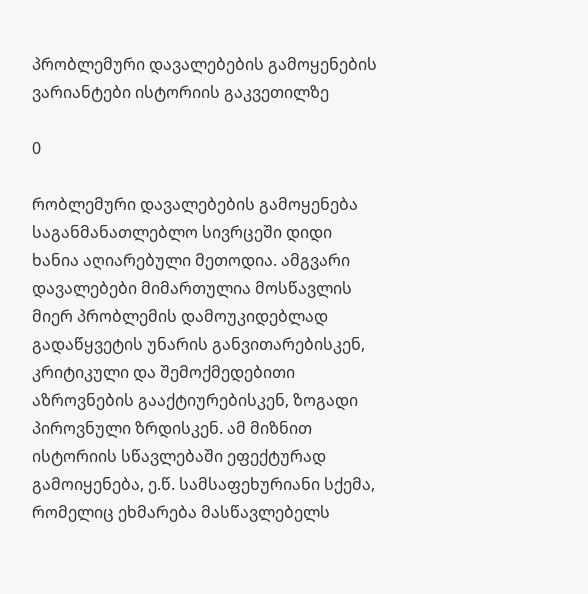პრობლემური დავალებების გამოყენების ვარიანტები ისტორიის გაკვეთილზე

0

რობლემური დავალებების გამოყენება საგანმანათლებლო სივრცეში დიდი ხანია აღიარებული მეთოდია. ამგვარი დავალებები მიმართულია მოსწავლის მიერ პრობლემის დამოუკიდებლად გადაწყვეტის უნარის განვითარებისკენ, კრიტიკული და შემოქმედებითი აზროვნების გააქტიურებისკენ, ზოგადი პიროვნული ზრდისკენ. ამ მიზნით ისტორიის სწავლებაში ეფექტურად გამოიყენება, ე.წ. სამსაფეხურიანი სქემა, რომელიც ეხმარება მასწავლებელს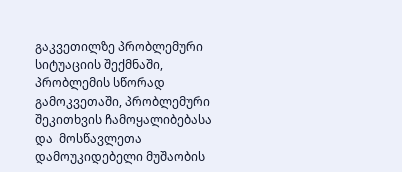გაკვეთილზე პრობლემური  სიტუაციის შექმნაში, პრობლემის სწორად გამოკვეთაში, პრობლემური შეკითხვის ჩამოყალიბებასა და  მოსწავლეთა დამოუკიდებელი მუშაობის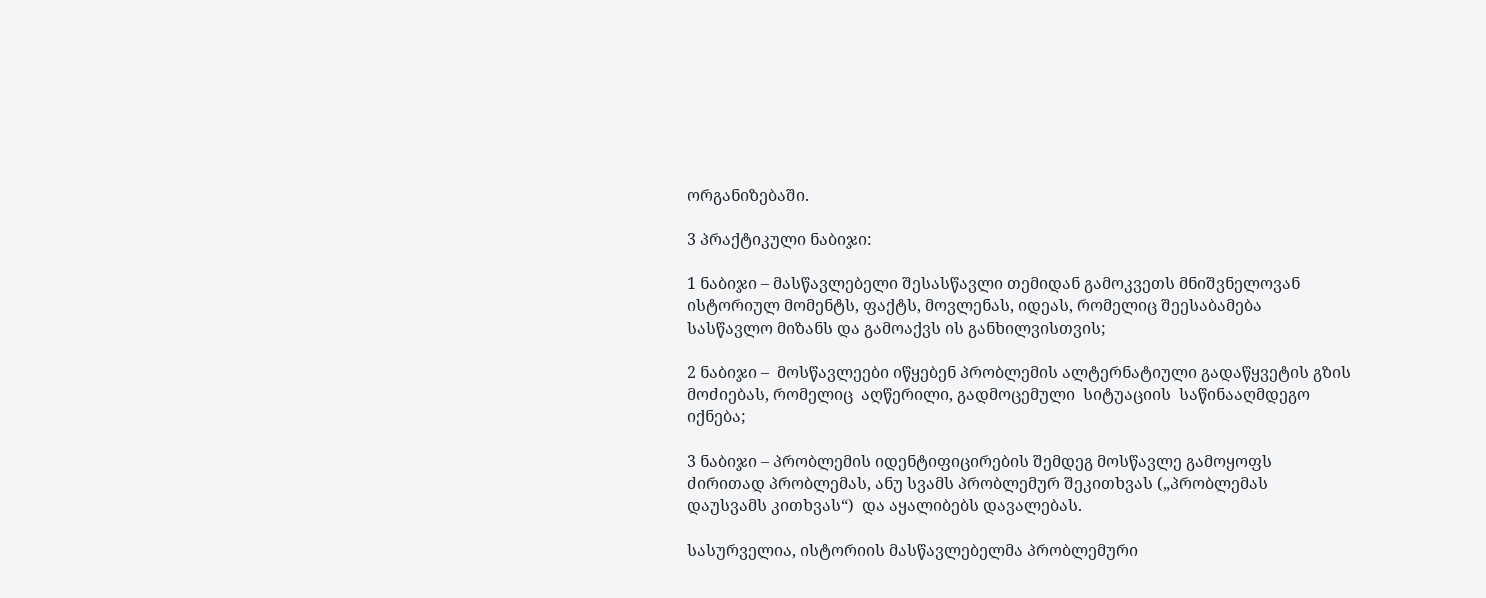ორგანიზებაში.

3 პრაქტიკული ნაბიჯი:

1 ნაბიჯი – მასწავლებელი შესასწავლი თემიდან გამოკვეთს მნიშვნელოვან ისტორიულ მომენტს, ფაქტს, მოვლენას, იდეას, რომელიც შეესაბამება  სასწავლო მიზანს და გამოაქვს ის განხილვისთვის;

2 ნაბიჯი –  მოსწავლეები იწყებენ პრობლემის ალტერნატიული გადაწყვეტის გზის მოძიებას, რომელიც  აღწერილი, გადმოცემული  სიტუაციის  საწინააღმდეგო იქნება;

3 ნაბიჯი – პრობლემის იდენტიფიცირების შემდეგ მოსწავლე გამოყოფს ძირითად პრობლემას, ანუ სვამს პრობლემურ შეკითხვას („პრობლემას დაუსვამს კითხვას“)  და აყალიბებს დავალებას.

სასურველია, ისტორიის მასწავლებელმა პრობლემური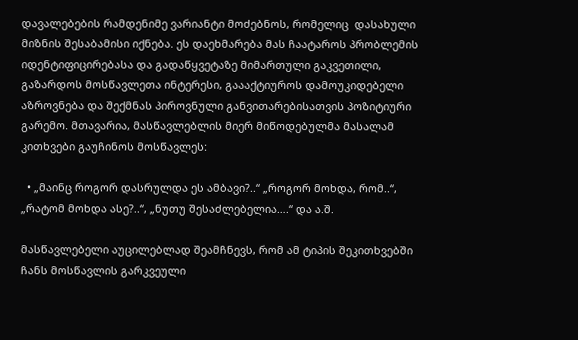დავალებების რამდენიმე ვარიანტი მოძებნოს, რომელიც  დასახული მიზნის შესაბამისი იქნება. ეს დაეხმარება მას ჩაატაროს პრობლემის იდენტიფიცირებასა და გადაწყვეტაზე მიმართული გაკვეთილი, გაზარდოს მოსწავლეთა ინტერესი, გაააქტიუროს დამოუკიდებელი აზროვნება და შექმნას პიროვნული განვითარებისათვის პოზიტიური გარემო. მთავარია, მასწავლებლის მიერ მიწოდებულმა მასალამ კითხვები გაუჩინოს მოსწავლეს:

  • „მაინც როგორ დასრულდა ეს ამბავი?..“ „როგორ მოხდა, რომ..“,  „რატომ მოხდა ასე?..“, „ნუთუ შესაძლებელია….“ და ა.შ.

მასწავლებელი აუცილებლად შეამჩნევს, რომ ამ ტიპის შეკითხვებში ჩანს მოსწავლის გარკვეული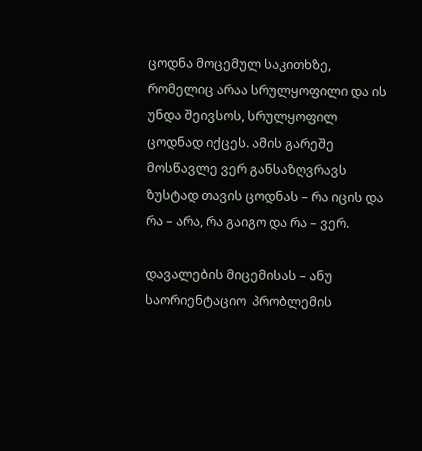ცოდნა მოცემულ საკითხზე, რომელიც არაა სრულყოფილი და ის უნდა შეივსოს, სრულყოფილ ცოდნად იქცეს. ამის გარეშე მოსწავლე ვერ განსაზღვრავს ზუსტად თავის ცოდნას – რა იცის და რა – არა, რა გაიგო და რა – ვერ.

დავალების მიცემისას – ანუ საორიენტაციო  პრობლემის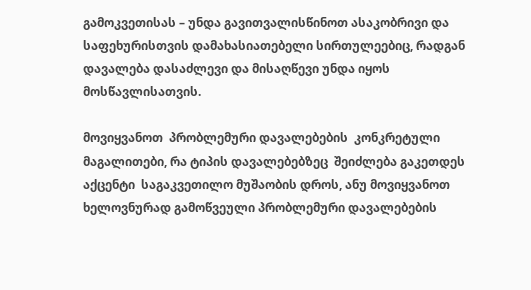გამოკვეთისას – უნდა გავითვალისწინოთ ასაკობრივი და საფეხურისთვის დამახასიათებელი სირთულეებიც, რადგან დავალება დასაძლევი და მისაღწევი უნდა იყოს მოსწავლისათვის.

მოვიყვანოთ  პრობლემური დავალებების  კონკრეტული მაგალითები, რა ტიპის დავალებებზეც  შეიძლება გაკეთდეს  აქცენტი  საგაკვეთილო მუშაობის დროს, ანუ მოვიყვანოთ  ხელოვნურად გამოწვეული პრობლემური დავალებების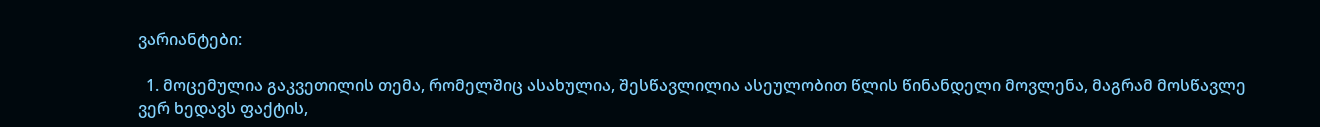ვარიანტები:

  1. მოცემულია გაკვეთილის თემა, რომელშიც ასახულია, შესწავლილია ასეულობით წლის წინანდელი მოვლენა, მაგრამ მოსწავლე ვერ ხედავს ფაქტის,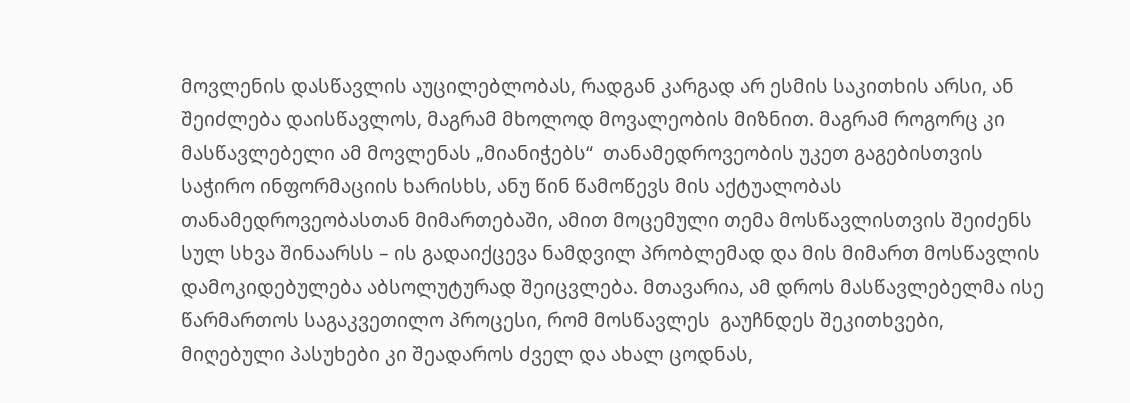მოვლენის დასწავლის აუცილებლობას, რადგან კარგად არ ესმის საკითხის არსი, ან შეიძლება დაისწავლოს, მაგრამ მხოლოდ მოვალეობის მიზნით. მაგრამ როგორც კი მასწავლებელი ამ მოვლენას „მიანიჭებს“  თანამედროვეობის უკეთ გაგებისთვის საჭირო ინფორმაციის ხარისხს, ანუ წინ წამოწევს მის აქტუალობას თანამედროვეობასთან მიმართებაში, ამით მოცემული თემა მოსწავლისთვის შეიძენს სულ სხვა შინაარსს – ის გადაიქცევა ნამდვილ პრობლემად და მის მიმართ მოსწავლის დამოკიდებულება აბსოლუტურად შეიცვლება. მთავარია, ამ დროს მასწავლებელმა ისე წარმართოს საგაკვეთილო პროცესი, რომ მოსწავლეს  გაუჩნდეს შეკითხვები, მიღებული პასუხები კი შეადაროს ძველ და ახალ ცოდნას,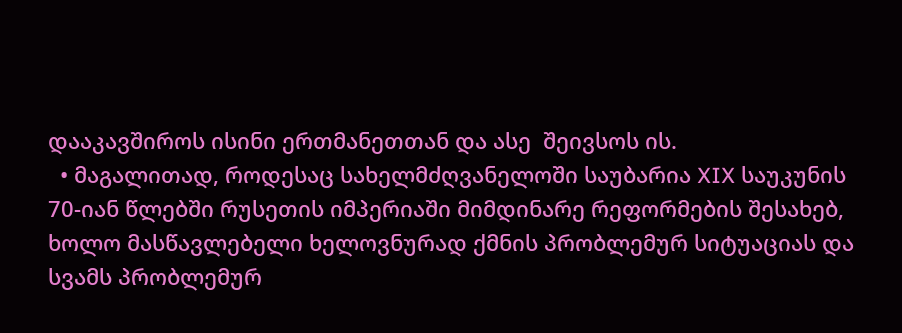დააკავშიროს ისინი ერთმანეთთან და ასე  შეივსოს ის.
  • მაგალითად, როდესაც სახელმძღვანელოში საუბარია XIX საუკუნის 70-იან წლებში რუსეთის იმპერიაში მიმდინარე რეფორმების შესახებ, ხოლო მასწავლებელი ხელოვნურად ქმნის პრობლემურ სიტუაციას და სვამს პრობლემურ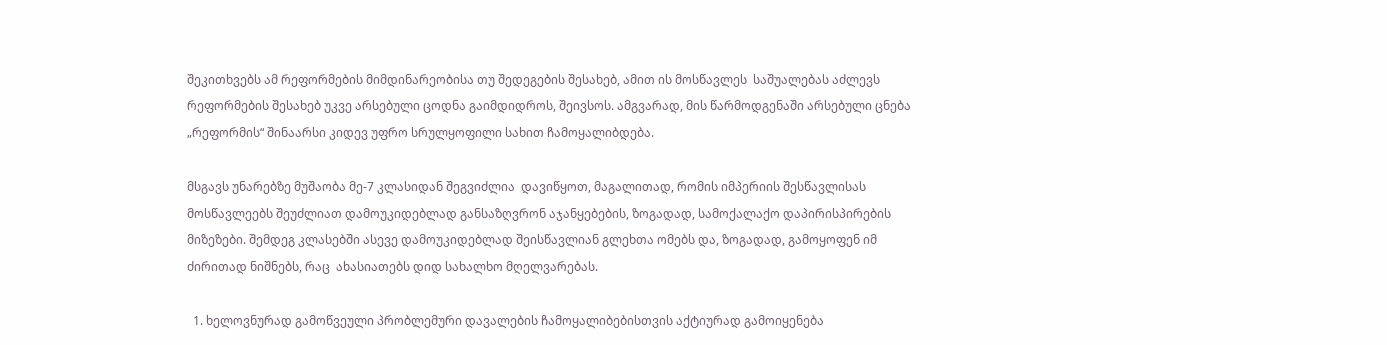შეკითხვებს ამ რეფორმების მიმდინარეობისა თუ შედეგების შესახებ, ამით ის მოსწავლეს  საშუალებას აძლევს რეფორმების შესახებ უკვე არსებული ცოდნა გაიმდიდროს, შეივსოს. ამგვარად, მის წარმოდგენაში არსებული ცნება „რეფორმის“ შინაარსი კიდევ უფრო სრულყოფილი სახით ჩამოყალიბდება.

მსგავს უნარებზე მუშაობა მე-7 კლასიდან შეგვიძლია  დავიწყოთ, მაგალითად, რომის იმპერიის შესწავლისას მოსწავლეებს შეუძლიათ დამოუკიდებლად განსაზღვრონ აჯანყებების, ზოგადად, სამოქალაქო დაპირისპირების მიზეზები. შემდეგ კლასებში ასევე დამოუკიდებლად შეისწავლიან გლეხთა ომებს და, ზოგადად, გამოყოფენ იმ ძირითად ნიშნებს, რაც  ახასიათებს დიდ სახალხო მღელვარებას.

  1. ხელოვნურად გამოწვეული პრობლემური დავალების ჩამოყალიბებისთვის აქტიურად გამოიყენება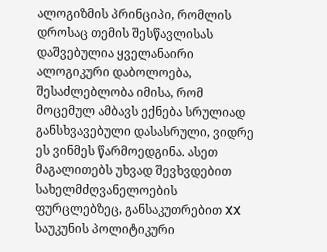ალოგიზმის პრინციპი, რომლის დროსაც თემის შესწავლისას დაშვებულია ყველანაირი ალოგიკური დაბოლოება, შესაძლებლობა იმისა, რომ მოცემულ ამბავს ექნება სრულიად განსხვავებული დასასრული, ვიდრე ეს ვინმეს წარმოედგინა. ასეთ მაგალითებს უხვად შევხვდებით სახელმძღვანელოების ფურცლებზეც, განსაკუთრებით XX საუკუნის პოლიტიკური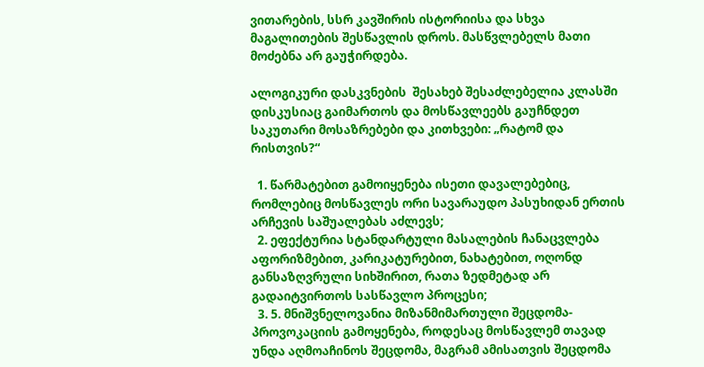ვითარების, სსრ კავშირის ისტორიისა და სხვა მაგალითების შესწავლის დროს. მასწვლებელს მათი მოძებნა არ გაუჭირდება.

ალოგიკური დასკვნების  შესახებ შესაძლებელია კლასში დისკუსიაც გაიმართოს და მოსწავლეებს გაუჩნდეთ საკუთარი მოსაზრებები და კითხვები: „რატომ და რისთვის?“

  1. წარმატებით გამოიყენება ისეთი დავალებებიც, რომლებიც მოსწავლეს ორი სავარაუდო პასუხიდან ერთის არჩევის საშუალებას აძლევს;
  2. ეფექტურია სტანდარტული მასალების ჩანაცვლება აფორიზმებით, კარიკატურებით, ნახატებით, ოღონდ განსაზღვრული სიხშირით, რათა ზედმეტად არ გადაიტვირთოს სასწავლო პროცესი;
  3. 5. მნიშვნელოვანია მიზანმიმართული შეცდომა-პროვოკაციის გამოყენება, როდესაც მოსწავლემ თავად უნდა აღმოაჩინოს შეცდომა, მაგრამ ამისათვის შეცდომა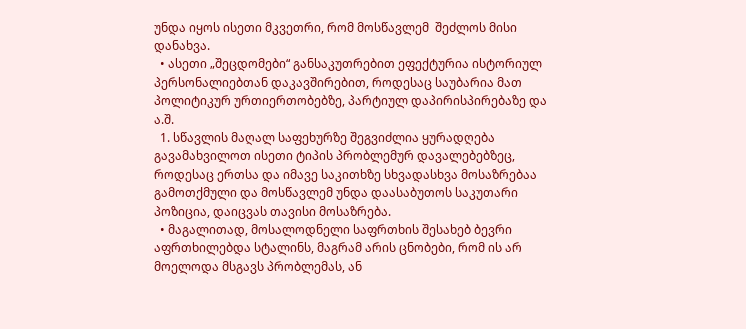უნდა იყოს ისეთი მკვეთრი, რომ მოსწავლემ  შეძლოს მისი დანახვა.
  • ასეთი „შეცდომები“ განსაკუთრებით ეფექტურია ისტორიულ პერსონალიებთან დაკავშირებით, როდესაც საუბარია მათ პოლიტიკურ ურთიერთობებზე, პარტიულ დაპირისპირებაზე და ა.შ.
  1. სწავლის მაღალ საფეხურზე შეგვიძლია ყურადღება გავამახვილოთ ისეთი ტიპის პრობლემურ დავალებებზეც, როდესაც ერთსა და იმავე საკითხზე სხვადასხვა მოსაზრებაა გამოთქმული და მოსწავლემ უნდა დაასაბუთოს საკუთარი პოზიცია, დაიცვას თავისი მოსაზრება.
  • მაგალითად, მოსალოდნელი საფრთხის შესახებ ბევრი აფრთხილებდა სტალინს, მაგრამ არის ცნობები, რომ ის არ მოელოდა მსგავს პრობლემას, ან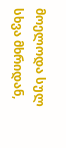მოელოდა სულ სხვა მხრიდან,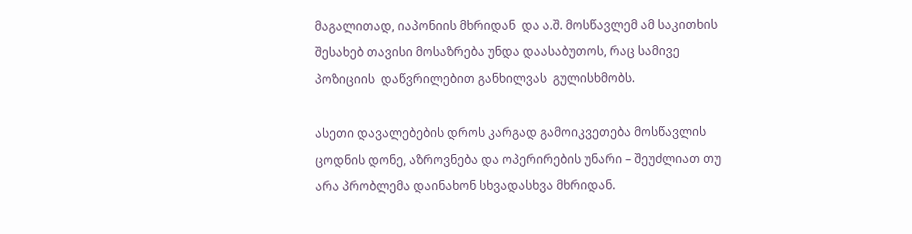მაგალითად, იაპონიის მხრიდან  და ა.შ. მოსწავლემ ამ საკითხის შესახებ თავისი მოსაზრება უნდა დაასაბუთოს, რაც სამივე პოზიციის  დაწვრილებით განხილვას  გულისხმობს.

ასეთი დავალებების დროს კარგად გამოიკვეთება მოსწავლის ცოდნის დონე, აზროვნება და ოპერირების უნარი – შეუძლიათ თუ არა პრობლემა დაინახონ სხვადასხვა მხრიდან.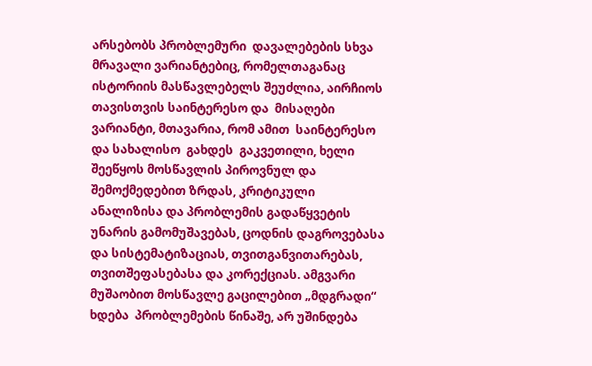არსებობს პრობლემური  დავალებების სხვა მრავალი ვარიანტებიც, რომელთაგანაც ისტორიის მასწავლებელს შეუძლია, აირჩიოს თავისთვის საინტერესო და  მისაღები ვარიანტი, მთავარია, რომ ამით  საინტერესო  და სახალისო  გახდეს  გაკვეთილი, ხელი შეეწყოს მოსწავლის პიროვნულ და შემოქმედებით ზრდას, კრიტიკული ანალიზისა და პრობლემის გადაწყვეტის უნარის გამომუშავებას, ცოდნის დაგროვებასა და სისტემატიზაციას, თვითგანვითარებას, თვითშეფასებასა და კორექციას. ამგვარი მუშაობით მოსწავლე გაცილებით „მდგრადი“ ხდება  პრობლემების წინაშე, არ უშინდება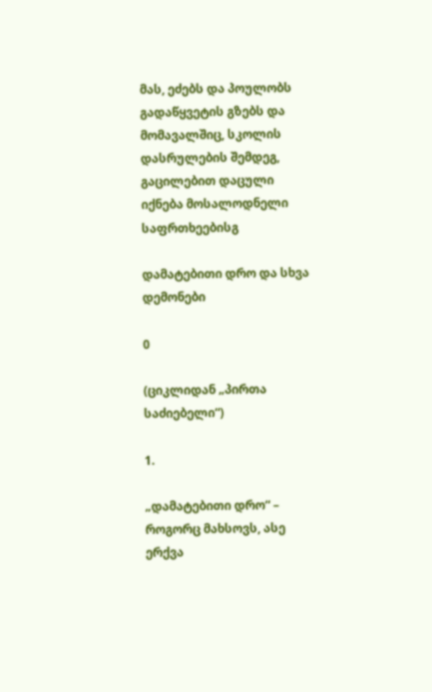მას, ეძებს და პოულობს გადაწყვეტის გზებს და მომავალშიც, სკოლის დასრულების შემდეგ, გაცილებით დაცული იქნება მოსალოდნელი საფრთხეებისგ

დამატებითი დრო და სხვა დემონები

0

(ციკლიდან „პირთა საძიებელი“)

1.

„დამატებითი დრო“ – როგორც მახსოვს, ასე ერქვა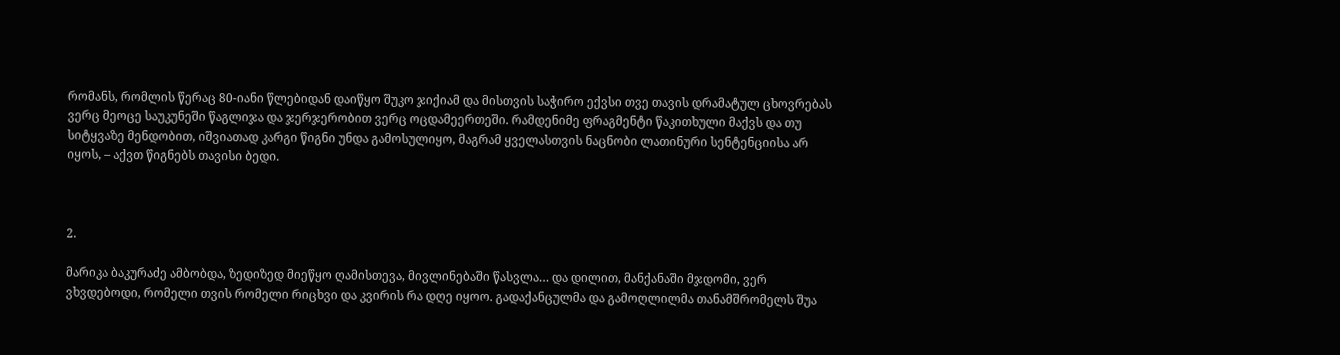რომანს, რომლის წერაც 80-იანი წლებიდან დაიწყო შუკო ჯიქიამ და მისთვის საჭირო ექვსი თვე თავის დრამატულ ცხოვრებას ვერც მეოცე საუკუნეში წაგლიჯა და ჯერჯერობით ვერც ოცდამეერთეში. რამდენიმე ფრაგმენტი წაკითხული მაქვს და თუ სიტყვაზე მენდობით, იშვიათად კარგი წიგნი უნდა გამოსულიყო, მაგრამ ყველასთვის ნაცნობი ლათინური სენტენციისა არ იყოს, – აქვთ წიგნებს თავისი ბედი.



2.

მარიკა ბაკურაძე ამბობდა, ზედიზედ მიეწყო ღამისთევა, მივლინებაში წასვლა… და დილით, მანქანაში მჯდომი, ვერ ვხვდებოდი, რომელი თვის რომელი რიცხვი და კვირის რა დღე იყოო. გადაქანცულმა და გამოღლილმა თანამშრომელს შუა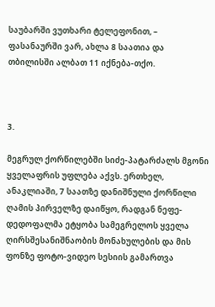საუბარში ვუთხარი ტელეფონით, – ფასანაურში ვარ, ახლა 8 საათია და თბილისში ალბათ 11 იქნება-თქო.



3.

მეგრულ ქორწილებში სიძე-პატარძალს მგონი ყველაფრის უფლება აქვს. ერთხელ, ანაკლიაში, 7 საათზე დანიშნული ქორწილი ღამის პირველზე დაიწყო, რადგან ნეფე-დედოფალმა ეტყობა სამეგრელოს ყველა ღირსშესანიშნაობის მონახულების და მის ფონზე ფოტო-ვიდეო სესიის გამართვა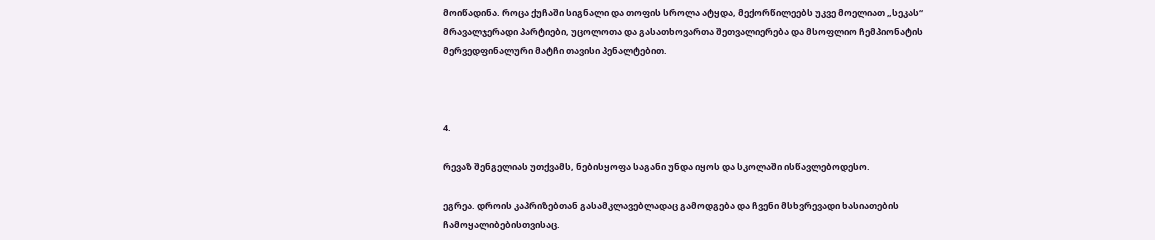მოიწადინა. როცა ქუჩაში სიგნალი და თოფის სროლა ატყდა, მექორწილეებს უკვე მოელიათ „სეკას“ მრავალჯერადი პარტიები, უცოლოთა და გასათხოვართა შეთვალიერება და მსოფლიო ჩემპიონატის მერვედფინალური მატჩი თავისი პენალტებით.



4.

რევაზ შენგელიას უთქვამს, ნებისყოფა საგანი უნდა იყოს და სკოლაში ისწავლებოდესო.

ეგრეა. დროის კაპრიზებთან გასამკლავებლადაც გამოდგება და ჩვენი მსხვრევადი ხასიათების ჩამოყალიბებისთვისაც.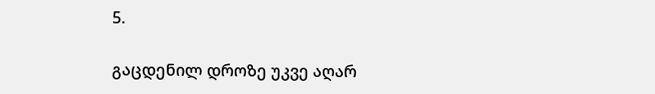5.

გაცდენილ დროზე უკვე აღარ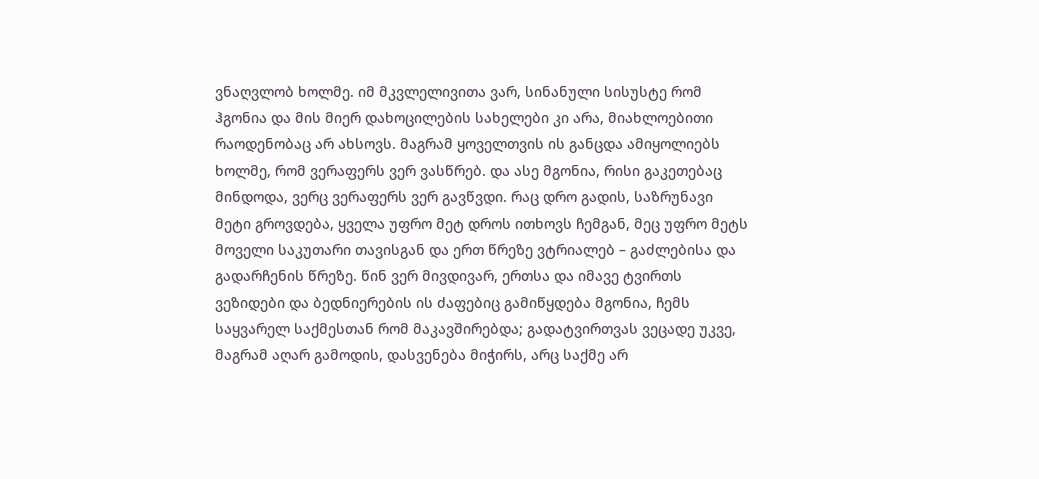ვნაღვლობ ხოლმე. იმ მკვლელივითა ვარ, სინანული სისუსტე რომ ჰგონია და მის მიერ დახოცილების სახელები კი არა, მიახლოებითი რაოდენობაც არ ახსოვს. მაგრამ ყოველთვის ის განცდა ამიყოლიებს ხოლმე, რომ ვერაფერს ვერ ვასწრებ. და ასე მგონია, რისი გაკეთებაც მინდოდა, ვერც ვერაფერს ვერ გავწვდი. რაც დრო გადის, საზრუნავი მეტი გროვდება, ყველა უფრო მეტ დროს ითხოვს ჩემგან, მეც უფრო მეტს მოველი საკუთარი თავისგან და ერთ წრეზე ვტრიალებ – გაძლებისა და გადარჩენის წრეზე. წინ ვერ მივდივარ, ერთსა და იმავე ტვირთს ვეზიდები და ბედნიერების ის ძაფებიც გამიწყდება მგონია, ჩემს საყვარელ საქმესთან რომ მაკავშირებდა; გადატვირთვას ვეცადე უკვე, მაგრამ აღარ გამოდის, დასვენება მიჭირს, არც საქმე არ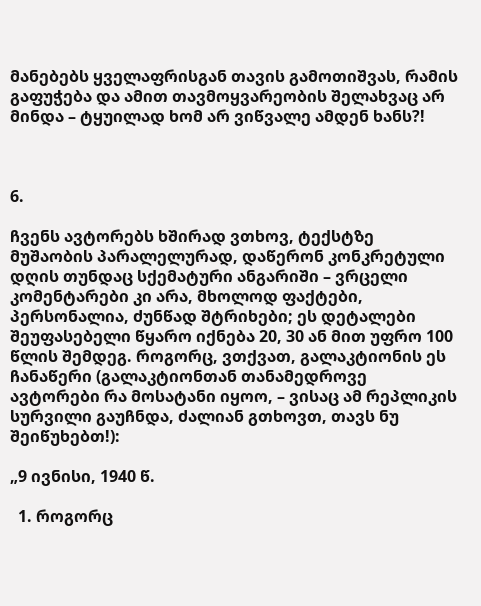მანებებს ყველაფრისგან თავის გამოთიშვას, რამის გაფუჭება და ამით თავმოყვარეობის შელახვაც არ მინდა – ტყუილად ხომ არ ვიწვალე ამდენ ხანს?!



6.

ჩვენს ავტორებს ხშირად ვთხოვ, ტექსტზე მუშაობის პარალელურად, დაწერონ კონკრეტული დღის თუნდაც სქემატური ანგარიში – ვრცელი კომენტარები კი არა, მხოლოდ ფაქტები, პერსონალია, ძუნწად შტრიხები; ეს დეტალები შეუფასებელი წყარო იქნება 20, 30 ან მით უფრო 100 წლის შემდეგ. როგორც, ვთქვათ, გალაკტიონის ეს ჩანაწერი (გალაკტიონთან თანამედროვე ავტორები რა მოსატანი იყოო, – ვისაც ამ რეპლიკის სურვილი გაუჩნდა, ძალიან გთხოვთ, თავს ნუ შეიწუხებთ!):

„9 ივნისი, 1940 წ.

  1. როგორც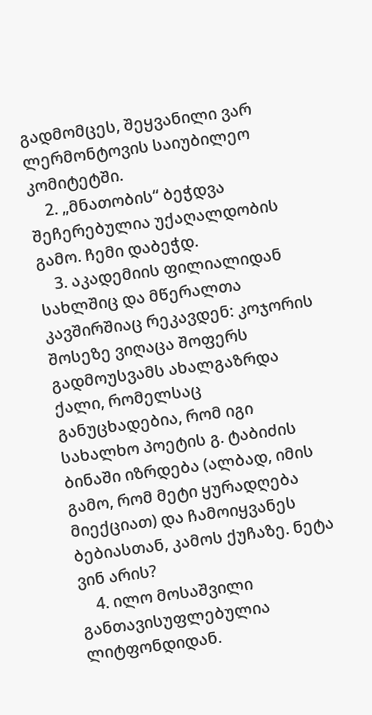გადმომცეს, შეყვანილი ვარ ლერმონტოვის საიუბილეო კომიტეტში.
    2. „მნათობის“ ბეჭდვა შეჩერებულია უქაღალდობის გამო. ჩემი დაბეჭდ.
    3. აკადემიის ფილიალიდან სახლშიც და მწერალთა კავშირშიაც რეკავდენ: კოჯორის შოსეზე ვიღაცა შოფერს გადმოუსვამს ახალგაზრდა ქალი, რომელსაც განუცხადებია, რომ იგი სახალხო პოეტის გ. ტაბიძის ბინაში იზრდება (ალბად, იმის გამო, რომ მეტი ყურადღება მიექციათ) და ჩამოიყვანეს ბებიასთან, კამოს ქუჩაზე. ნეტა ვინ არის?
    4. ილო მოსაშვილი განთავისუფლებულია ლიტფონდიდან.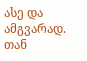ასე და ამგვარად. თან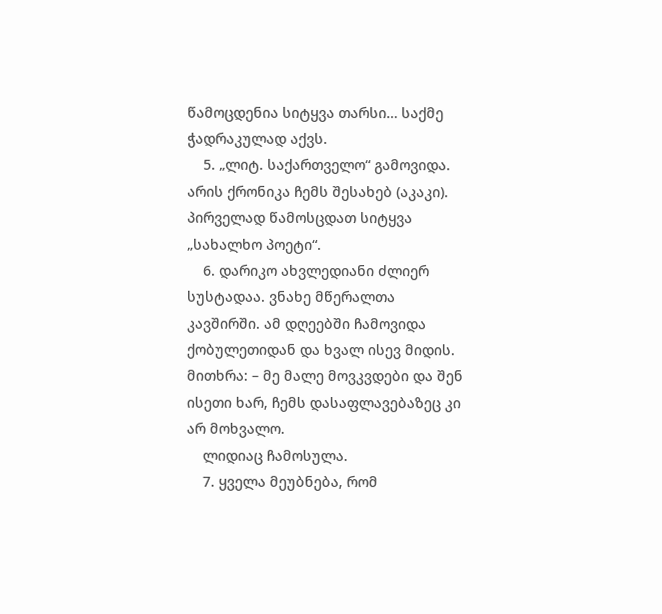წამოცდენია სიტყვა თარსი… საქმე ჭადრაკულად აქვს.
    5. „ლიტ. საქართველო“ გამოვიდა. არის ქრონიკა ჩემს შესახებ (აკაკი). პირველად წამოსცდათ სიტყვა „სახალხო პოეტი“.
    6. დარიკო ახვლედიანი ძლიერ სუსტადაა. ვნახე მწერალთა კავშირში. ამ დღეებში ჩამოვიდა ქობულეთიდან და ხვალ ისევ მიდის. მითხრა: – მე მალე მოვკვდები და შენ ისეთი ხარ, ჩემს დასაფლავებაზეც კი არ მოხვალო.
    ლიდიაც ჩამოსულა.
    7. ყველა მეუბნება, რომ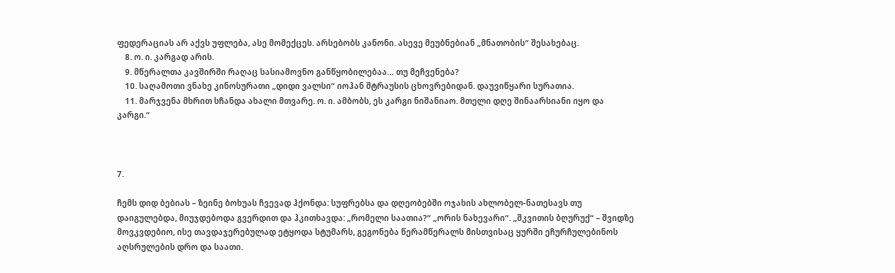ფედერაციას არ აქვს უფლება, ასე მომექცეს. არსებობს კანონი. ასევე მეუბნებიან „მნათობის“ შესახებაც.
    8. ო. ი. კარგად არის.
    9. მწერალთა კავშირში რაღაც სასიამოვნო განწყობილებაა… თუ მეჩვენება?
    10. საღამოთი ვნახე კინოსურათი „დიდი ვალსი“ იოჰან შტრაუსის ცხოვრებიდან. დაუვიწყარი სურათია.
    11. მარჯვენა მხრით სჩანდა ახალი მთვარე. ო. ი. ამბობს, ეს კარგი ნიშანიაო. მთელი დღე შინაარსიანი იყო და კარგი.“



7.

ჩემს დიდ ბებიას – ზეინე ბოხუას ჩვევად ჰქონდა: სუფრებსა და დღეობებში ოჯახის ახლობელ-ნათესავს თუ დაიგულებდა, მიუჯდებოდა გვერდით და ჰკითხავდა: „რომელი საათია?“ „ორის ნახევარი“. „შკვითის ბღურუქ“ – შვიდზე მოვკვდებიო, ისე თავდაჯერებულად ეტყოდა სტუმარს, გეგონება წერამწერალს მისთვისაც ყურში ეჩურჩულებინოს აღსრულების დრო და საათი.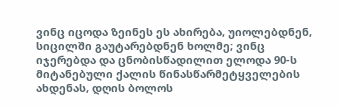ვინც იცოდა ზეინეს ეს ახირება, უიოლებდნენ, სიცილში გაუტარებდნენ ხოლმე; ვინც იჯერებდა და ცნობისწადილით ელოდა 90-ს მიტანებული ქალის წინასწარმეტყველების ახდენას, დღის ბოლოს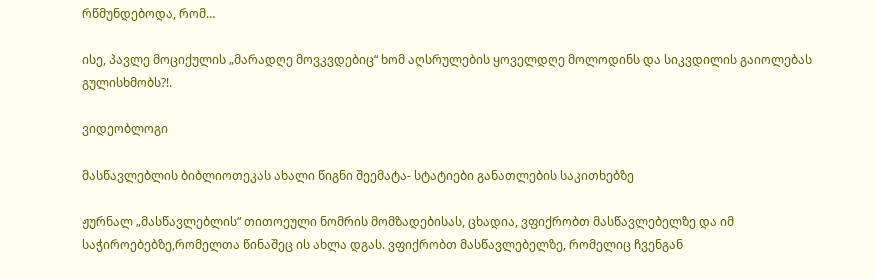რწმუნდებოდა, რომ…

ისე, პავლე მოციქულის „მარადღე მოვკვდებიც“ ხომ აღსრულების ყოველდღე მოლოდინს და სიკვდილის გაიოლებას გულისხმობს?!.

ვიდეობლოგი

მასწავლებლის ბიბლიოთეკას ახალი წიგნი შეემატა- სტატიები განათლების საკითხებზე

ჟურნალ „მასწავლებლის“ თითოეული ნომრის მომზადებისას, ცხადია, ვფიქრობთ მასწავლებელზე და იმ საჭიროებებზე,რომელთა წინაშეც ის ახლა დგას. ვფიქრობთ მასწავლებელზე, რომელიც ჩვენგან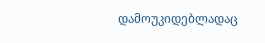დამოუკიდებლადაც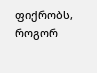ფიქრობს, როგორ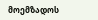მოემზადოს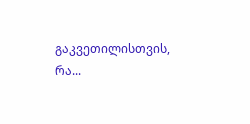გაკვეთილისთვის, რა...